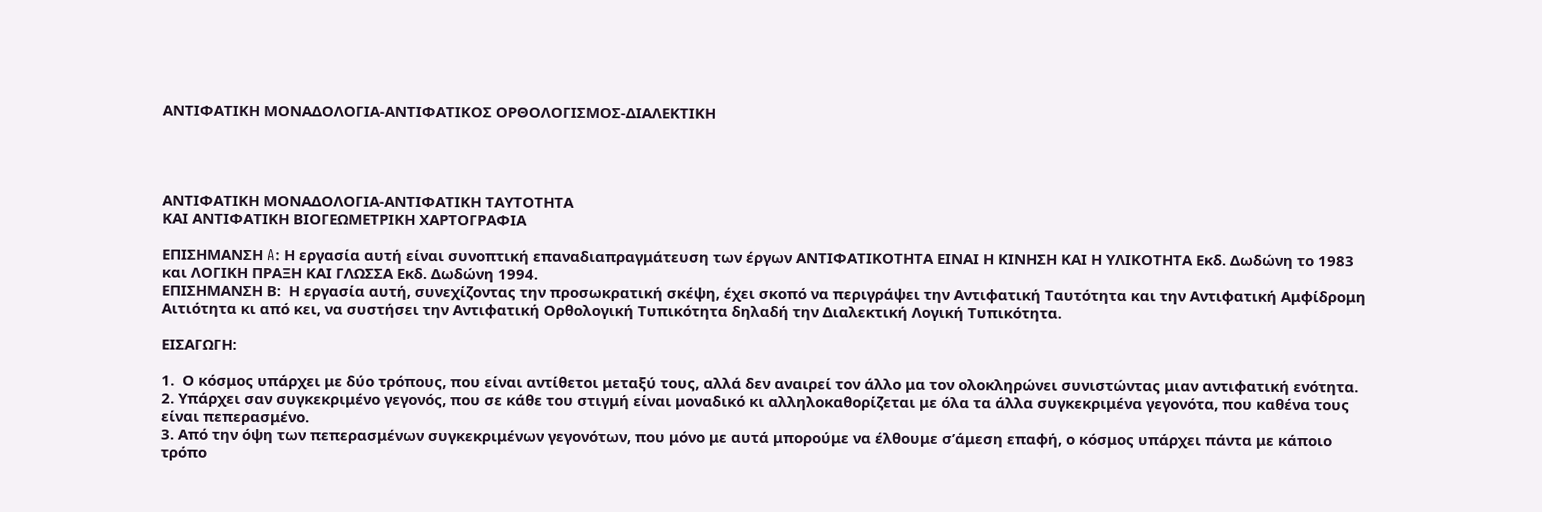ΑΝΤΙΦΑΤΙΚΗ ΜΟΝΑΔΟΛΟΓΙΑ-ΑΝΤΙΦΑΤΙΚΟΣ ΟΡΘΟΛΟΓΙΣΜΟΣ-ΔΙΑΛΕΚΤΙΚΗ




ΑΝΤΙΦΑΤΙΚΗ ΜΟΝΑΔΟΛΟΓΙΑ-ΑΝΤΙΦΑΤΙΚΗ ΤΑΥΤΟΤΗΤΑ
ΚΑΙ ΑΝΤΙΦΑΤΙΚΗ ΒΙΟΓΕΩΜΕΤΡΙΚΗ ΧΑΡΤΟΓΡΑΦΙΑ

ΕΠΙΣΗΜΑΝΣΗ A: Η εργασία αυτή είναι συνοπτική επαναδιαπραγμάτευση των έργων ΑΝΤΙΦΑΤΙΚΟΤΗΤΑ ΕΙΝΑΙ Η ΚΙΝΗΣΗ ΚΑΙ Η ΥΛΙΚΟΤΗΤΑ Εκδ. Δωδώνη το 1983 και ΛΟΓΙΚΗ ΠΡΑΞΗ ΚΑΙ ΓΛΩΣΣΑ Εκδ. Δωδώνη 1994.
ΕΠΙΣΗΜΑΝΣΗ Β:  Η εργασία αυτή, συνεχίζοντας την προσωκρατική σκέψη, έχει σκοπό να περιγράψει την Αντιφατική Ταυτότητα και την Αντιφατική Αμφίδρομη Αιτιότητα κι από κει, να συστήσει την Αντιφατική Ορθολογική Τυπικότητα δηλαδή την Διαλεκτική Λογική Τυπικότητα.

ΕΙΣΑΓΩΓΗ:

1.  Ο κόσμος υπάρχει με δύο τρόπους, που είναι αντίθετοι μεταξύ τους, αλλά δεν αναιρεί τον άλλο μα τον ολοκληρώνει συνιστώντας μιαν αντιφατική ενότητα.
2. Υπάρχει σαν συγκεκριμένο γεγονός, που σε κάθε του στιγμή είναι μοναδικό κι αλληλοκαθορίζεται με όλα τα άλλα συγκεκριμένα γεγονότα, που καθένα τους είναι πεπερασμένο.
3. Από την όψη των πεπερασμένων συγκεκριμένων γεγονότων, που μόνο με αυτά μπορούμε να έλθουμε σ’άμεση επαφή, ο κόσμος υπάρχει πάντα με κάποιο τρόπο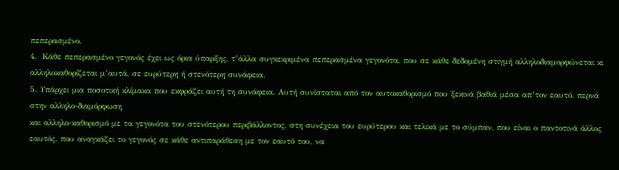πεπερασμένο.
4.  Κάθε πεπερασμένο γεγονός έχει ως όρια ύπαρξης, τ’άλλα συγκεκριμένα πεπερασμένα γεγονότα, που σε κάθε δεδομένη στιγμή αλληλοδιαμορφώνεται κι αλληλοκαθορίζεται μ’αυτά, σε ευρύτερη ή στενότερη συνάφεια.
5. Υπάρχει μια ποσοτική κλίμακα που εκφράζει αυτή τη συνάφεια. Αυτή συνίσταται από τον αυτοκαθορισμό που ξεκινά βαθιά μέσα απ’τον εαυτό, περνά στην αλληλο-διαμόρφωση
και αλληλο-καθορισμό με τα γεγονότα του στενότερου περιβάλλοντος, στη συνέχεια του ευρύτερου και τελικά με το σύμπαν, που είναι ο παντοτινά άλλος εαυτός, που αναγκάζει το γεγονός σε κάθε αντιπαράθεση με τον εαυτό του, να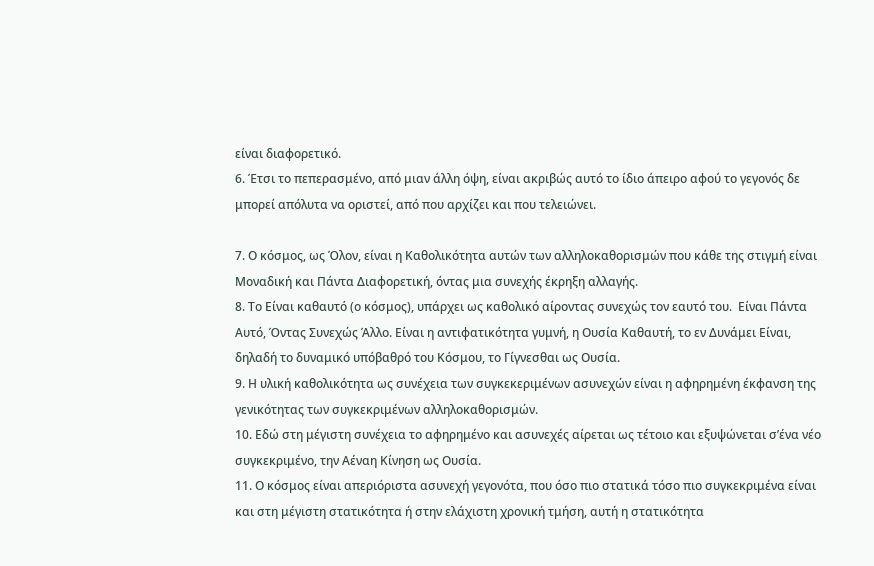είναι διαφορετικό.
6. Έτσι το πεπερασμένο, από μιαν άλλη όψη, είναι ακριβώς αυτό το ίδιο άπειρο αφού το γεγονός δε μπορεί απόλυτα να οριστεί, από που αρχίζει και που τελειώνει.

7. Ο κόσμος, ως Όλον, είναι η Kαθολικότητα αυτών των αλληλοκαθορισμών που κάθε της στιγμή είναι Μοναδική και Πάντα Διαφορετική, όντας μια συνεχής έκρηξη αλλαγής.
8. Το Είναι καθαυτό (ο κόσμος), υπάρχει ως καθολικό αίροντας συνεχώς τον εαυτό του.  Είναι Πάντα Αυτό, Όντας Συνεχώς Άλλο. Είναι η αντιφατικότητα γυμνή, η Ουσία Καθαυτή, το εν Δυνάμει Είναι, δηλαδή το δυναμικό υπόβαθρό του Κόσμου, το Γίγνεσθαι ως Ουσία.
9. Η υλική καθολικότητα ως συνέχεια των συγκεκεριμένων ασυνεχών είναι η αφηρημένη έκφανση της γενικότητας των συγκεκριμένων αλληλοκαθορισμών.
10. Εδώ στη μέγιστη συνέχεια το αφηρημένο και ασυνεχές αίρεται ως τέτοιο και εξυψώνεται σ’ένα νέο συγκεκριμένο, την Αέναη Κίνηση ως Ουσία.
11. Ο κόσμος είναι απεριόριστα ασυνεχή γεγονότα, που όσο πιο στατικά τόσο πιο συγκεκριμένα είναι και στη μέγιστη στατικότητα ή στην ελάχιστη χρονική τμήση, αυτή η στατικότητα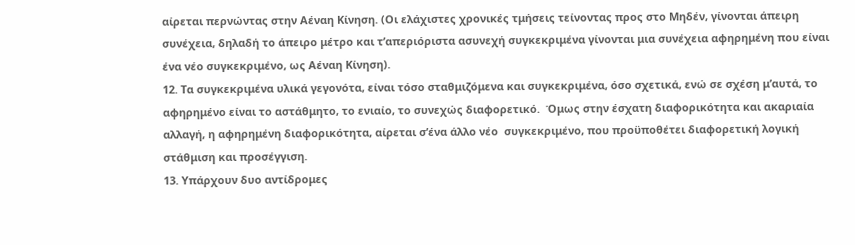αίρεται περνώντας στην Αέναη Κίνηση. (Οι ελάχιστες χρονικές τμήσεις τείνοντας προς στο Μηδέν, γίνονται άπειρη συνέχεια, δηλαδή το άπειρο μέτρο και τ’απεριόριστα ασυνεχή συγκεκριμένα γίνονται μια συνέχεια αφηρημένη που είναι ένα νέο συγκεκριμένο, ως Αέναη Κίνηση).
12. Τα συγκεκριμένα υλικά γεγονότα, είναι τόσο σταθμιζόμενα και συγκεκριμένα, όσο σχετικά, ενώ σε σχέση μ’αυτά, το αφηρημένο είναι το αστάθμητο, το ενιαίο, το συνεχώς διαφορετικό.  Όμως στην έσχατη διαφορικότητα και ακαριαία αλλαγή, η αφηρημένη διαφορικότητα, αίρεται σ’ένα άλλο νέο  συγκεκριμένο, που προϋποθέτει διαφορετική λογική στάθμιση και προσέγγιση.
13. Υπάρχουν δυο αντίδρομες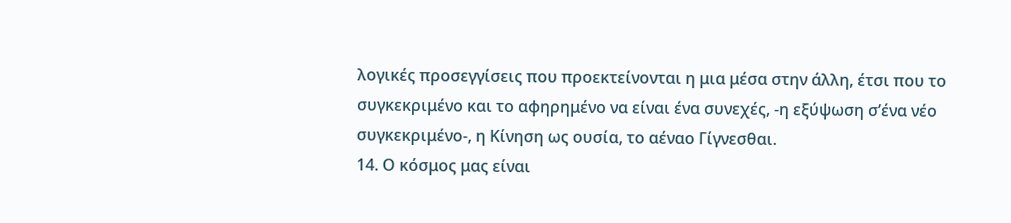λογικές προσεγγίσεις που προεκτείνονται η μια μέσα στην άλλη, έτσι που το συγκεκριμένο και το αφηρημένο να είναι ένα συνεχές, -η εξύψωση σ’ένα νέο συγκεκριμένο-, η Κίνηση ως ουσία, το αέναο Γίγνεσθαι.
14. Ο κόσμος μας είναι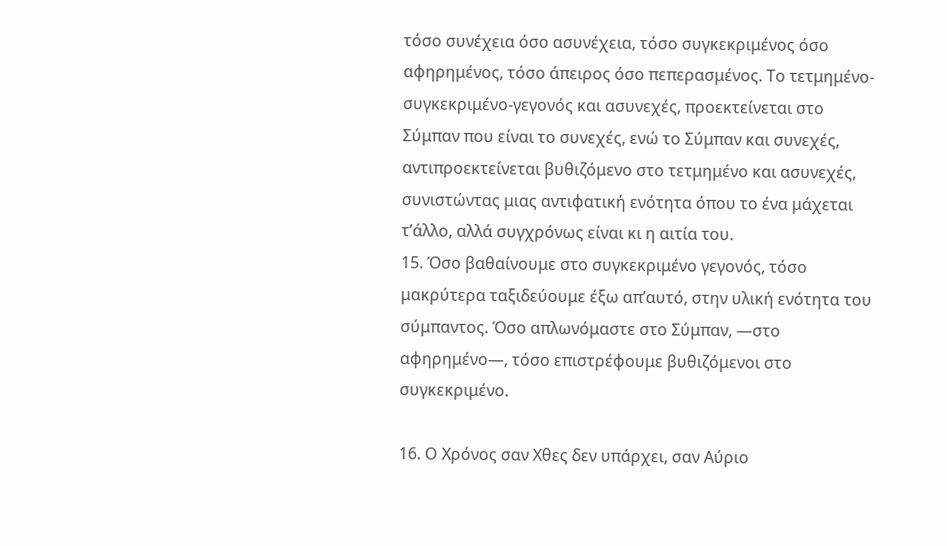τόσο συνέχεια όσο ασυνέχεια, τόσο συγκεκριμένος όσο αφηρημένος, τόσο άπειρος όσο πεπερασμένος. Το τετμημένο-συγκεκριμένο-γεγονός και ασυνεχές, προεκτείνεται στο Σύμπαν που είναι το συνεχές, ενώ το Σύμπαν και συνεχές, αντιπροεκτείνεται βυθιζόμενο στο τετμημένο και ασυνεχές, συνιστώντας μιας αντιφατική ενότητα όπου το ένα μάχεται τ’άλλο, αλλά συγχρόνως είναι κι η αιτία του.
15. Όσο βαθαίνουμε στο συγκεκριμένο γεγονός, τόσο μακρύτερα ταξιδεύουμε έξω απ’αυτό, στην υλική ενότητα του σύμπαντος. Όσο απλωνόμαστε στο Σύμπαν, ―στο αφηρημένο―, τόσο επιστρέφουμε βυθιζόμενοι στο συγκεκριμένο.

16. Ο Χρόνος σαν Χθες δεν υπάρχει, σαν Αύριο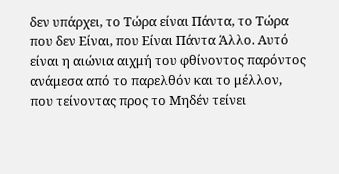δεν υπάρχει, το Τώρα είναι Πάντα, το Τώρα που δεν Είναι, που Είναι Πάντα Άλλο. Αυτό είναι η αιώνια αιχμή του φθίνοντος παρόντος ανάμεσα από το παρελθόν και το μέλλον, που τείνοντας προς το Μηδέν τείνει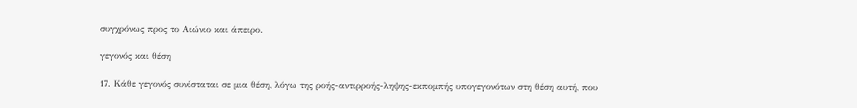συγχρόνως προς το Αιώνιο και άπειρο.

γεγονός και θέση

17. Κάθε γεγονός συνίσταται σε μια θέση, λόγω της ροής-αντιρροής-ληψης-εκπομπής υπογεγονότων στη θέση αυτή, που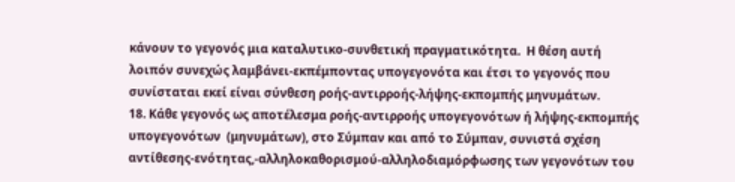κάνουν το γεγονός μια καταλυτικο-συνθετική πραγματικότητα.  Η θέση αυτή λοιπόν συνεχώς λαμβάνει-εκπέμποντας υπογεγονότα και έτσι το γεγονός που συνίσταται εκεί είναι σύνθεση ροής-αντιρροής-λήψης-εκπομπής μηνυμάτων.
18. Κάθε γεγονός ως αποτέλεσμα ροής-αντιρροής υπογεγονότων ή λήψης-εκπομπής υπογεγονότων  (μηνυμάτων), στο Σύμπαν και από το Σύμπαν, συνιστά σχέση αντίθεσης-ενότητας,-αλληλοκαθορισμού-αλληλοδιαμόρφωσης των γεγονότων του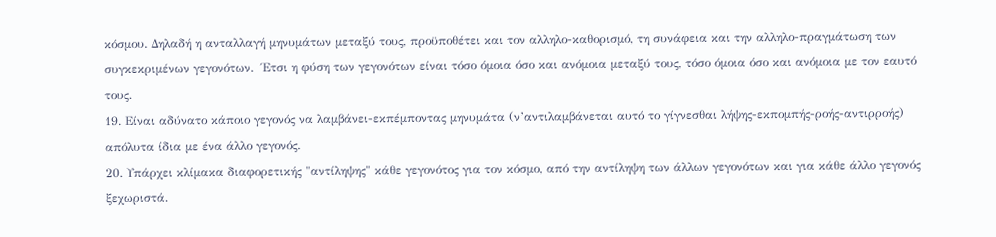κόσμου. Δηλαδή η ανταλλαγή μηνυμάτων μεταξύ τους, προϋποθέτει και τον αλληλο-καθορισμό, τη συνάφεια και την αλληλο-πραγμάτωση των συγκεκριμένων γεγονότων.  Έτσι η φύση των γεγονότων είναι τόσο όμοια όσο και ανόμοια μεταξύ τους, τόσο όμοια όσο και ανόμοια με τον εαυτό τους.
19. Είναι αδύνατο κάποιο γεγονός να λαμβάνει-εκπέμποντας μηνυμάτα (ν’αντιλαμβάνεται αυτό το γίγνεσθαι λήψης-εκπομπής-ροής-αντιρροής) απόλυτα ίδια με ένα άλλο γεγονός.
20. Υπάρχει κλίμακα διαφορετικής "αντίληψης" κάθε γεγονότος για τον κόσμο, από την αντίληψη των άλλων γεγονότων και για κάθε άλλο γεγονός ξεχωριστά.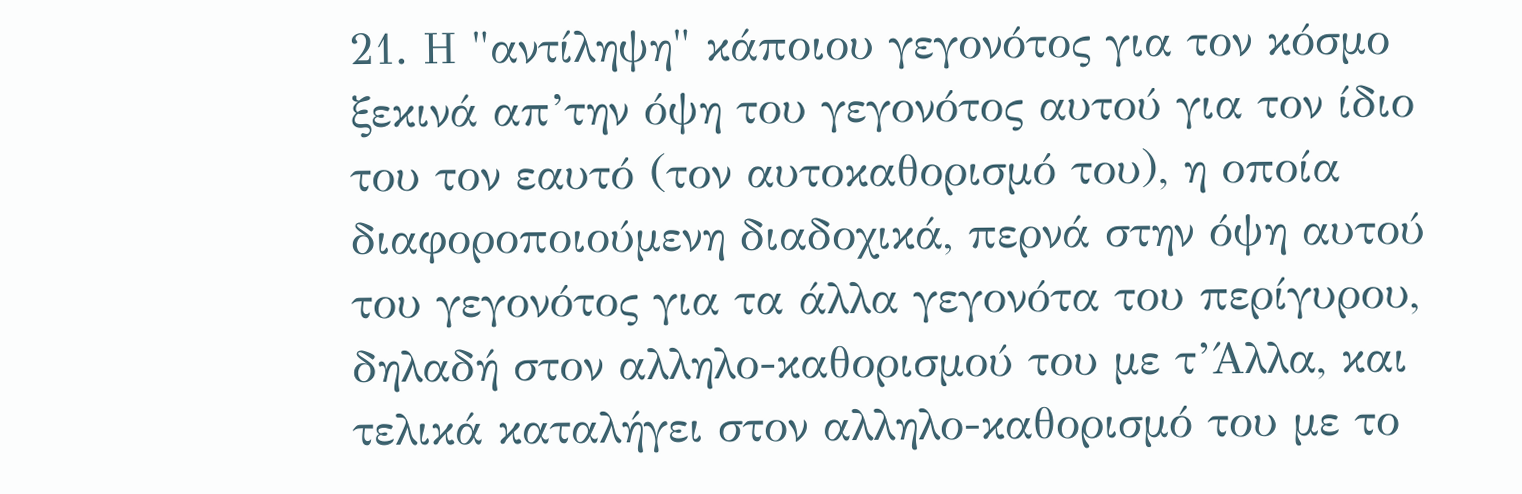21. Η "αντίληψη" κάποιου γεγονότος για τον κόσμο ξεκινά απ’την όψη του γεγονότος αυτού για τον ίδιο του τον εαυτό (τον αυτοκαθορισμό του), η οποία διαφοροποιούμενη διαδοχικά, περνά στην όψη αυτού του γεγονότος για τα άλλα γεγονότα του περίγυρου, δηλαδή στον αλληλο-καθορισμού του με τ’Άλλα, και τελικά καταλήγει στον αλληλο-καθορισμό του με το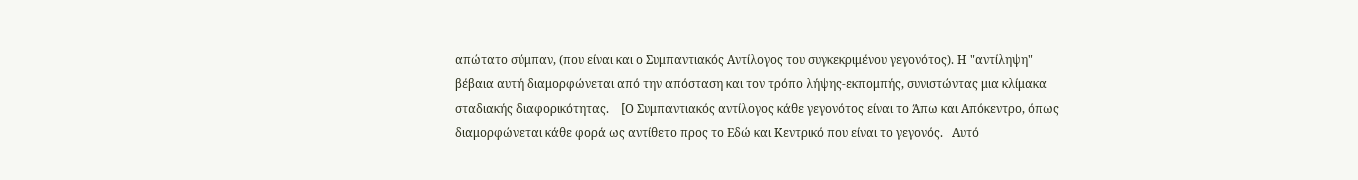απώτατο σύμπαν, (που είναι και ο Συμπαντιακός Αντίλογος του συγκεκριμένου γεγονότος). Η "αντίληψη" βέβαια αυτή διαμορφώνεται από την απόσταση και τον τρόπο λήψης-εκπομπής, συνιστώντας μια κλίμακα σταδιακής διαφορικότητας.    [Ο Συμπαντιακός αντίλογος κάθε γεγονότος είναι το Άπω και Απόκεντρο, όπως διαμορφώνεται κάθε φορά ως αντίθετο προς το Εδώ και Κεντρικό που είναι το γεγονός.   Αυτό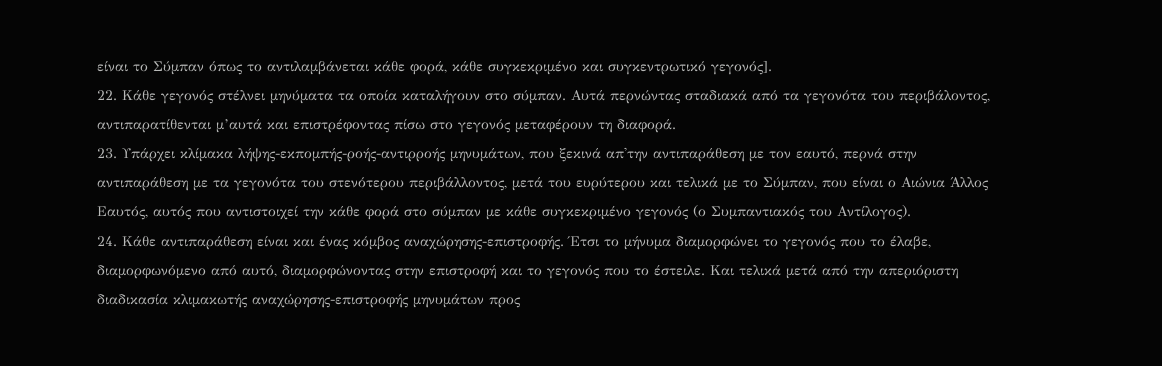είναι το Σύμπαν όπως το αντιλαμβάνεται κάθε φορά, κάθε συγκεκριμένο και συγκεντρωτικό γεγονός].
22. Κάθε γεγονός στέλνει μηνύματα τα οποία καταλήγουν στο σύμπαν. Αυτά περνώντας σταδιακά από τα γεγονότα του περιβάλοντος, αντιπαρατίθενται μ’αυτά και επιστρέφοντας πίσω στο γεγονός μεταφέρουν τη διαφορά.
23. Υπάρχει κλίμακα λήψης-εκπομπής-ροής-αντιρροής μηνυμάτων, που ξεκινά απ'την αντιπαράθεση με τον εαυτό, περνά στην αντιπαράθεση με τα γεγονότα του στενότερου περιβάλλοντος, μετά του ευρύτερου και τελικά με το Σύμπαν, που είναι ο Αιώνια Άλλος Εαυτός, αυτός που αντιστοιχεί την κάθε φορά στο σύμπαν με κάθε συγκεκριμένο γεγονός (ο Συμπαντιακός του Αντίλογος).
24. Κάθε αντιπαράθεση είναι και ένας κόμβος αναχώρησης-επιστροφής. Έτσι το μήνυμα διαμορφώνει το γεγονός που το έλαβε, διαμορφωνόμενο από αυτό, διαμορφώνοντας στην επιστροφή και το γεγονός που το έστειλε. Και τελικά μετά από την απεριόριστη διαδικασία κλιμακωτής αναχώρησης-επιστροφής μηνυμάτων προς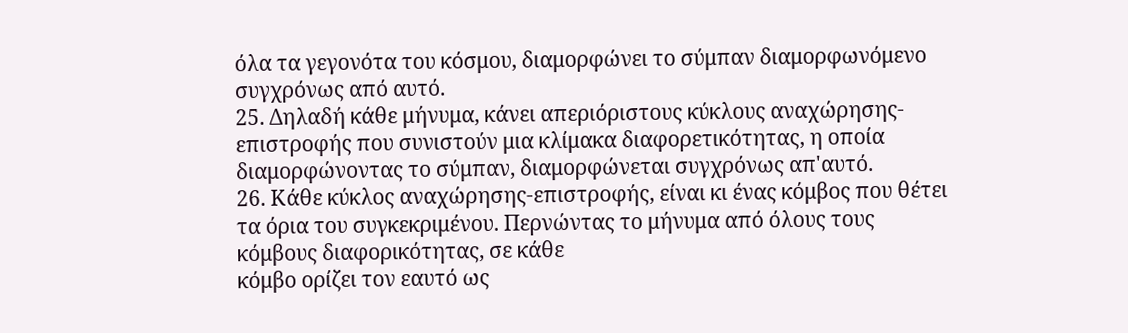όλα τα γεγονότα του κόσμου, διαμορφώνει το σύμπαν διαμορφωνόμενο συγχρόνως από αυτό.
25. Δηλαδή κάθε μήνυμα, κάνει απεριόριστους κύκλους αναχώρησης-επιστροφής που συνιστούν μια κλίμακα διαφορετικότητας, η οποία διαμορφώνοντας το σύμπαν, διαμορφώνεται συγχρόνως απ'αυτό.
26. Κάθε κύκλος αναχώρησης-επιστροφής, είναι κι ένας κόμβος που θέτει τα όρια του συγκεκριμένου. Περνώντας το μήνυμα από όλους τους κόμβους διαφορικότητας, σε κάθε
κόμβο ορίζει τον εαυτό ως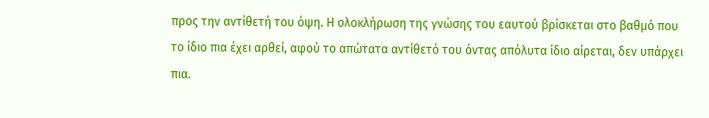προς την αντίθετή του όψη. Η ολοκλήρωση της γνώσης του εαυτού βρίσκεται στο βαθμό που το ίδιο πια έχει αρθεί, αφού το απώτατα αντίθετό του όντας απόλυτα ίδιο αίρεται, δεν υπάρχει πια.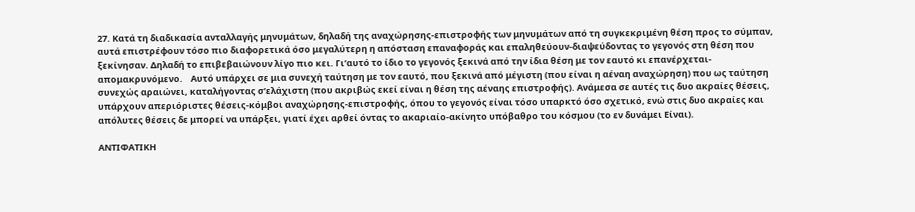27. Κατά τη διαδικασία ανταλλαγής μηνυμάτων, δηλαδή της αναχώρησης-επιστροφής των μηνυμάτων από τη συγκεκριμένη θέση προς το σύμπαν, αυτά επιστρέφουν τόσο πιο διαφορετικά όσο μεγαλύτερη η απόσταση επαναφοράς και επαληθεύουν-διαψεύδοντας το γεγονός στη θέση που ξεκίνησαν. Δηλαδή το επιβεβαιώνουν λίγο πιο κει. Γι’αυτό το ίδιο το γεγονός ξεκινά από την ίδια θέση με τον εαυτό κι επανέρχεται- απομακρυνόμενο.    Αυτό υπάρχει σε μια συνεχή ταύτηση με τον εαυτό, που ξεκινά από μέγιστη (που είναι η αέναη αναχώρηση) που ως ταύτηση συνεχώς αραιώνει, καταλήγοντας σ’ελάχιστη (που ακριβώς εκεί είναι η θέση της αέναης επιστροφής). Ανάμεσα σε αυτές τις δυο ακραίες θέσεις, υπάρχουν απεριόριστες θέσεις-κόμβοι αναχώρησης-επιστροφής, όπου το γεγονός είναι τόσο υπαρκτό όσο σχετικό, ενώ στις δυο ακραίες και απόλυτες θέσεις δε μπορεί να υπάρξει, γιατί έχει αρθεί όντας το ακαριαίο-ακίνητο υπόβαθρο του κόσμου (το εν δυνάμει Είναι).

ΑΝΤΙΦΑΤΙΚΗ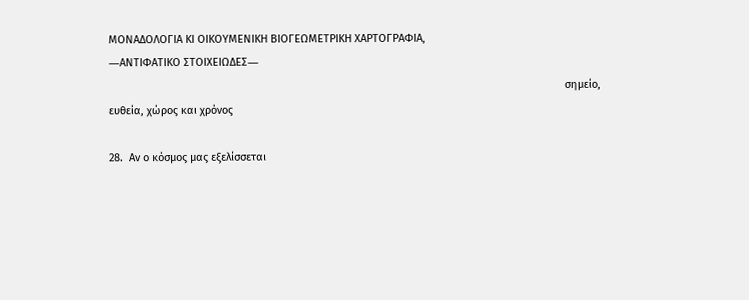ΜΟΝΑΔΟΛΟΓΙΑ ΚΙ ΟΙΚΟΥΜΕΝΙΚΗ ΒΙΟΓΕΩΜΕΤΡΙΚΗ ΧΑΡΤΟΓΡΑΦΙΑ,
―ΑΝΤΙΦΑΤΙΚΟ ΣΤΟΙΧΕΙΩΔΕΣ―
                                                                                                                                                        σημείο, ευθεία, χώρος και χρόνος

28.  Αν ο κόσμος μας εξελίσσεται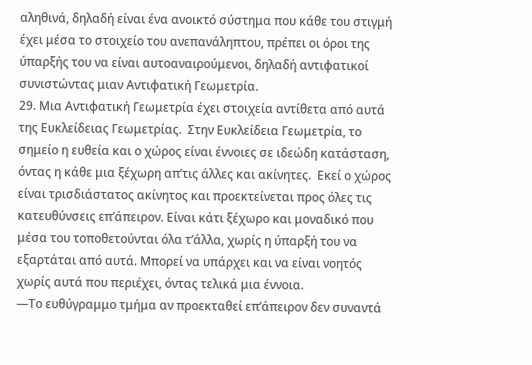αληθινά, δηλαδή είναι ένα ανοικτό σύστημα που κάθε του στιγμή έχει μέσα το στοιχείο του ανεπανάληπτου, πρέπει οι όροι της ύπαρξής του να είναι αυτοαναιρούμενοι, δηλαδή αντιφατικοί συνιστώντας μιαν Αντιφατική Γεωμετρία.
29. Μια Αντιφατική Γεωμετρία έχει στοιχεία αντίθετα από αυτά της Ευκλείδειας Γεωμετρίας.  Στην Ευκλείδεια Γεωμετρία, το σημείο η ευθεία και ο χώρος είναι έννοιες σε ιδεώδη κατάσταση, όντας η κάθε μια ξέχωρη απ’τις άλλες και ακίνητες.  Εκεί ο χώρος είναι τρισδιάστατος ακίνητος και προεκτείνεται προς όλες τις κατευθύνσεις επ’άπειρον. Είναι κάτι ξέχωρο και μοναδικό που μέσα του τοποθετούνται όλα τ’άλλα, χωρίς η ύπαρξή του να εξαρτάται από αυτά. Μπορεί να υπάρχει και να είναι νοητός χωρίς αυτά που περιέχει, όντας τελικά μια έννοια.
―Το ευθύγραμμο τμήμα αν προεκταθεί επ’άπειρον δεν συναντά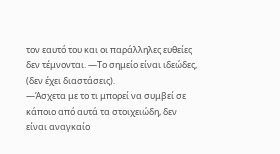τον εαυτό του και οι παράλληλες ευθείες δεν τέμνονται. ―Το σημείο είναι ιδεώδες, (δεν έχει διαστάσεις).
―Άσχετα με το τι μπορεί να συμβεί σε κάποιο από αυτά τα στοιχειώδη, δεν είναι αναγκαίο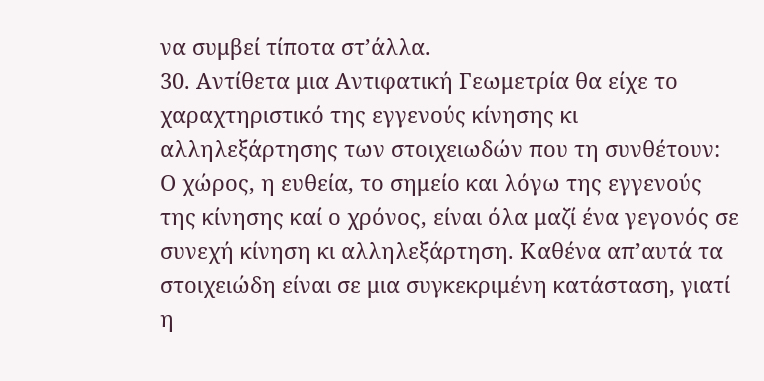να συμβεί τίποτα στ’άλλα.
30. Αντίθετα μια Αντιφατική Γεωμετρία θα είχε το χαραχτηριστικό της εγγενούς κίνησης κι αλληλεξάρτησης των στοιχειωδών που τη συνθέτουν:  Ο χώρος, η ευθεία, το σημείο και λόγω της εγγενούς της κίνησης καί ο χρόνος, είναι όλα μαζί ένα γεγονός σε συνεχή κίνηση κι αλληλεξάρτηση. Καθένα απ’αυτά τα στοιχειώδη είναι σε μια συγκεκριμένη κατάσταση, γιατί η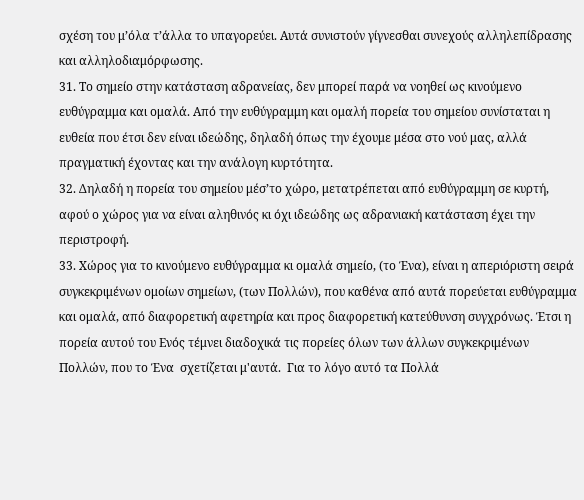σχέση του μ’όλα τ’άλλα το υπαγορεύει. Αυτά συνιστούν γίγνεσθαι συνεχούς αλληλεπίδρασης και αλληλοδιαμόρφωσης.
31. Το σημείο στην κατάσταση αδρανείας, δεν μπορεί παρά να νοηθεί ως κινούμενο ευθύγραμμα και ομαλά. Από την ευθύγραμμη και ομαλή πορεία του σημείου συνίσταται η ευθεία που έτσι δεν είναι ιδεώδης, δηλαδή όπως την έχουμε μέσα στο νού μας, αλλά πραγματική έχοντας και την ανάλογη κυρτότητα.
32. Δηλαδή η πορεία του σημείου μέσ’το χώρο, μετατρέπεται από ευθύγραμμη σε κυρτή,
αφού ο χώρος για να είναι αληθινός κι όχι ιδεώδης ως αδρανιακή κατάσταση έχει την περιστροφή.
33. Χώρος για το κινούμενο ευθύγραμμα κι ομαλά σημείο, (το Ένα), είναι η απεριόριστη σειρά συγκεκριμένων ομοίων σημείων, (των Πολλών), που καθένα από αυτά πορεύεται ευθύγραμμα και ομαλά, από διαφορετική αφετηρία και προς διαφορετική κατεύθυνση συγχρόνως. Έτσι η πορεία αυτού του Ενός τέμνει διαδοχικά τις πορείες όλων των άλλων συγκεκριμένων  Πολλών, που το Ένα  σχετίζεται μ'αυτά.  Για το λόγο αυτό τα Πολλά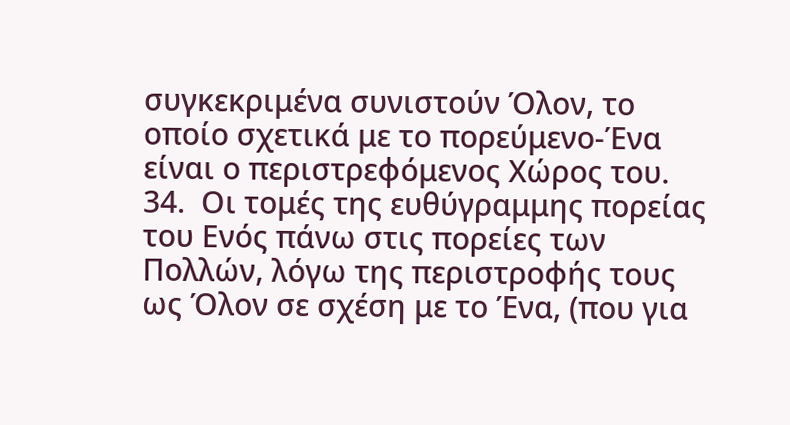συγκεκριμένα συνιστούν Όλον, το οποίο σχετικά με το πορεύμενο-Ένα είναι ο περιστρεφόμενος Χώρος του.
34.  Οι τομές της ευθύγραμμης πορείας του Ενός πάνω στις πορείες των Πολλών, λόγω της περιστροφής τους ως Όλον σε σχέση με το Ένα, (που για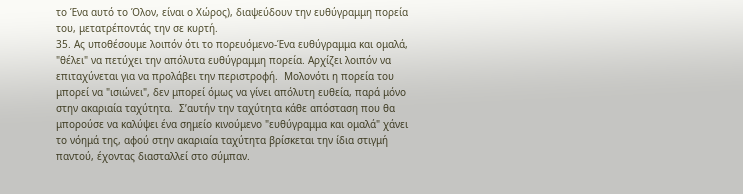το Ένα αυτό το Όλον, είναι ο Χώρος), διαψεύδουν την ευθύγραμμη πορεία του, μετατρέποντάς την σε κυρτή.
35. Ας υποθέσουμε λοιπόν ότι το πορευόμενο-Ένα ευθύγραμμα και ομαλά, "θέλει" να πετύχει την απόλυτα ευθύγραμμη πορεία. Αρχίζει λοιπόν να επιταχύνεται για να προλάβει την περιστροφή.  Μολονότι η πορεία του μπορεί να "ισιώνει", δεν μπορεί όμως να γίνει απόλυτη ευθεία, παρά μόνο στην ακαριαία ταχύτητα.  Σ’αυτήν την ταχύτητα κάθε απόσταση που θα μπορούσε να καλύψει ένα σημείο κινούμενο "ευθύγραμμα και ομαλά" χάνει το νόημά της, αφού στην ακαριαία ταχύτητα βρίσκεται την ίδια στιγμή παντού, έχοντας διασταλλεί στο σύμπαν.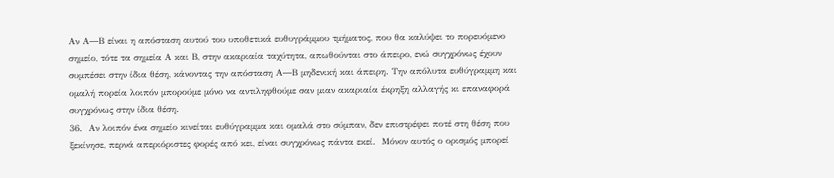Αν Α―Β είναι η απόσταση αυτού του υποθετικά ευθυγράμμου τμήματος, που θα καλύψει το πορευόμενο σημείο, τότε τα σημεία Α και Β, στην ακαριαία ταχύτητα, απωθούνται στο άπειρο, ενώ συγχρόνως έχουν συμπέσει στην ίδια θέση, κάνοντας την απόσταση Α―Β μηδενική και άπειρη. Την απόλυτα ευθύγραμμη και ομαλή πορεία λοιπόν μπορούμε μόνο να αντιληφθούμε σαν μιαν ακαριαία έκρηξη αλλαγής κι επαναφορά συγχρόνως στην ίδια θέση.
36.  Αν λοιπόν ένα σημείο κινείται ευθύγραμμα και ομαλά στο σύμπαν, δεν επιστρέφει ποτέ στη θέση που ξεκίνησε, περνά απεριόριστες φορές από κει, είναι συγχρόνως πάντα εκεί.  Μόνον αυτός ο ορισμός μπορεί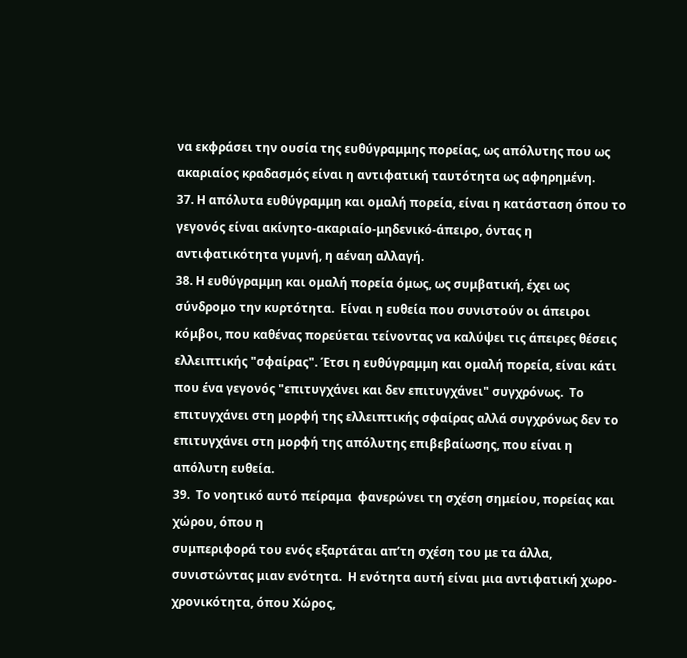να εκφράσει την ουσία της ευθύγραμμης πορείας, ως απόλυτης που ως ακαριαίος κραδασμός είναι η αντιφατική ταυτότητα ως αφηρημένη.
37. Η απόλυτα ευθύγραμμη και ομαλή πορεία, είναι η κατάσταση όπου το γεγονός είναι ακίνητο-ακαριαίο-μηδενικό-άπειρο, όντας η αντιφατικότητα γυμνή, η αέναη αλλαγή.
38. Η ευθύγραμμη και ομαλή πορεία όμως, ως συμβατική, έχει ως σύνδρομο την κυρτότητα.  Είναι η ευθεία που συνιστούν οι άπειροι κόμβοι, που καθένας πορεύεται τείνοντας να καλύψει τις άπειρες θέσεις ελλειπτικής "σφαίρας". Έτσι η ευθύγραμμη και ομαλή πορεία, είναι κάτι που ένα γεγονός "επιτυγχάνει και δεν επιτυγχάνει" συγχρόνως.  Το επιτυγχάνει στη μορφή της ελλειπτικής σφαίρας αλλά συγχρόνως δεν το επιτυγχάνει στη μορφή της απόλυτης επιβεβαίωσης, που είναι η απόλυτη ευθεία.
39.  Το νοητικό αυτό πείραμα  φανερώνει τη σχέση σημείου, πορείας και χώρου, όπου η
συμπεριφορά του ενός εξαρτάται απ’τη σχέση του με τα άλλα, συνιστώντας μιαν ενότητα.  Η ενότητα αυτή είναι μια αντιφατική χωρο-χρονικότητα, όπου Χώρος,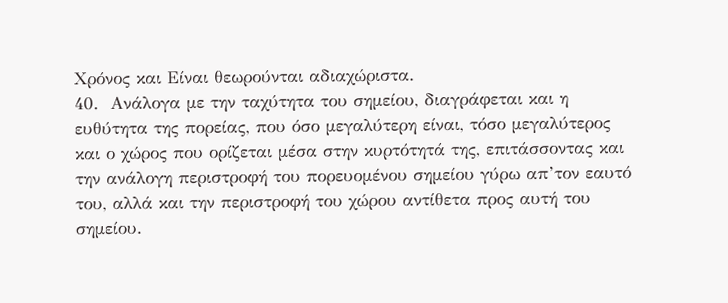Χρόνος και Είναι θεωρούνται αδιαχώριστα.
40.  Ανάλογα με την ταχύτητα του σημείου, διαγράφεται και η ευθύτητα της πορείας, που όσο μεγαλύτερη είναι, τόσο μεγαλύτερος και ο χώρος που ορίζεται μέσα στην κυρτότητά της, επιτάσσοντας και την ανάλογη περιστροφή του πορευομένου σημείου γύρω απ’τον εαυτό του, αλλά και την περιστροφή του χώρου αντίθετα προς αυτή του σημείου.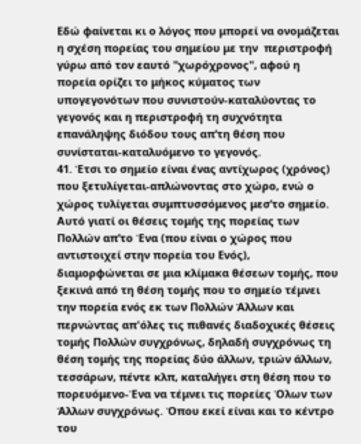Εδώ φαίνεται κι ο λόγος που μπορεί να ονομάζεται η σχέση πορείας του σημείου με την  περιστροφή γύρω από τον εαυτό "χωρόχρονος", αφού η πορεία ορίζει το μήκος κύματος των υπογεγονότων που συνιστούν-καταλύοντας το γεγονός και η περιστροφή τη συχνότητα επανάληψης διόδου τους απ’τη θέση που συνίσταται-καταλυόμενο το γεγονός.
41. Έτσι το σημείο είναι ένας αντίχωρος (χρόνος) που ξετυλίγεται-απλώνοντας στο χώρο, ενώ ο χώρος τυλίγεται συμπτυσσόμενος μεσ’το σημείο. Αυτό γιατί οι θέσεις τομής της πορείας των Πολλών απ’το Ένα (που είναι ο χώρος που αντιστοιχεί στην πορεία του Ενός), διαμορφώνεται σε μια κλίμακα θέσεων τομής, που ξεκινά από τη θέση τομής που το σημείο τέμνει την πορεία ενός εκ των Πολλών Άλλων και περνώντας απ'όλες τις πιθανές διαδοχικές θέσεις τομής Πολλών συγχρόνως, δηλαδή συγχρόνως τη θέση τομής της πορείας δύο άλλων, τριών άλλων, τεσσάρων, πέντε κλπ, καταλήγει στη θέση που το πορευόμενο-Ένα να τέμνει τις πορείες Όλων των Άλλων συγχρόνως. Όπου εκεί είναι και το κέντρο του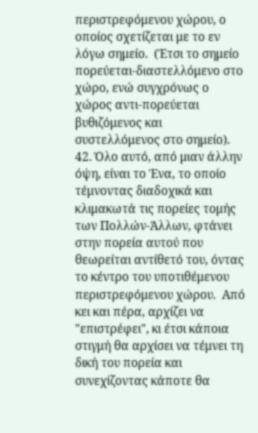περιστρεφόμενου χώρου, ο οποίος σχετίζεται με το εν λόγω σημείο.  (Έτσι το σημείο πορεύεται-διαστελλόμενο στο χώρο, ενώ συγχρόνως ο χώρος αντι-πορεύεται βυθιζόμενος και συστελλόμενος στο σημείο).
42. Όλο αυτό, από μιαν άλλην όψη, είναι το Ένα, το οποίο τέμνοντας διαδοχικά και κλιμακωτά τις πορείες τομής των Πολλών-Άλλων, φτάνει στην πορεία αυτού που θεωρείται αντίθετό του, όντας το κέντρο του υποτιθέμενου περιστρεφόμενου χώρου.  Από κει και πέρα, αρχίζει να "επιστρέφει", κι έτσι κάποια στιγμή θα αρχίσει να τέμνει τη δική του πορεία και συνεχίζοντας κάποτε θα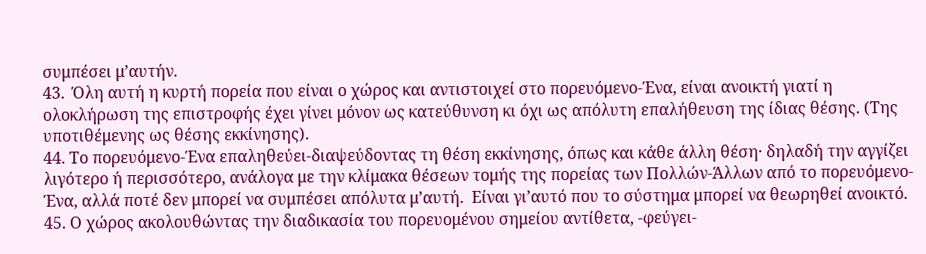συμπέσει μ’αυτήν.
43.  Όλη αυτή η κυρτή πορεία που είναι ο χώρος και αντιστοιχεί στο πορευόμενο-Ένα, είναι ανοικτή γιατί η ολοκλήρωση της επιστροφής έχει γίνει μόνον ως κατεύθυνση κι όχι ως απόλυτη επαλήθευση της ίδιας θέσης. (Της υποτιθέμενης ως θέσης εκκίνησης).
44. Το πορευόμενο-Ένα επαληθεύει-διαψεύδοντας τη θέση εκκίνησης, όπως και κάθε άλλη θέση· δηλαδή την αγγίζει λιγότερο ή περισσότερο, ανάλογα με την κλίμακα θέσεων τομής της πορείας των Πολλών-Άλλων από το πορευόμενο-Ένα, αλλά ποτέ δεν μπορεί να συμπέσει απόλυτα μ’αυτή.  Είναι γι’αυτό που το σύστημα μπορεί να θεωρηθεί ανοικτό.
45. Ο χώρος ακολουθώντας την διαδικασία του πορευομένου σημείου αντίθετα, -φεύγει-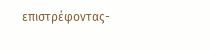επιστρέφοντας-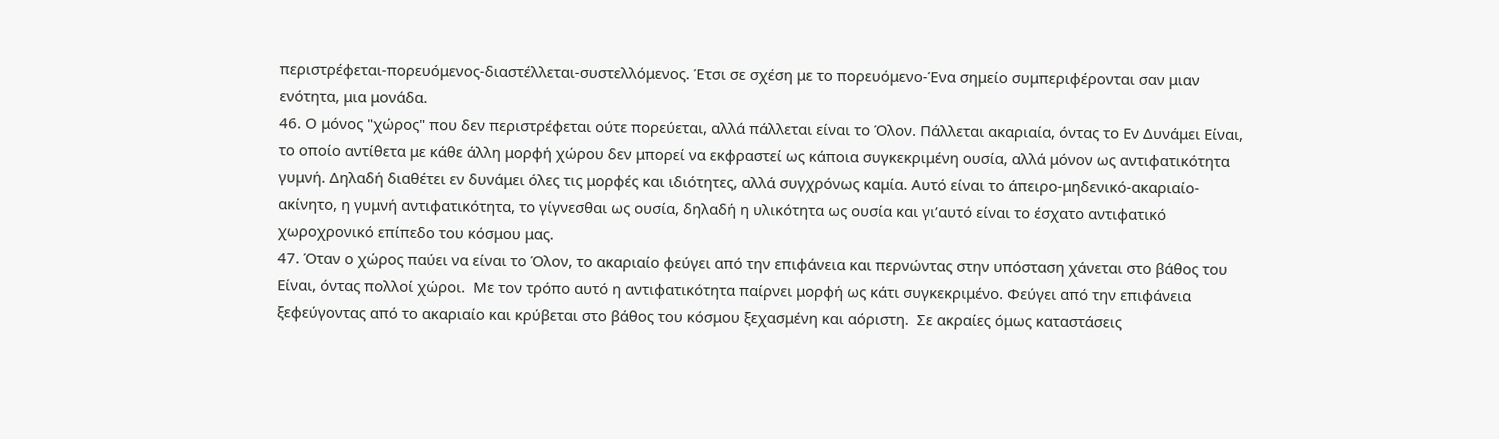περιστρέφεται-πορευόμενος-διαστέλλεται-συστελλόμενος. Έτσι σε σχέση με το πορευόμενο-Ένα σημείο συμπεριφέρονται σαν μιαν ενότητα, μια μονάδα.
46. Ο μόνος "χώρος" που δεν περιστρέφεται ούτε πορεύεται, αλλά πάλλεται είναι το Όλον. Πάλλεται ακαριαία, όντας το Εν Δυνάμει Είναι, το οποίο αντίθετα με κάθε άλλη μορφή χώρου δεν μπορεί να εκφραστεί ως κάποια συγκεκριμένη ουσία, αλλά μόνον ως αντιφατικότητα γυμνή. Δηλαδή διαθέτει εν δυνάμει όλες τις μορφές και ιδιότητες, αλλά συγχρόνως καμία. Αυτό είναι το άπειρο-μηδενικό-ακαριαίο-ακίνητο, η γυμνή αντιφατικότητα, το γίγνεσθαι ως ουσία, δηλαδή η υλικότητα ως ουσία και γι’αυτό είναι το έσχατο αντιφατικό χωροχρονικό επίπεδο του κόσμου μας.
47. Όταν ο χώρος παύει να είναι το Όλον, το ακαριαίο φεύγει από την επιφάνεια και περνώντας στην υπόσταση χάνεται στο βάθος του Είναι, όντας πολλοί χώροι.  Με τον τρόπο αυτό η αντιφατικότητα παίρνει μορφή ως κάτι συγκεκριμένο. Φεύγει από την επιφάνεια ξεφεύγοντας από το ακαριαίο και κρύβεται στο βάθος του κόσμου ξεχασμένη και αόριστη.  Σε ακραίες όμως καταστάσεις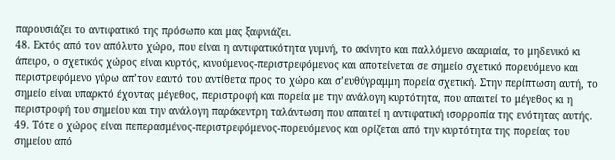παρουσιάζει το αντιφατικό της πρόσωπο και μας ξαφνιάζει.
48. Εκτός από τον απόλυτο χώρο, που είναι η αντιφατικότητα γυμνή, το ακίνητο και παλλόμενο ακαριαία, το μηδενικό κι άπειρο, ο σχετικός χώρος είναι κυρτός, κινούμενος-περιστρεφόμενος και αποτείνεται σε σημείο σχετικό πορευόμενο και περιστρεφόμενο γύρω απ’τον εαυτό του αντίθετα προς το χώρο και σ’ευθύγραμμη πορεία σχετική. Στην περίπτωση αυτή, το σημείο είναι υπαρκτό έχοντας μέγεθος, περιστροφή και πορεία με την ανάλογη κυρτότητα, που απαιτεί το μέγεθος κι η περιστροφή του σημείου και την ανάλογη παράκεντρη ταλάντωση που απαιτεί η αντιφατική ισορροπία της ενότητας αυτής.
49. Τότε ο χώρος είναι πεπερασμένος-περιστρεφόμενος-πορευόμενος και ορίζεται από την κυρτότητα της πορείας του σημείου από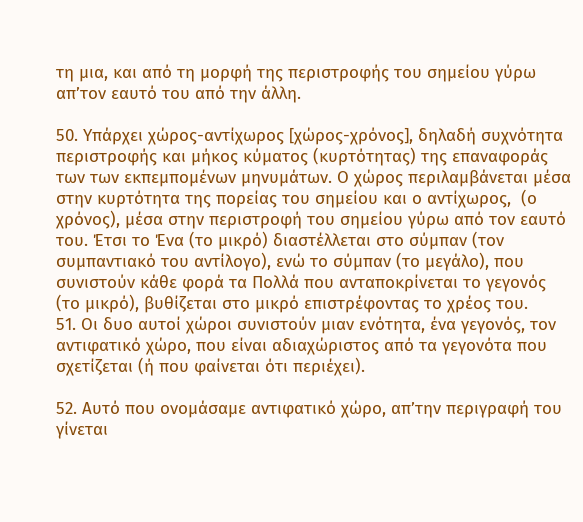τη μια, και από τη μορφή της περιστροφής του σημείου γύρω απ’τον εαυτό του από την άλλη.

50. Υπάρχει χώρος-αντίχωρος [χώρος-χρόνος], δηλαδή συχνότητα περιστροφής και μήκος κύματος (κυρτότητας) της επαναφοράς των των εκπεμπομένων μηνυμάτων. Ο χώρος περιλαμβάνεται μέσα στην κυρτότητα της πορείας του σημείου και ο αντίχωρος,  (ο χρόνος), μέσα στην περιστροφή του σημείου γύρω από τον εαυτό του. Έτσι το Ένα (το μικρό) διαστέλλεται στο σύμπαν (τον συμπαντιακό του αντίλογο), ενώ το σύμπαν (το μεγάλο), που συνιστούν κάθε φορά τα Πολλά που ανταποκρίνεται το γεγονός (το μικρό), βυθίζεται στο μικρό επιστρέφοντας το χρέος του.
51. Οι δυο αυτοί χώροι συνιστούν μιαν ενότητα, ένα γεγονός, τον αντιφατικό χώρο, που είναι αδιαχώριστος από τα γεγονότα που σχετίζεται (ή που φαίνεται ότι περιέχει).

52. Αυτό που ονομάσαμε αντιφατικό χώρο, απ’την περιγραφή του γίνεται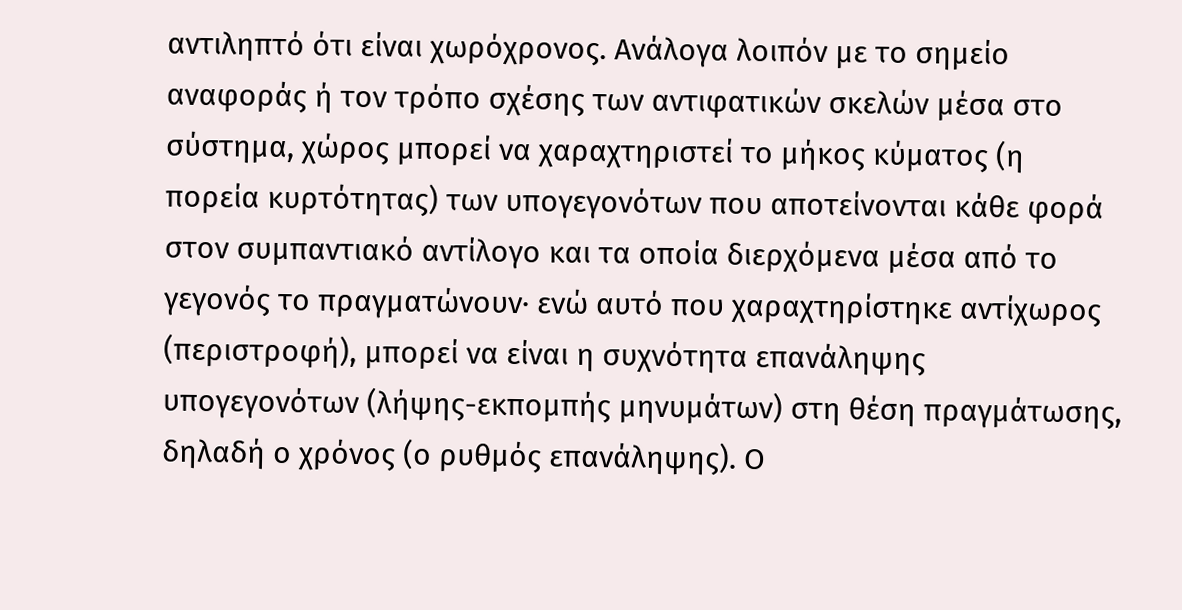αντιληπτό ότι είναι χωρόχρονος. Ανάλογα λοιπόν με το σημείο αναφοράς ή τον τρόπο σχέσης των αντιφατικών σκελών μέσα στο σύστημα, χώρος μπορεί να χαραχτηριστεί το μήκος κύματος (η πορεία κυρτότητας) των υπογεγονότων που αποτείνονται κάθε φορά στον συμπαντιακό αντίλογο και τα οποία διερχόμενα μέσα από το γεγονός το πραγματώνουν· ενώ αυτό που χαραχτηρίστηκε αντίχωρος (περιστροφή), μπορεί να είναι η συχνότητα επανάληψης υπογεγονότων (λήψης-εκπομπής μηνυμάτων) στη θέση πραγμάτωσης, δηλαδή ο χρόνος (ο ρυθμός επανάληψης). Ο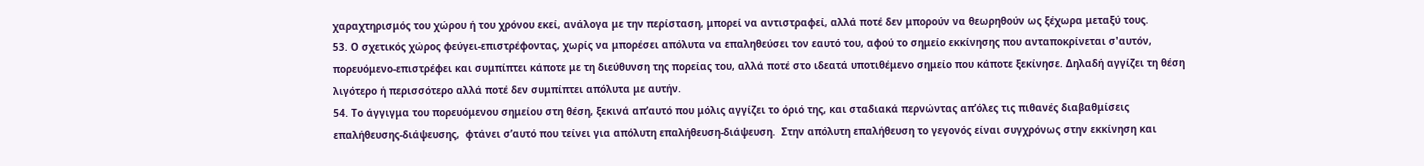χαραχτηρισμός του χώρου ή του χρόνου εκεί, ανάλογα με την περίσταση, μπορεί να αντιστραφεί, αλλά ποτέ δεν μπορούν να θεωρηθούν ως ξέχωρα μεταξύ τους.
53. Ο σχετικός χώρος φεύγει-επιστρέφοντας, χωρίς να μπορέσει απόλυτα να επαληθεύσει τον εαυτό του, αφού το σημείο εκκίνησης που ανταποκρίνεται σ'αυτόν, πορευόμενο-επιστρέφει και συμπίπτει κάποτε με τη διεύθυνση της πορείας του, αλλά ποτέ στο ιδεατά υποτιθέμενο σημείο που κάποτε ξεκίνησε. Δηλαδή αγγίζει τη θέση λιγότερο ή περισσότερο αλλά ποτέ δεν συμπίπτει απόλυτα με αυτήν.
54. Το άγγιγμα του πορευόμενου σημείου στη θέση, ξεκινά απ’αυτό που μόλις αγγίζει το όριό της, και σταδιακά περνώντας απ’όλες τις πιθανές διαβαθμίσεις επαλήθευσης-διάψευσης,  φτάνει σ’αυτό που τείνει για απόλυτη επαλήθευση-διάψευση.  Στην απόλυτη επαλήθευση το γεγονός είναι συγχρόνως στην εκκίνηση και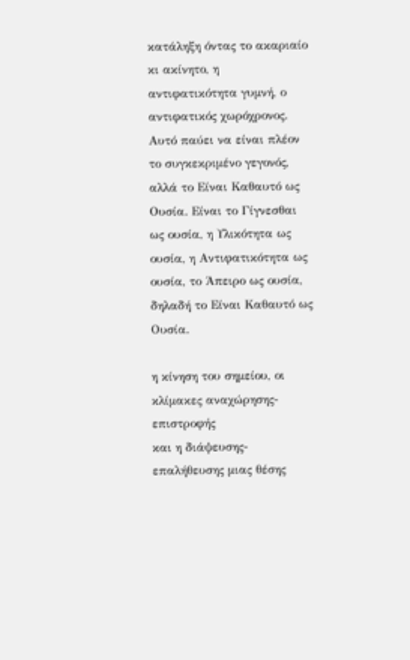κατάληξη όντας το ακαριαίο κι ακίνητο, η αντιφατικότητα γυμνή, ο αντιφατικός χωρόχρονος. Αυτό παύει να είναι πλέον το συγκεκριμένο γεγονός, αλλά το Είναι Καθαυτό ως Ουσία. Είναι το Γίγνεσθαι ως ουσία, η Υλικότητα ως ουσία, η Αντιφατικότητα ως ουσία, το Άπειρο ως ουσία, δηλαδή το Είναι Καθαυτό ως Ουσία.

η κίνηση του σημείου, οι κλίμακες αναχώρησης-επιστροφής
και η διάψευσης-επαλήθευσης μιας θέσης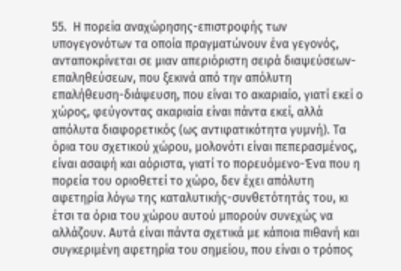55.  Η πορεία αναχώρησης-επιστροφής των υπογεγονότων τα οποία πραγματώνουν ένα γεγονός, ανταποκρίνεται σε μιαν απεριόριστη σειρά διαψεύσεων-επαληθεύσεων, που ξεκινά από την απόλυτη επαλήθευση-διάψευση, που είναι το ακαριαίο, γιατί εκεί ο χώρος, φεύγοντας ακαριαία είναι πάντα εκεί, αλλά απόλυτα διαφορετικός (ως αντιφατικότητα γυμνή). Τα όρια του σχετικού χώρου, μολονότι είναι πεπερασμένος, είναι ασαφή και αόριστα, γιατί το πορευόμενο-Ένα που η πορεία του οριοθετεί το χώρο, δεν έχει απόλυτη αφετηρία λόγω της καταλυτικής-συνθετότητάς του, κι έτσι τα όρια του χώρου αυτού μπορούν συνεχώς να αλλάζουν. Αυτά είναι πάντα σχετικά με κάποια πιθανή και συγκεριμένη αφετηρία του σημείου, που είναι ο τρόπος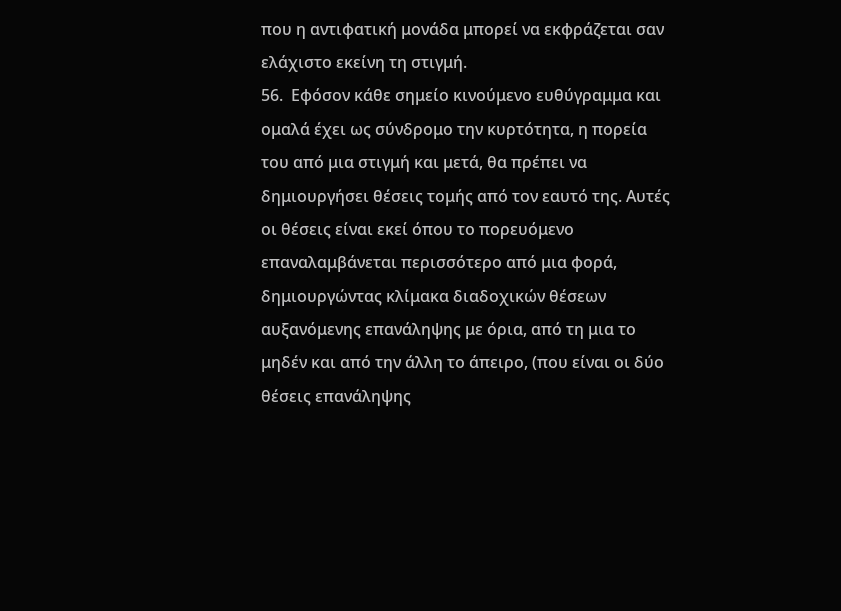που η αντιφατική μονάδα μπορεί να εκφράζεται σαν ελάχιστο εκείνη τη στιγμή.
56.  Εφόσον κάθε σημείο κινούμενο ευθύγραμμα και ομαλά έχει ως σύνδρομο την κυρτότητα, η πορεία του από μια στιγμή και μετά, θα πρέπει να δημιουργήσει θέσεις τομής από τον εαυτό της. Αυτές οι θέσεις είναι εκεί όπου το πορευόμενο επαναλαμβάνεται περισσότερο από μια φορά, δημιουργώντας κλίμακα διαδοχικών θέσεων αυξανόμενης επανάληψης με όρια, από τη μια το μηδέν και από την άλλη το άπειρο, (που είναι οι δύο θέσεις επανάληψης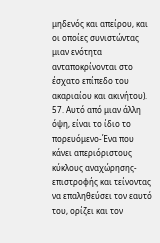μηδενός και απείρου, και οι οποίες συνιστώντας μιαν ενότητα ανταποκρίνονται στο έσχατο επίπεδο του ακαριαίου και ακινήτου).
57. Αυτό από μιαν άλλη όψη, είναι το ίδιο το πορευόμενο-Ένα που κάνει απεριόριστους κύκλους αναχώρησης-επιστροφής και τείνοντας να επαληθεύσει τον εαυτό του, ορίζει και τον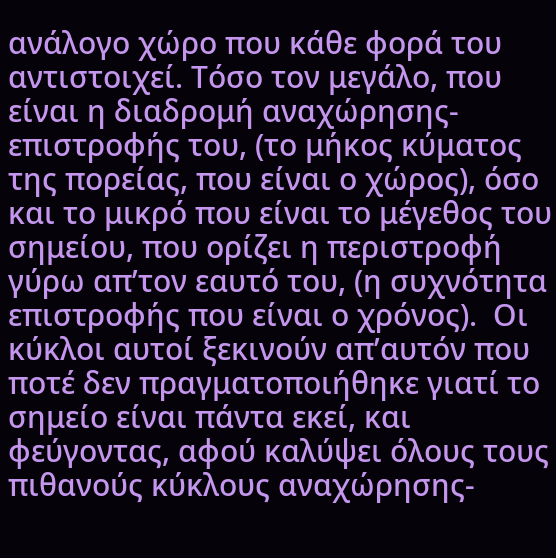ανάλογο χώρο που κάθε φορά του αντιστοιχεί. Τόσο τον μεγάλο, που είναι η διαδρομή αναχώρησης-επιστροφής του, (το μήκος κύματος της πορείας, που είναι ο χώρος), όσο και το μικρό που είναι το μέγεθος του σημείου, που ορίζει η περιστροφή γύρω απ’τον εαυτό του, (η συχνότητα επιστροφής που είναι ο χρόνος).  Οι κύκλοι αυτοί ξεκινούν απ’αυτόν που ποτέ δεν πραγματοποιήθηκε γιατί το σημείο είναι πάντα εκεί, και φεύγοντας, αφού καλύψει όλους τους πιθανούς κύκλους αναχώρησης-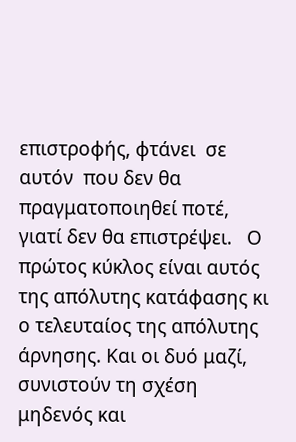επιστροφής, φτάνει  σε αυτόν  που δεν θα πραγματοποιηθεί ποτέ, γιατί δεν θα επιστρέψει.   Ο πρώτος κύκλος είναι αυτός της απόλυτης κατάφασης κι ο τελευταίος της απόλυτης άρνησης. Και οι δυό μαζί, συνιστούν τη σχέση μηδενός και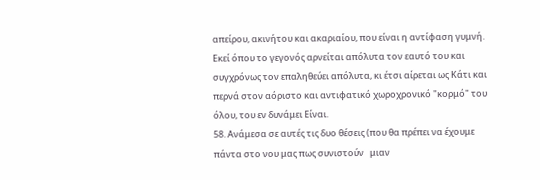απείρου, ακινήτου και ακαριαίου, που είναι η αντίφαση γυμνή. Εκεί όπου το γεγονός αρνείται απόλυτα τον εαυτό του και συγχρόνως τον επαληθεύει απόλυτα, κι έτσι αίρεται ως Κάτι και περνά στον αόριστο και αντιφατικό χωροχρονικό "κορμό" του όλου, του εν δυνάμει Είναι.
58. Ανάμεσα σε αυτές τις δυο θέσεις (που θα πρέπει να έχουμε πάντα στο νου μας πως συνιστούν   μιαν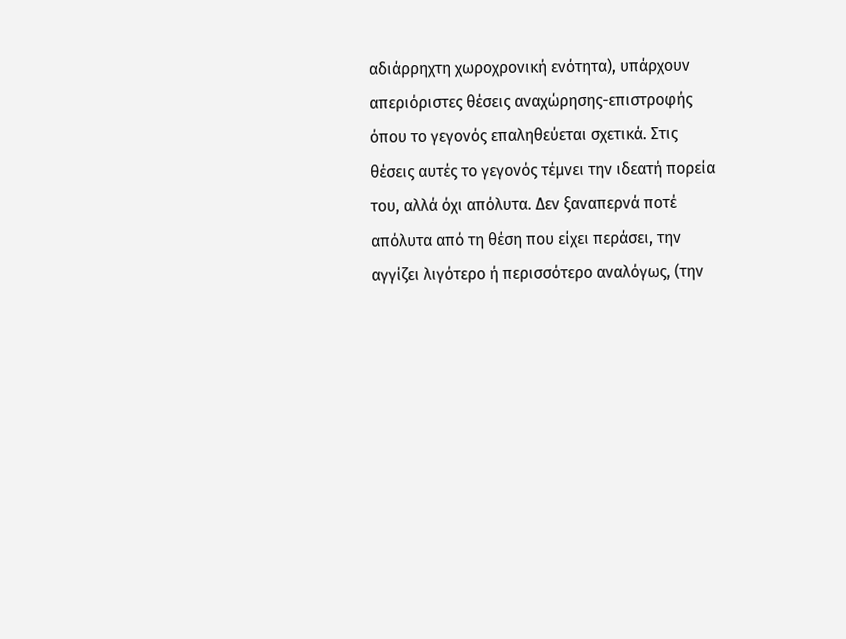αδιάρρηχτη χωροχρονική ενότητα), υπάρχουν απεριόριστες θέσεις αναχώρησης-επιστροφής όπου το γεγονός επαληθεύεται σχετικά. Στις θέσεις αυτές το γεγονός τέμνει την ιδεατή πορεία του, αλλά όχι απόλυτα. Δεν ξαναπερνά ποτέ απόλυτα από τη θέση που είχει περάσει, την αγγίζει λιγότερο ή περισσότερο αναλόγως, (την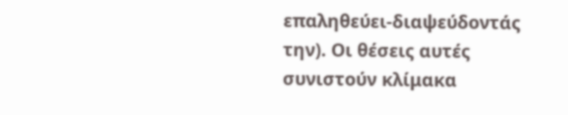επαληθεύει-διαψεύδοντάς την). Οι θέσεις αυτές συνιστούν κλίμακα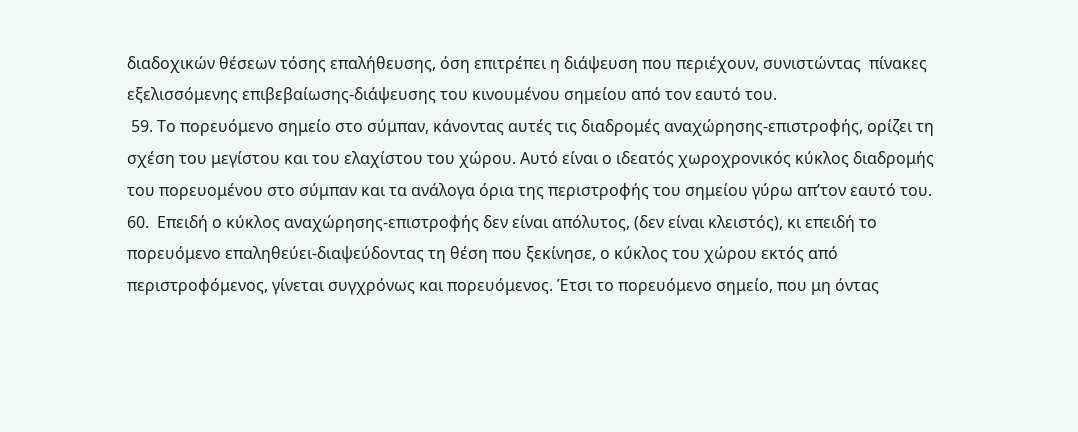διαδοχικών θέσεων τόσης επαλήθευσης, όση επιτρέπει η διάψευση που περιέχουν, συνιστώντας  πίνακες εξελισσόμενης επιβεβαίωσης-διάψευσης του κινουμένου σημείου από τον εαυτό του.
 59. Το πορευόμενο σημείο στο σύμπαν, κάνοντας αυτές τις διαδρομές αναχώρησης-επιστροφής, ορίζει τη σχέση του μεγίστου και του ελαχίστου του χώρου. Αυτό είναι ο ιδεατός χωροχρονικός κύκλος διαδρομής του πορευομένου στο σύμπαν και τα ανάλογα όρια της περιστροφής του σημείου γύρω απ’τον εαυτό του.
60.  Επειδή ο κύκλος αναχώρησης-επιστροφής δεν είναι απόλυτος, (δεν είναι κλειστός), κι επειδή το πορευόμενο επαληθεύει-διαψεύδοντας τη θέση που ξεκίνησε, ο κύκλος του χώρου εκτός από περιστροφόμενος, γίνεται συγχρόνως και πορευόμενος. Έτσι το πορευόμενο σημείο, που μη όντας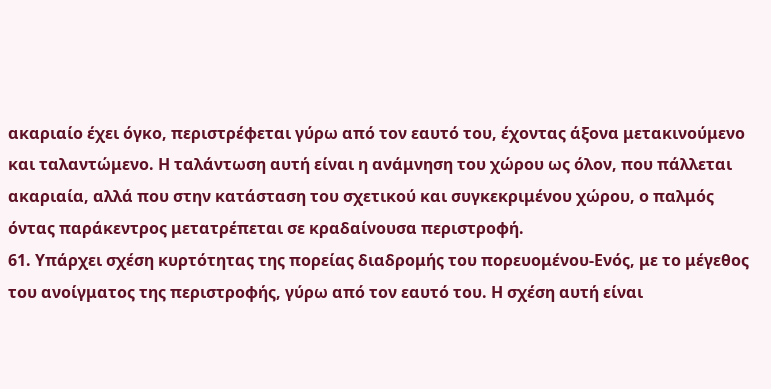ακαριαίο έχει όγκο, περιστρέφεται γύρω από τον εαυτό του, έχοντας άξονα μετακινούμενο και ταλαντώμενο. Η ταλάντωση αυτή είναι η ανάμνηση του χώρου ως όλον, που πάλλεται ακαριαία, αλλά που στην κατάσταση του σχετικού και συγκεκριμένου χώρου, ο παλμός όντας παράκεντρος μετατρέπεται σε κραδαίνουσα περιστροφή.
61. Υπάρχει σχέση κυρτότητας της πορείας διαδρομής του πορευομένου-Ενός, με το μέγεθος του ανοίγματος της περιστροφής, γύρω από τον εαυτό του. Η σχέση αυτή είναι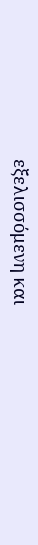εξελισσόμενη και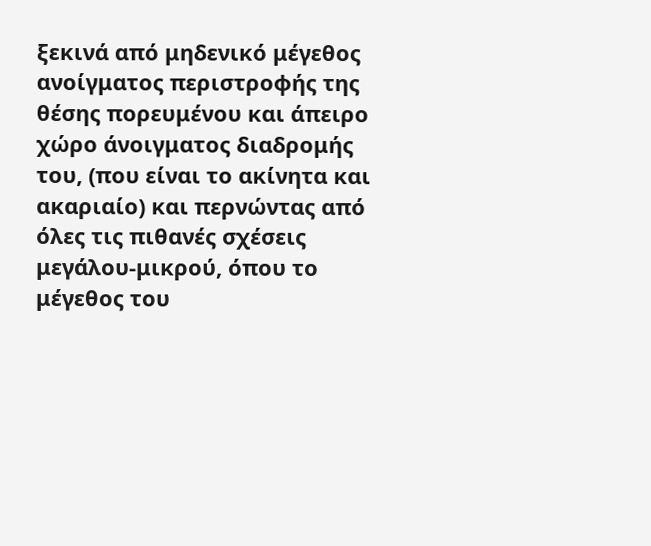ξεκινά από μηδενικό μέγεθος ανοίγματος περιστροφής της θέσης πορευμένου και άπειρο χώρο άνοιγματος διαδρομής του, (που είναι το ακίνητα και ακαριαίο) και περνώντας από όλες τις πιθανές σχέσεις  μεγάλου-μικρού, όπου το μέγεθος του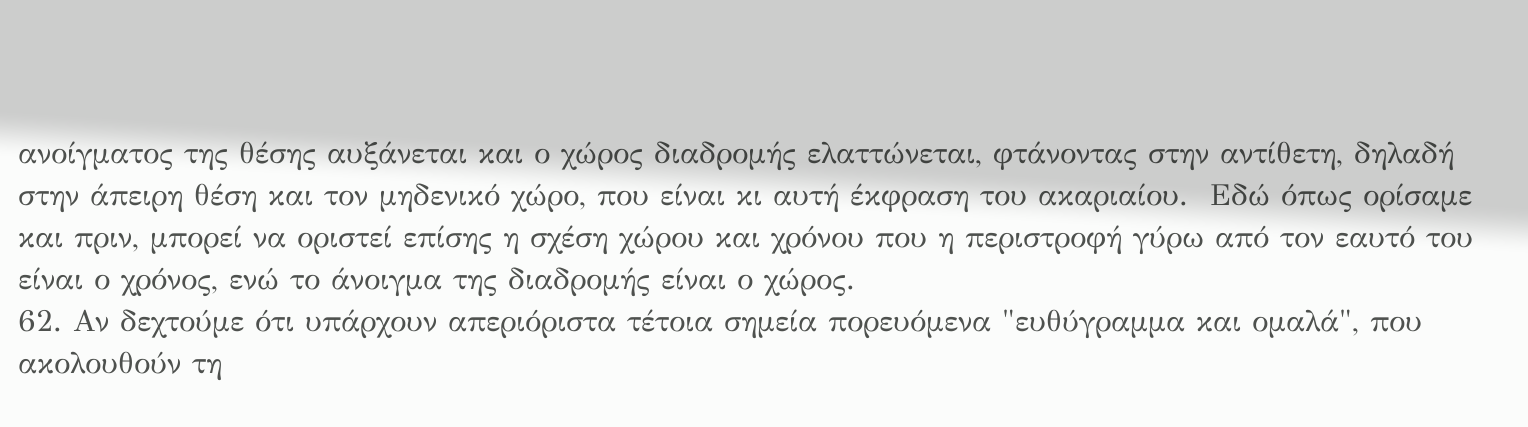ανοίγματος της θέσης αυξάνεται και ο χώρος διαδρομής ελαττώνεται, φτάνοντας στην αντίθετη, δηλαδή στην άπειρη θέση και τον μηδενικό χώρο, που είναι κι αυτή έκφραση του ακαριαίου.  Εδώ όπως ορίσαμε και πριν, μπορεί να οριστεί επίσης η σχέση χώρου και χρόνου που η περιστροφή γύρω από τον εαυτό του είναι ο χρόνος, ενώ το άνοιγμα της διαδρομής είναι ο χώρος.
62. Αν δεχτούμε ότι υπάρχουν απεριόριστα τέτοια σημεία πορευόμενα "ευθύγραμμα και ομαλά", που ακολουθούν τη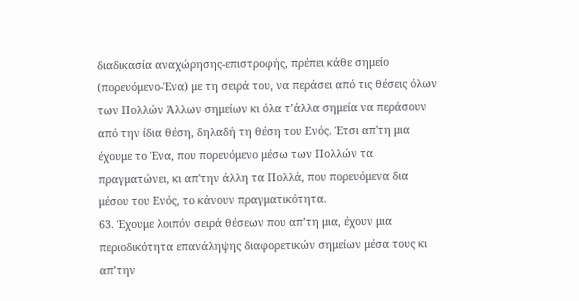διαδικασία αναχώρησης-επιστροφής, πρέπει κάθε σημείο (πορευόμενο-Ένα) με τη σειρά του, να περάσει από τις θέσεις όλων των Πολλών Άλλων σημείων κι όλα τ’άλλα σημεία να περάσουν από την ίδια θέση, δηλαδή τη θέση του Ενός. Έτσι απ'τη μια έχουμε το Ένα, που πορευόμενο μέσω των Πολλών τα πραγματώνει, κι απ'την άλλη τα Πολλά, που πορευόμενα δια μέσου του Ενός, το κάνουν πραγματικότητα.
63. Έχουμε λοιπόν σειρά θέσεων που απ’τη μια, έχουν μια περιοδικότητα επανάληψης διαφορετικών σημείων μέσα τους κι απ’την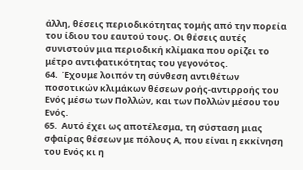άλλη, θέσεις περιοδικότητας τομής από την πορεία του ίδιου του εαυτού τους. Οι θέσεις αυτές συνιστούν μια περιοδική κλίμακα που ορίζει το μέτρο αντιφατικότητας του γεγονότος.
64.  Έχουμε λοιπόν τη σύνθεση αντιθέτων ποσοτικών κλιμάκων θέσεων ροής-αντιρροής του Ενός μέσω των Πολλών, και των Πολλών μέσου του Ενός.
65.  Αυτό έχει ως αποτέλεσμα, τη σύσταση μιας σφαίρας θέσεων με πόλους Α, που είναι η εκκίνηση του Ενός κι η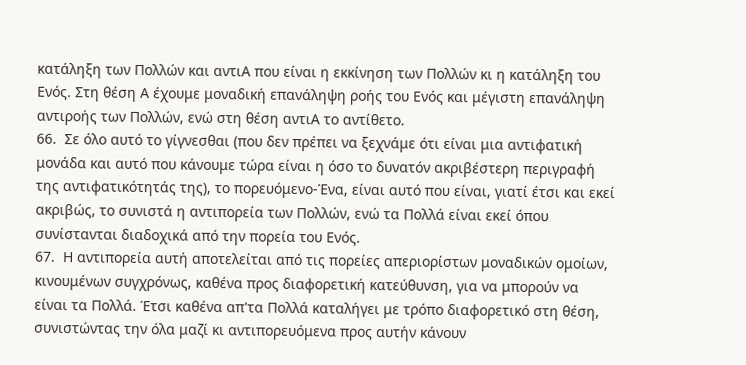κατάληξη των Πολλών και αντιΑ που είναι η εκκίνηση των Πολλών κι η κατάληξη του Ενός. Στη θέση Α έχουμε μοναδική επανάληψη ροής του Ενός και μέγιστη επανάληψη αντιροής των Πολλών, ενώ στη θέση αντιΑ το αντίθετο.
66.  Σε όλο αυτό το γίγνεσθαι (που δεν πρέπει να ξεχνάμε ότι είναι μια αντιφατική μονάδα και αυτό που κάνουμε τώρα είναι η όσο το δυνατόν ακριβέστερη περιγραφή της αντιφατικότητάς της), το πορευόμενο-Ένα, είναι αυτό που είναι, γιατί έτσι και εκεί ακριβώς, το συνιστά η αντιπορεία των Πολλών, ενώ τα Πολλά είναι εκεί όπου συνίστανται διαδοχικά από την πορεία του Ενός.
67.  Η αντιπορεία αυτή αποτελείται από τις πορείες απεριορίστων μοναδικών ομοίων, κινουμένων συγχρόνως, καθένα προς διαφορετική κατεύθυνση, για να μπορούν να είναι τα Πολλά. Έτσι καθένα απ'τα Πολλά καταλήγει με τρόπο διαφορετικό στη θέση, συνιστώντας την όλα μαζί κι αντιπορευόμενα προς αυτήν κάνουν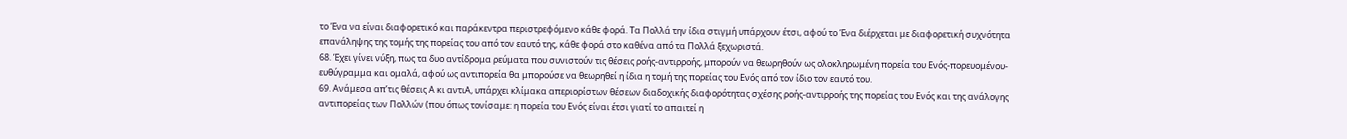το Ένα να είναι διαφορετικό και παράκεντρα περιστρεφόμενο κάθε φορά. Τα Πολλά την ίδια στιγμή υπάρχουν έτσι, αφού το Ένα διέρχεται με διαφορετική συχνότητα επανάληψης της τομής της πορείας του από τον εαυτό της, κάθε φορά στο καθένα από τα Πολλά ξεχωριστά.
68. Έχει γίνει νύξη, πως τα δυο αντίδρομα ρεύματα που συνιστούν τις θέσεις ροής-αντιρροής, μπορούν να θεωρηθούν ως ολοκληρωμένη πορεία του Ενός-πορευομένου-ευθύγραμμα και ομαλά, αφού ως αντιπορεία θα μπορούσε να θεωρηθεί η ίδια η τομή της πορείας του Ενός από τον ίδιο τον εαυτό του.
69. Ανάμεσα απ’τις θέσεις Α κι αντιΑ, υπάρχει κλίμακα απεριορίστων θέσεων διαδοχικής διαφορότητας σχέσης ροής-αντιρροής της πορείας του Ενός και της ανάλογης αντιπορείας των Πολλών (που όπως τονίσαμε: η πορεία του Ενός είναι έτσι γιατί το απαιτεί η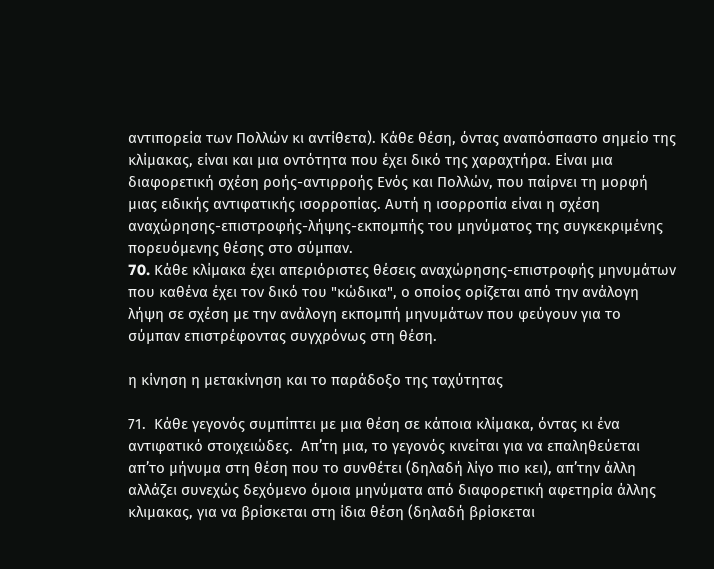αντιπορεία των Πολλών κι αντίθετα). Κάθε θέση, όντας αναπόσπαστο σημείο της κλίμακας, είναι και μια οντότητα που έχει δικό της χαραχτήρα. Είναι μια διαφορετική σχέση ροής-αντιρροής Ενός και Πολλών, που παίρνει τη μορφή μιας ειδικής αντιφατικής ισορροπίας. Αυτή η ισορροπία είναι η σχέση αναχώρησης-επιστροφής-λήψης-εκπομπής του μηνύματος της συγκεκριμένης πορευόμενης θέσης στο σύμπαν.
70. Kάθε κλίμακα έχει απεριόριστες θέσεις αναχώρησης-επιστροφής μηνυμάτων που καθένα έχει τον δικό του "κώδικα", ο οποίος ορίζεται από την ανάλογη λήψη σε σχέση με την ανάλογη εκπομπή μηνυμάτων που φεύγουν για το σύμπαν επιστρέφοντας συγχρόνως στη θέση.

η κίνηση η μετακίνηση και το παράδοξο της ταχύτητας

71.  Κάθε γεγονός συμπίπτει με μια θέση σε κάποια κλίμακα, όντας κι ένα αντιφατικό στοιχειώδες.  Απ’τη μια, το γεγονός κινείται για να επαληθεύεται απ’το μήνυμα στη θέση που το συνθέτει (δηλαδή λίγο πιο κει), απ’την άλλη αλλάζει συνεχώς δεχόμενο όμοια μηνύματα από διαφορετική αφετηρία άλλης κλιμακας, για να βρίσκεται στη ίδια θέση (δηλαδή βρίσκεται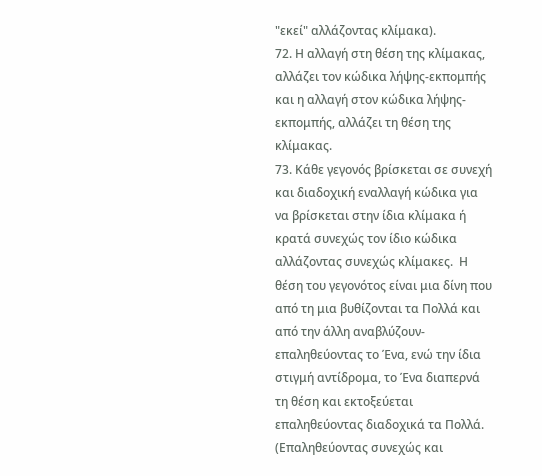"εκεί" αλλάζοντας κλίμακα).
72. Η αλλαγή στη θέση της κλίμακας, αλλάζει τον κώδικα λήψης-εκπομπής και η αλλαγή στον κώδικα λήψης-εκπομπής, αλλάζει τη θέση της κλίμακας.
73. Κάθε γεγονός βρίσκεται σε συνεχή και διαδοχική εναλλαγή κώδικα για να βρίσκεται στην ίδια κλίμακα ή κρατά συνεχώς τον ίδιο κώδικα αλλάζοντας συνεχώς κλίμακες.  Η θέση του γεγονότος είναι μια δίνη που από τη μια βυθίζονται τα Πολλά και από την άλλη αναβλύζουν-επαληθεύοντας το Ένα, ενώ την ίδια στιγμή αντίδρομα, το Ένα διαπερνά τη θέση και εκτοξεύεται επαληθεύοντας διαδοχικά τα Πολλά. (Επαληθεύοντας συνεχώς και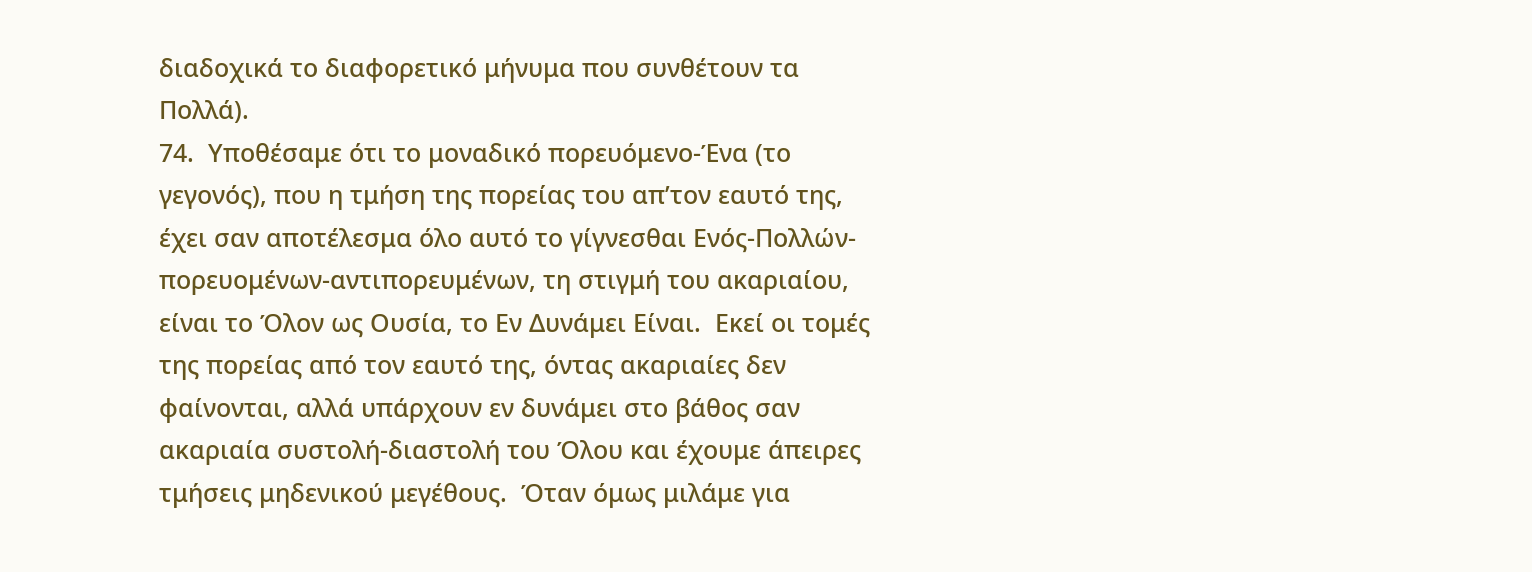διαδοχικά το διαφορετικό μήνυμα που συνθέτουν τα Πολλά).
74.  Υποθέσαμε ότι το μοναδικό πορευόμενο-Ένα (το γεγονός), που η τμήση της πορείας του απ’τον εαυτό της, έχει σαν αποτέλεσμα όλο αυτό το γίγνεσθαι Ενός-Πολλών-πορευομένων-αντιπορευμένων, τη στιγμή του ακαριαίου, είναι το Όλον ως Ουσία, το Εν Δυνάμει Είναι.  Εκεί οι τομές της πορείας από τον εαυτό της, όντας ακαριαίες δεν φαίνονται, αλλά υπάρχουν εν δυνάμει στο βάθος σαν ακαριαία συστολή-διαστολή του Όλου και έχουμε άπειρες τμήσεις μηδενικού μεγέθους.  Όταν όμως μιλάμε για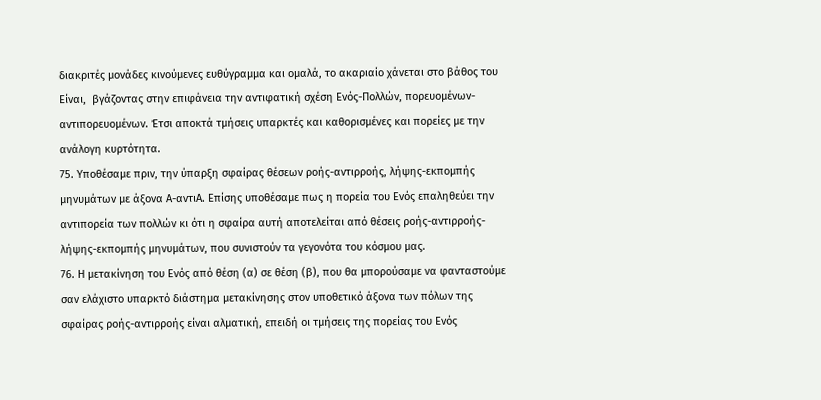διακριτές μονάδες κινούμενες ευθύγραμμα και ομαλά, το ακαριαίο χάνεται στο βάθος του Είναι,  βγάζοντας στην επιφάνεια την αντιφατική σχέση Ενός-Πολλών, πορευομένων-αντιπορευομένων. Έτσι αποκτά τμήσεις υπαρκτές και καθορισμένες και πορείες με την ανάλογη κυρτότητα.
75. Υποθέσαμε πριν, την ύπαρξη σφαίρας θέσεων ροής-αντιρροής, λήψης-εκπομπής μηνυμάτων με άξονα Α-αντιΑ. Επίσης υποθέσαμε πως η πορεία του Ενός επαληθεύει την αντιπορεία των πολλών κι ότι η σφαίρα αυτή αποτελείται από θέσεις ροής-αντιρροής-λήψης-εκπομπής μηνυμάτων, που συνιστούν τα γεγονότα του κόσμου μας.
76. Η μετακίνηση του Ενός από θέση (α) σε θέση (β), που θα μπορούσαμε να φανταστούμε σαν ελάχιστο υπαρκτό διάστημα μετακίνησης στον υποθετικό άξονα των πόλων της σφαίρας ροής-αντιρροής είναι αλματική, επειδή οι τμήσεις της πορείας του Ενός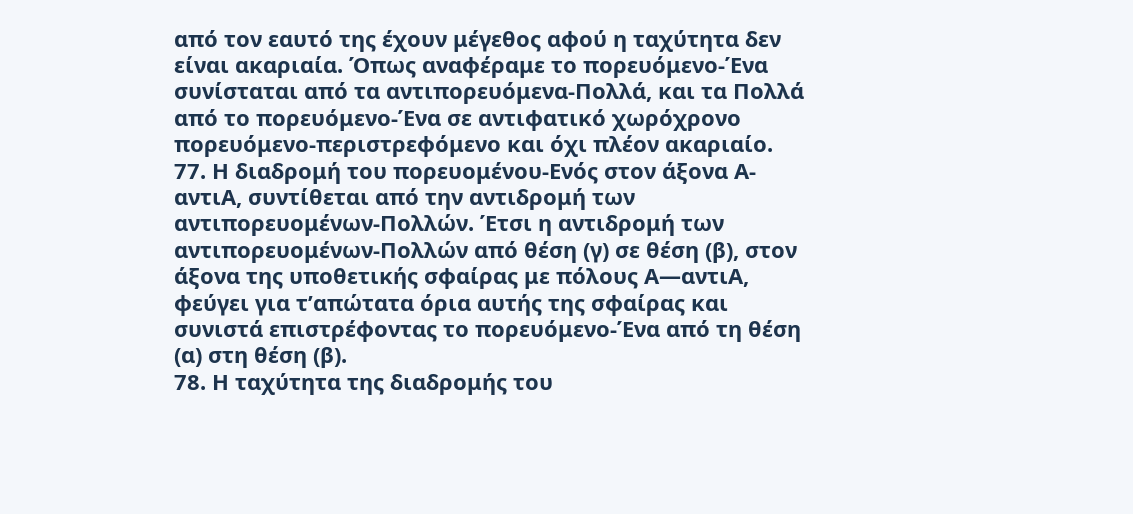από τον εαυτό της έχουν μέγεθος αφού η ταχύτητα δεν είναι ακαριαία. Όπως αναφέραμε το πορευόμενο-Ένα συνίσταται από τα αντιπορευόμενα-Πολλά, και τα Πολλά από το πορευόμενο-Ένα σε αντιφατικό χωρόχρονο πορευόμενο-περιστρεφόμενο και όχι πλέον ακαριαίο.
77. Η διαδρομή του πορευομένου-Ενός στον άξονα Α-αντιΑ, συντίθεται από την αντιδρομή των αντιπορευομένων-Πολλών. Έτσι η αντιδρομή των αντιπορευομένων-Πολλών από θέση (γ) σε θέση (β), στον άξονα της υποθετικής σφαίρας με πόλους Α―αντιΑ, φεύγει για τ’απώτατα όρια αυτής της σφαίρας και συνιστά επιστρέφοντας το πορευόμενο-Ένα από τη θέση (α) στη θέση (β).
78. Η ταχύτητα της διαδρομής του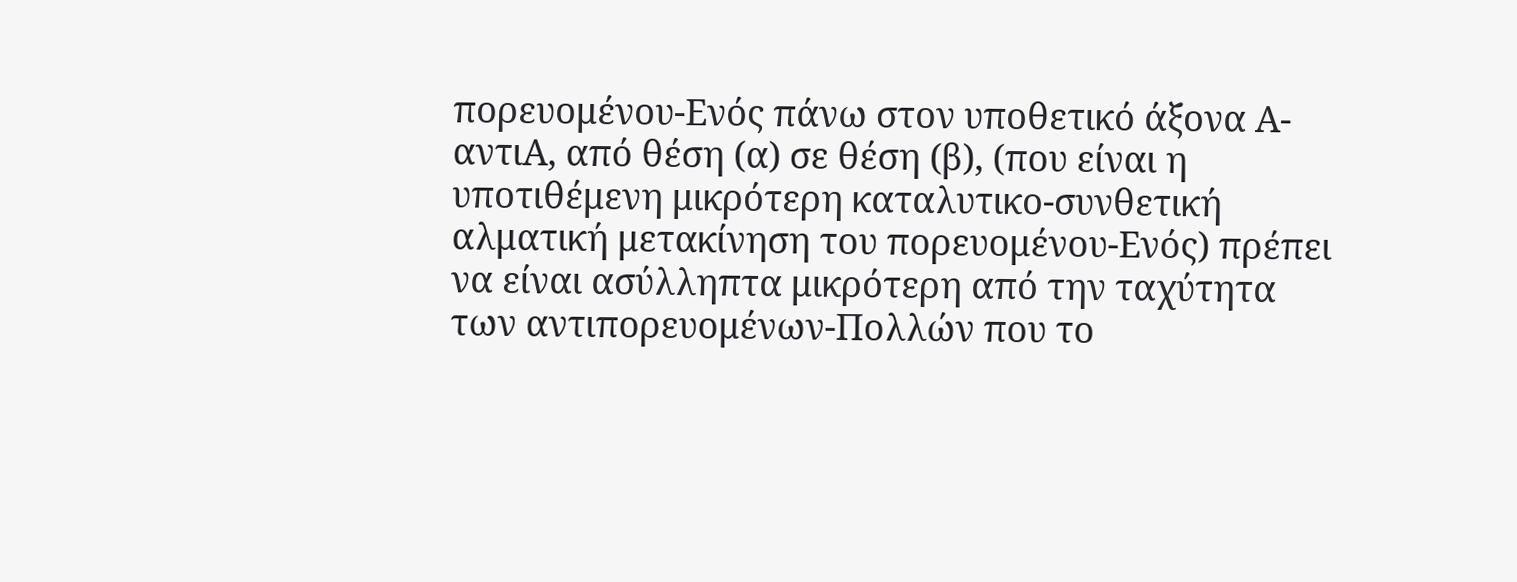πορευομένου-Ενός πάνω στον υποθετικό άξονα Α-αντιΑ, από θέση (α) σε θέση (β), (που είναι η υποτιθέμενη μικρότερη καταλυτικο-συνθετική αλματική μετακίνηση του πορευομένου-Ενός) πρέπει να είναι ασύλληπτα μικρότερη από την ταχύτητα των αντιπορευομένων-Πολλών που το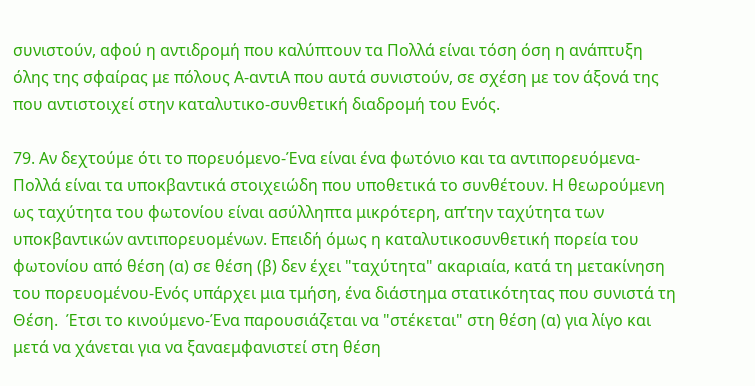συνιστούν, αφού η αντιδρομή που καλύπτουν τα Πολλά είναι τόση όση η ανάπτυξη όλης της σφαίρας με πόλους Α-αντιΑ που αυτά συνιστούν, σε σχέση με τον άξονά της που αντιστοιχεί στην καταλυτικο-συνθετική διαδρομή του Ενός.

79. Αν δεχτούμε ότι το πορευόμενο-Ένα είναι ένα φωτόνιο και τα αντιπορευόμενα-Πολλά είναι τα υποκβαντικά στοιχειώδη που υποθετικά το συνθέτουν. Η θεωρούμενη ως ταχύτητα του φωτoνίου είναι ασύλληπτα μικρότερη, απ’την ταχύτητα των υποκβαντικών αντιπορευομένων. Επειδή όμως η καταλυτικοσυνθετική πορεία του φωτονίου από θέση (α) σε θέση (β) δεν έχει "ταχύτητα" ακαριαία, κατά τη μετακίνηση του πορευομένου-Ενός υπάρχει μια τμήση, ένα διάστημα στατικότητας που συνιστά τη Θέση.  Έτσι το κινούμενο-Ένα παρουσιάζεται να "στέκεται" στη θέση (α) για λίγο και μετά να χάνεται για να ξαναεμφανιστεί στη θέση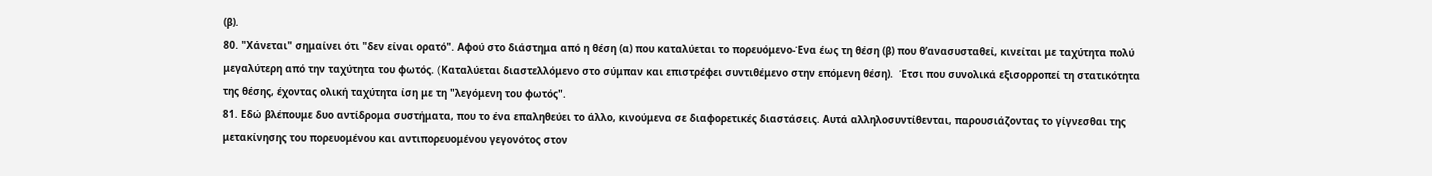(β).
80. "Χάνεται" σημαίνει ότι "δεν είναι ορατό". Αφού στο διάστημα από η θέση (α) που καταλύεται το πορευόμενο-Ένα έως τη θέση (β) που θ’ανασυσταθεί, κινείται με ταχύτητα πολύ μεγαλύτερη από την ταχύτητα του φωτός. (Kαταλύεται διαστελλόμενο στο σύμπαν και επιστρέφει συντιθέμενο στην επόμενη θέση).  Έτσι που συνολικά εξισορροπεί τη στατικότητα της θέσης, έχοντας ολική ταχύτητα ίση με τη "λεγόμενη του φωτός".
81. Εδώ βλέπουμε δυο αντίδρομα συστήματα, που το ένα επαληθεύει το άλλο, κινούμενα σε διαφορετικές διαστάσεις. Αυτά αλληλοσυντίθενται, παρουσιάζοντας το γίγνεσθαι της μετακίνησης του πορευομένου και αντιπορευομένου γεγονότος στον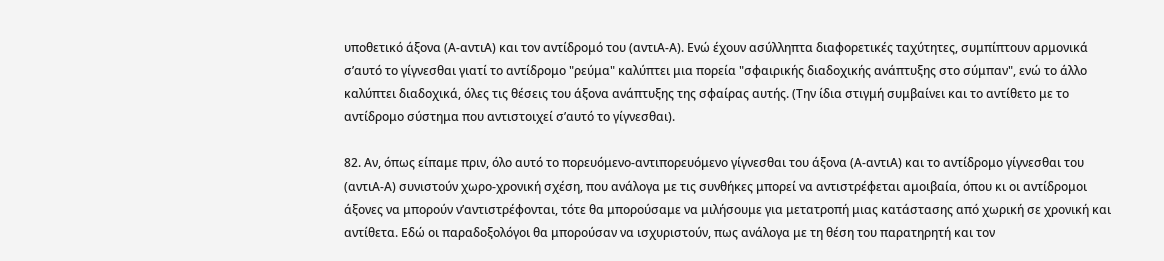υποθετικό άξονα (Α-αντιΑ) και τον αντίδρομό του (αντιΑ-Α). Ενώ έχουν ασύλληπτα διαφορετικές ταχύτητες, συμπίπτουν αρμονικά σ’αυτό το γίγνεσθαι γιατί το αντίδρομο "ρεύμα" καλύπτει μια πορεία "σφαιρικής διαδοχικής ανάπτυξης στο σύμπαν", ενώ το άλλο καλύπτει διαδοχικά, όλες τις θέσεις του άξονα ανάπτυξης της σφαίρας αυτής. (Την ίδια στιγμή συμβαίνει και το αντίθετο με το αντίδρομο σύστημα που αντιστοιχεί σ’αυτό το γίγνεσθαι).

82. Αν, όπως είπαμε πριν, όλο αυτό το πορευόμενο-αντιπορευόμενο γίγνεσθαι του άξονα (Α-αντιΑ) και το αντίδρομο γίγνεσθαι του (αντιΑ-Α) συνιστούν χωρο-χρονική σχέση, που ανάλογα με τις συνθήκες μπορεί να αντιστρέφεται αμοιβαία, όπου κι οι αντίδρομοι άξονες να μπορούν ν’αντιστρέφονται, τότε θα μπορούσαμε να μιλήσουμε για μετατροπή μιας κατάστασης από χωρική σε χρονική και αντίθετα. Εδώ οι παραδοξολόγοι θα μπορούσαν να ισχυριστούν, πως ανάλογα με τη θέση του παρατηρητή και τον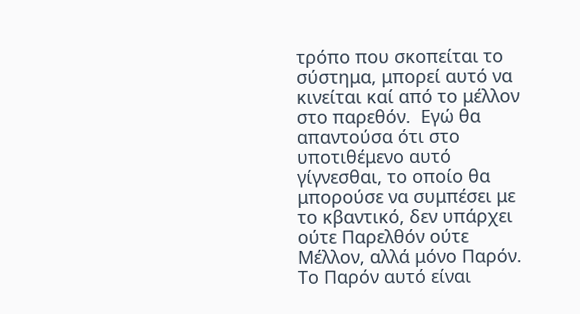τρόπο που σκοπείται το σύστημα, μπορεί αυτό να κινείται καί από το μέλλον στο παρεθόν.  Εγώ θα απαντούσα ότι στο υποτιθέμενο αυτό γίγνεσθαι, το οποίο θα μπορούσε να συμπέσει με το κβαντικό, δεν υπάρχει ούτε Παρελθόν ούτε Μέλλον, αλλά μόνο Παρόν. Το Παρόν αυτό είναι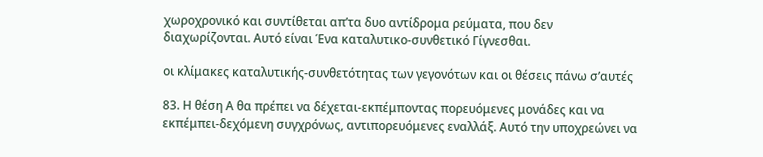χωροχρονικό και συντίθεται απ’τα δυο αντίδρομα ρεύματα, που δεν διαχωρίζονται. Αυτό είναι Ένα καταλυτικο-συνθετικό Γίγνεσθαι.

οι κλίμακες καταλυτικής-συνθετότητας των γεγονότων και οι θέσεις πάνω σ’αυτές

83. Η θέση Α θα πρέπει να δέχεται-εκπέμποντας πορευόμενες μονάδες και να εκπέμπει-δεχόμενη συγχρόνως, αντιπορευόμενες εναλλάξ. Αυτό την υποχρεώνει να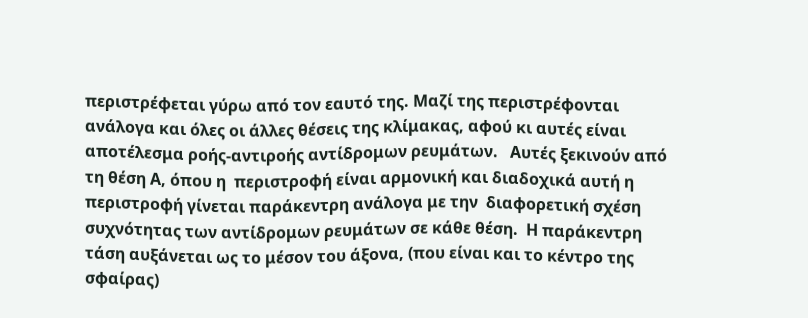περιστρέφεται γύρω από τον εαυτό της. Μαζί της περιστρέφονται ανάλογα και όλες οι άλλες θέσεις της κλίμακας, αφού κι αυτές είναι αποτέλεσμα ροής-αντιροής αντίδρομων ρευμάτων.   Αυτές ξεκινούν από τη θέση Α, όπου η  περιστροφή είναι αρμονική και διαδοχικά αυτή η περιστροφή γίνεται παράκεντρη ανάλογα με την  διαφορετική σχέση συχνότητας των αντίδρομων ρευμάτων σε κάθε θέση.  Η παράκεντρη τάση αυξάνεται ως το μέσον του άξονα, (που είναι και το κέντρο της σφαίρας)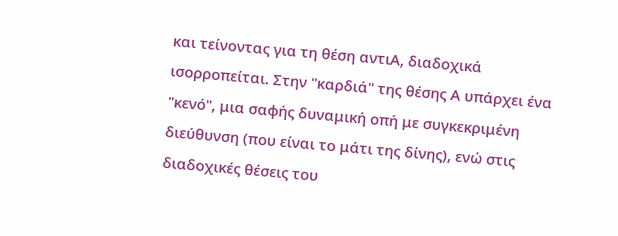και τείνοντας για τη θέση αντιΑ, διαδοχικά ισορροπείται. Στην "καρδιά" της θέσης Α υπάρχει ένα "κενό", μια σαφής δυναμική οπή με συγκεκριμένη διεύθυνση (που είναι το μάτι της δίνης), ενώ στις διαδοχικές θέσεις του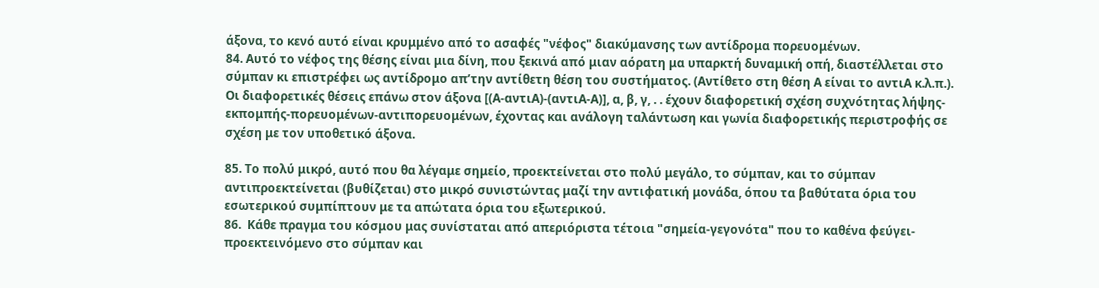άξονα, το κενό αυτό είναι κρυμμένο από το ασαφές "νέφος" διακύμανσης των αντίδρομα πορευομένων.
84. Αυτό το νέφος της θέσης είναι μια δίνη, που ξεκινά από μιαν αόρατη μα υπαρκτή δυναμική οπή, διαστέλλεται στο σύμπαν κι επιστρέφει ως αντίδρομο απ’την αντίθετη θέση του συστήματος. (Αντίθετο στη θέση Α είναι το αντιΑ κ.λ.π.).  Οι διαφορετικές θέσεις επάνω στον άξονα [(Α-αντιΑ)-(αντιΑ-Α)], α, β, γ, . . έχουν διαφορετική σχέση συχνότητας λήψης-εκπομπής-πορευομένων-αντιπορευομένων, έχοντας και ανάλογη ταλάντωση και γωνία διαφορετικής περιστροφής σε σχέση με τον υποθετικό άξονα.

85. Το πολύ μικρό, αυτό που θα λέγαμε σημείο, προεκτείνεται στο πολύ μεγάλο, το σύμπαν, και το σύμπαν αντιπροεκτείνεται (βυθίζεται) στο μικρό συνιστώντας μαζί την αντιφατική μονάδα, όπου τα βαθύτατα όρια του εσωτερικού συμπίπτουν με τα απώτατα όρια του εξωτερικού.
86.  Κάθε πραγμα του κόσμου μας συνίσταται από απεριόριστα τέτοια "σημεία-γεγονότα" που το καθένα φεύγει-προεκτεινόμενο στο σύμπαν και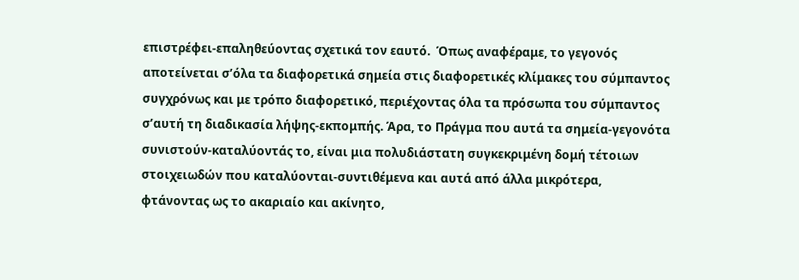επιστρέφει-επαληθεύοντας σχετικά τον εαυτό.  Όπως αναφέραμε, το γεγονός αποτείνεται σ’όλα τα διαφορετικά σημεία στις διαφορετικές κλίμακες του σύμπαντος συγχρόνως και με τρόπο διαφορετικό, περιέχοντας όλα τα πρόσωπα του σύμπαντος σ’αυτή τη διαδικασία λήψης-εκπομπής. Άρα, το Πράγμα που αυτά τα σημεία-γεγονότα συνιστούν-καταλύοντάς το, είναι μια πολυδιάστατη συγκεκριμένη δομή τέτοιων στοιχειωδών που καταλύονται-συντιθέμενα και αυτά από άλλα μικρότερα, φτάνοντας ως το ακαριαίο και ακίνητο,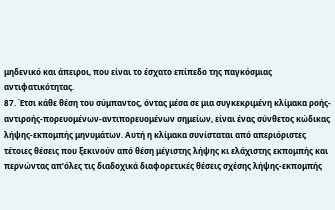μηδενικό και άπειροι, που είναι το έσχατο επίπεδο της παγκόσμιας αντιφατικότητας.
87. Έτσι κάθε θέση του σύμπαντος, όντας μέσα σε μια συγκεκριμένη κλίμακα ροής-αντιροής-πορευομένων-αντιπορευομένων σημείων, είναι ένας σύνθετος κώδικας λήψης-εκπομπής μηνυμάτων. Αυτή η κλίμακα συνίσταται από απεριόριστες τέτοιες θέσεις που ξεκινούν από θέση μέγιστης λήψης κι ελάχιστης εκπομπής και περνώντας απ’όλες τις διαδοχικά διαφορετικές θέσεις σχέσης λήψης-εκπομπής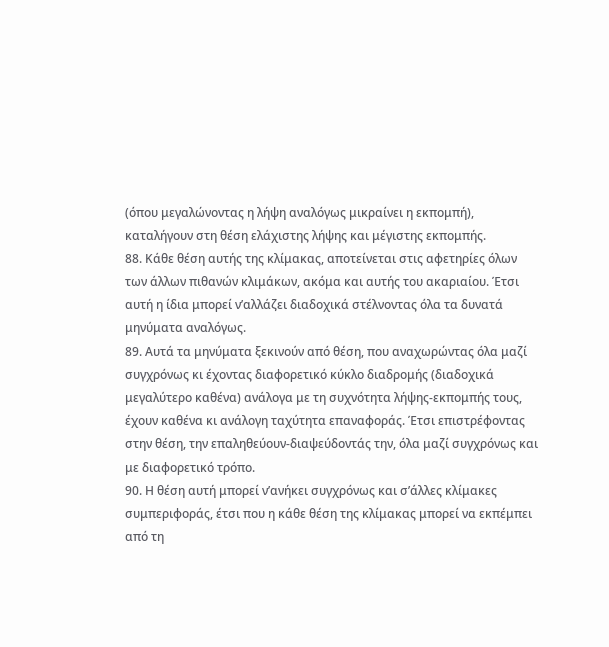(όπου μεγαλώνοντας η λήψη αναλόγως μικραίνει η εκπομπή), καταλήγουν στη θέση ελάχιστης λήψης και μέγιστης εκπομπής.
88. Κάθε θέση αυτής της κλίμακας, αποτείνεται στις αφετηρίες όλων των άλλων πιθανών κλιμάκων, ακόμα και αυτής του ακαριαίου. Έτσι αυτή η ίδια μπορεί ν’αλλάζει διαδοχικά στέλνοντας όλα τα δυνατά μηνύματα αναλόγως.
89. Αυτά τα μηνύματα ξεκινούν από θέση, που αναχωρώντας όλα μαζί συγχρόνως κι έχοντας διαφορετικό κύκλο διαδρομής (διαδοχικά μεγαλύτερο καθένα) ανάλογα με τη συχνότητα λήψης-εκπομπής τους, έχουν καθένα κι ανάλογη ταχύτητα επαναφοράς. Έτσι επιστρέφοντας στην θέση, την επαληθεύουν-διαψεύδοντάς την, όλα μαζί συγχρόνως και με διαφορετικό τρόπο.
90. Η θέση αυτή μπορεί ν’ανήκει συγχρόνως και σ’άλλες κλίμακες συμπεριφοράς, έτσι που η κάθε θέση της κλίμακας μπορεί να εκπέμπει από τη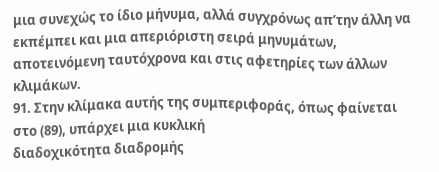μια συνεχώς το ίδιο μήνυμα, αλλά συγχρόνως απ’την άλλη να εκπέμπει και μια απεριόριστη σειρά μηνυμάτων, αποτεινόμενη ταυτόχρονα και στις αφετηρίες των άλλων κλιμάκων.
91. Στην κλίμακα αυτής της συμπεριφοράς, όπως φαίνεται στο (89), υπάρχει μια κυκλική
διαδοχικότητα διαδρομής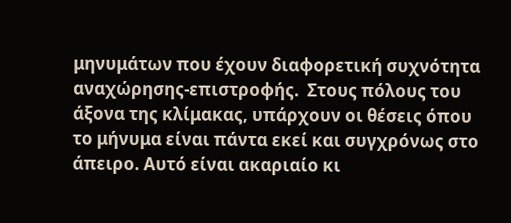μηνυμάτων που έχουν διαφορετική συχνότητα αναχώρησης-επιστροφής.  Στους πόλους του άξονα της κλίμακας, υπάρχουν οι θέσεις όπου το μήνυμα είναι πάντα εκεί και συγχρόνως στο άπειρο. Αυτό είναι ακαριαίο κι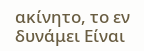ακίνητο, το εν δυνάμει Είναι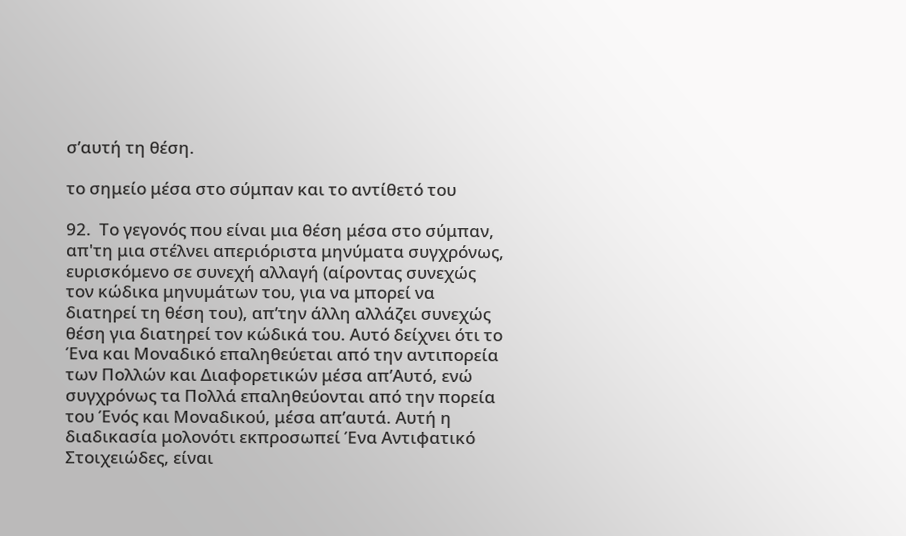σ’αυτή τη θέση.

το σημείο μέσα στο σύμπαν και το αντίθετό του

92.  Το γεγονός που είναι μια θέση μέσα στο σύμπαν, απ'τη μια στέλνει απεριόριστα μηνύματα συγχρόνως, ευρισκόμενο σε συνεχή αλλαγή (αίροντας συνεχώς τον κώδικα μηνυμάτων του, για να μπορεί να διατηρεί τη θέση του), απ’την άλλη αλλάζει συνεχώς θέση για διατηρεί τον κώδικά του. Αυτό δείχνει ότι το Ένα και Μοναδικό επαληθεύεται από την αντιπορεία των Πολλών και Διαφορετικών μέσα απ’Αυτό, ενώ συγχρόνως τα Πολλά επαληθεύονται από την πορεία του Ένός και Μοναδικού, μέσα απ’αυτά. Αυτή η διαδικασία μολονότι εκπροσωπεί Ένα Αντιφατικό Στοιχειώδες, είναι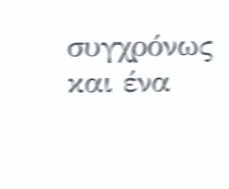συγχρόνως και ένα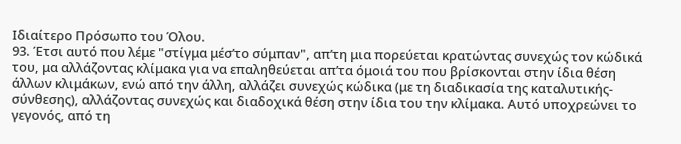Ιδιαίτερο Πρόσωπο του Όλου.
93. Έτσι αυτό που λέμε "στίγμα μέσ’το σύμπαν", απ’τη μια πορεύεται κρατώντας συνεχώς τον κώδικά του, μα αλλάζοντας κλίμακα για να επαληθεύεται απ’τα όμοιά του που βρίσκονται στην ίδια θέση άλλων κλιμάκων, ενώ από την άλλη, αλλάζει συνεχώς κώδικα (με τη διαδικασία της καταλυτικής-σύνθεσης), αλλάζοντας συνεχώς και διαδοχικά θέση στην ίδια του την κλίμακα. Αυτό υποχρεώνει το γεγονός, από τη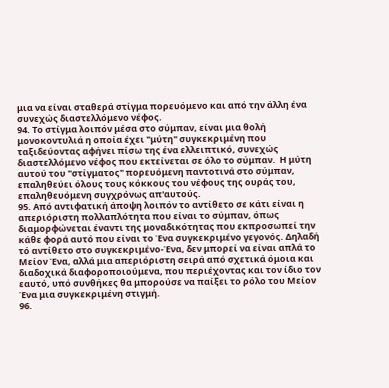μια να είναι σταθερά στίγμα πορευόμενο και από την άλλη ένα συνεχώς διαστελλόμενο νέφος.
94. Το στίγμα λοιπόν μέσα στο σύμπαν, είναι μια θολή μονοκοντυλιά η οποία έχει "μύτη" συγκεκριμένη που ταξιδεύοντας αφήνει πίσω της ένα ελλειπτικό, συνεχώς διαστελλόμενο νέφος που εκτείνεται σε όλο το σύμπαν.  Η μύτη αυτού του "στίγματος" πορευόμενη παντοτινά στο σύμπαν, επαληθεύει όλους τους κόκκους του νέφους της ουράς του, επαληθευόμενη συγχρόνως απ'αυτούς.
95. Από αντιφατική άποψη λοιπόν το αντίθετο σε κάτι είναι η απεριόριστη πολλαπλότητα που είναι το σύμπαν, όπως διαμορφώνεται έναντι της μοναδικότητας που εκπροσωπεί την κάθε φορά αυτό που είναι το Ένα συγκεκριμένο γεγονός. Δηλαδή τό αντίθετο στο συγκεκριμένο-Ένα, δεν μπορεί να είναι απλά το Μείον Ένα, αλλά μια απεριόριστη σειρά από σχετικά όμοια και διαδοχικά διαφοροποιούμενα, που περιέχοντας και τον ίδιο τον εαυτό, υπό συνθήκες θα μπορούσε να παίξει το ρόλο του Μείον Ένα μια συγκεκριμένη στιγμή.
96.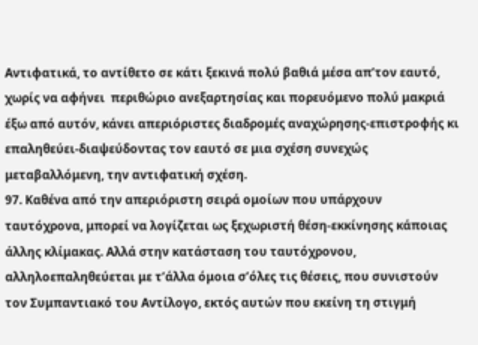Αντιφατικά, το αντίθετο σε κάτι ξεκινά πολύ βαθιά μέσα απ’τον εαυτό, χωρίς να αφήνει  περιθώριο ανεξαρτησίας και πορευόμενο πολύ μακριά έξω από αυτόν, κάνει απεριόριστες διαδρομές αναχώρησης-επιστροφής κι επαληθεύει-διαψεύδοντας τον εαυτό σε μια σχέση συνεχώς μεταβαλλόμενη, την αντιφατική σχέση.
97. Καθένα από την απεριόριστη σειρά ομοίων που υπάρχουν ταυτόχρονα, μπορεί να λογίζεται ως ξεχωριστή θέση-εκκίνησης κάποιας άλλης κλίμακας. Αλλά στην κατάσταση του ταυτόχρονου, αλληλοεπαληθεύεται με τ’άλλα όμοια σ’όλες τις θέσεις, που συνιστούν τον Συμπαντιακό του Αντίλογο, εκτός αυτών που εκείνη τη στιγμή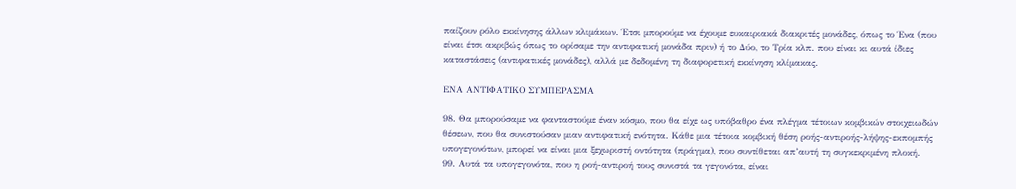παίζουν ρόλο εκκίνησης άλλων κλιμάκων. Έτσι μπορούμε να έχουμε ευκαιριακά διακριτές μονάδες, όπως το Ένα (που είναι έτσι ακριβώς όπως το ορίσαμε την αντιφατική μονάδα πριν) ή το Δύο, το Τρία κλπ. που είναι κι αυτά ίδιες καταστάσεις (αντιφατικές μονάδες), αλλά με δεδομένη τη διαφορετική εκκίνηση κλίμακας.

ΕΝΑ ΑΝΤΙΦΑΤΙΚΟ ΣΥΜΠΕΡΑΣΜΑ

98. Θα μπορούσαμε να φανταστούμε έναν κόσμο, που θα είχε ως υπόβαθρο ένα πλέγμα τέτοιων κομβικών στοιχειωδών θέσεων, που θα συνιστούσαν μιαν αντιφατική ενότητα. Κάθε μια τέτοια κομβική θέση ροής-αντιροής-λήψης-εκπομπής υπογεγονότων, μπορεί να είναι μια ξεχωριστή οντότητα (πράγμα), που συντίθεται απ’αυτή τη συγκεκριμένη πλοκή.
99. Αυτά τα υπογεγονότα, που η ροή-αντιροή τους συνιστά τα γεγονότα, είναι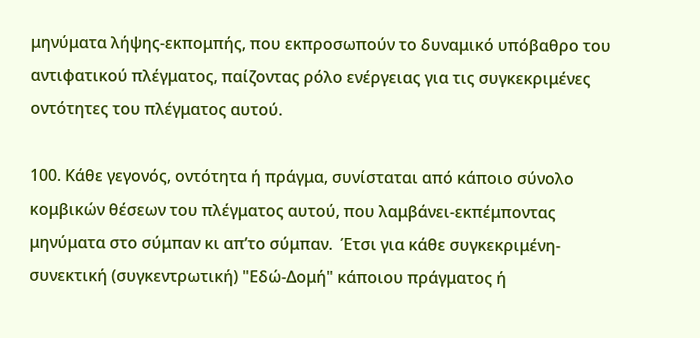μηνύματα λήψης-εκπομπής, που εκπροσωπούν το δυναμικό υπόβαθρο του αντιφατικού πλέγματος, παίζοντας ρόλο ενέργειας για τις συγκεκριμένες οντότητες του πλέγματος αυτού.

100. Κάθε γεγονός, οντότητα ή πράγμα, συνίσταται από κάποιο σύνολο κομβικών θέσεων του πλέγματος αυτού, που λαμβάνει-εκπέμποντας μηνύματα στο σύμπαν κι απ’το σύμπαν.  Έτσι για κάθε συγκεκριμένη-συνεκτική (συγκεντρωτική) "Εδώ-Δομή" κάποιου πράγματος ή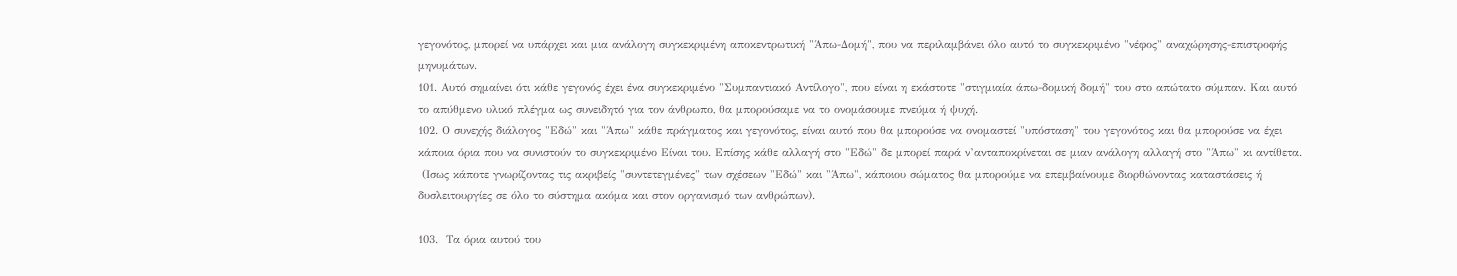γεγονότος, μπορεί να υπάρχει και μια ανάλογη συγκεκριμένη αποκεντρωτική "Άπω-Δομή", που να περιλαμβάνει όλο αυτό το συγκεκριμένο "νέφος" αναχώρησης-επιστροφής μηνυμάτων.
101. Αυτό σημαίνει ότι κάθε γεγονός έχει ένα συγκεκριμένο "Συμπαντιακό Αντίλογο", που είναι η εκάστοτε "στιγμιαία άπω-δομική δομή" του στο απώτατο σύμπαν. Και αυτό το απύθμενο υλικό πλέγμα ως συνειδητό για τον άνθρωπο, θα μπορούσαμε να το ονομάσουμε πνεύμα ή ψυχή.
102. Ο συνεχής διάλογος "Εδώ" και "Άπω" κάθε πράγματος και γεγονότος, είναι αυτό που θα μπορούσε να ονομαστεί "υπόσταση" του γεγονότος και θα μπορούσε να έχει κάποια όρια που να συνιστούν το συγκεκριμένο Είναι του. Επίσης κάθε αλλαγή στο "Εδώ" δε μπορεί παρά ν’ανταποκρίνεται σε μιαν ανάλογη αλλαγή στο "Άπω" κι αντίθετα.
 (Ισως κάποτε γνωρίζοντας τις ακριβείς "συντετεγμένες" των σχέσεων "Εδώ" και "Άπω", κάποιου σώματος θα μπορούμε να επεμβαίνουμε διορθώνοντας καταστάσεις ή δυσλειτουργίες σε όλο το σύστημα ακόμα και στον οργανισμό των ανθρώπων).

103.  Τα όρια αυτού του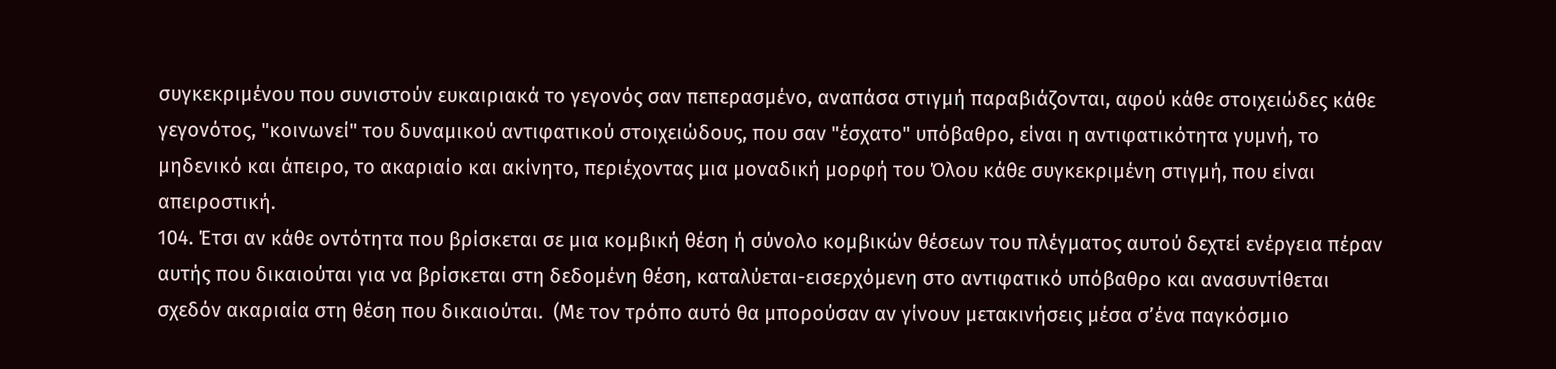συγκεκριμένου που συνιστούν ευκαιριακά το γεγονός σαν πεπερασμένο, αναπάσα στιγμή παραβιάζονται, αφού κάθε στοιχειώδες κάθε γεγονότος, "κοινωνεί" του δυναμικού αντιφατικού στοιχειώδους, που σαν "έσχατο" υπόβαθρο, είναι η αντιφατικότητα γυμνή, το μηδενικό και άπειρο, το ακαριαίο και ακίνητο, περιέχοντας μια μοναδική μορφή του Όλου κάθε συγκεκριμένη στιγμή, που είναι απειροστική.
104. Έτσι αν κάθε οντότητα που βρίσκεται σε μια κομβική θέση ή σύνολο κομβικών θέσεων του πλέγματος αυτού δεχτεί ενέργεια πέραν αυτής που δικαιούται για να βρίσκεται στη δεδομένη θέση, καταλύεται-εισερχόμενη στο αντιφατικό υπόβαθρο και ανασυντίθεται σχεδόν ακαριαία στη θέση που δικαιούται.  (Με τον τρόπο αυτό θα μπορούσαν αν γίνουν μετακινήσεις μέσα σ’ένα παγκόσμιο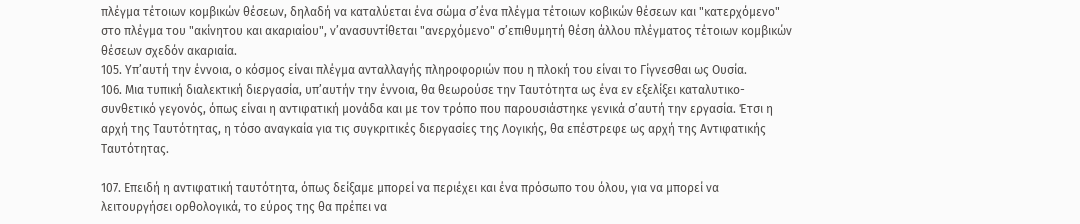πλέγμα τέτοιων κομβικών θέσεων, δηλαδή να καταλύεται ένα σώμα σ’ένα πλέγμα τέτοιων κοβικών θέσεων και "κατερχόμενο" στο πλέγμα του "ακίνητου και ακαριαίου", ν’ανασυντίθεται "ανερχόμενο" σ’επιθυμητή θέση άλλου πλέγματος τέτοιων κομβικών θέσεων σχεδόν ακαριαία.
105. Υπ’αυτή την έννοια, ο κόσμος είναι πλέγμα ανταλλαγής πληροφοριών που η πλοκή του είναι το Γίγνεσθαι ως Ουσία.
106. Μια τυπική διαλεκτική διεργασία, υπ’αυτήν την έννοια, θα θεωρούσε την Ταυτότητα ως ένα εν εξελίξει καταλυτικο-συνθετικό γεγονός, όπως είναι η αντιφατική μονάδα και με τον τρόπο που παρουσιάστηκε γενικά σ’αυτή την εργασία. Έτσι η αρχή της Ταυτότητας, η τόσο αναγκαία για τις συγκριτικές διεργασίες της Λογικής, θα επέστρεφε ως αρχή της Αντιφατικής Ταυτότητας.

107. Επειδή η αντιφατική ταυτότητα, όπως δείξαμε μπορεί να περιέχει και ένα πρόσωπο του όλου, για να μπορεί να λειτουργήσει ορθολογικά, το εύρος της θα πρέπει να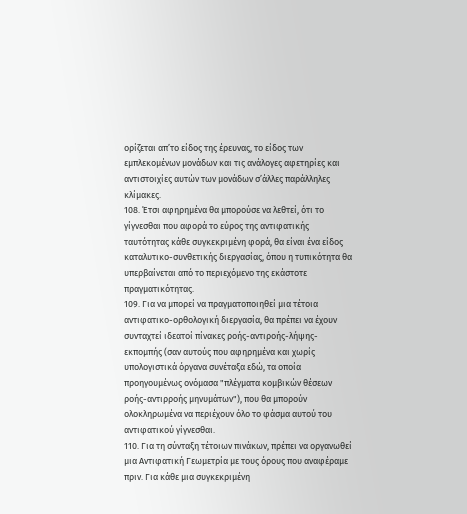ορίζεται απ’το είδος της έρευνας, το είδος των εμπλεκομένων μονάδων και τις ανάλογες αφετηρίες και αντιστοιχίες αυτών των μονάδων σ’άλλες παράλληλες κλίμακες.
108. Έτσι αφηρημένα θα μπορούσε να λεθτεί, ότι το γίγνεσθαι που αφορά το εύρος της αντιφατικής ταυτότητας κάθε συγκεκριμένη φορά, θα είναι ένα είδος καταλυτικο-συνθετικής διεργασίας, όπου η τυπικότητα θα υπερβαίνεται από το περιεχόμενο της εκάστοτε πραγματικότητας.
109. Για να μπορεί να πραγματοποιηθεί μια τέτοια αντιφατικο-ορθολογική διεργασία, θα πρέπει να έχουν συνταχτεί ιδεατοί πίνακες ροής-αντιροής-λήψης-εκπομπής (σαν αυτούς που αφηρημένα και χωρίς υπολογιστικά όργανα συνέταξα εδώ, τα οποία προηγουμένως ονόμασα "πλέγματα κομβικών θέσεων ροής-αντιρροής μηνυμάτων"), που θα μπορούν ολοκληρωμένα να περιέχουν όλο το φάσμα αυτού του αντιφατικού γίγνεσθαι.
110. Για τη σύνταξη τέτοιων πινάκων, πρέπει να οργανωθεί μια Αντιφατική Γεωμετρία με τους όρους που αναφέραμε πριν. Για κάθε μια συγκεκριμένη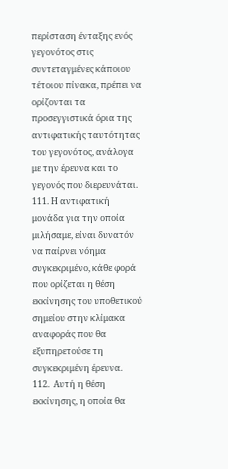περίσταση ένταξης ενός γεγονότος στις συντεταγμένες κάποιου τέτοιου πίνακα, πρέπει να ορίζονται τα προσεγγιστικά όρια της αντιφατικής ταυτότητας του γεγονότος, ανάλογα με την έρευνα και το γεγονός που διερευνάται.
111. Η αντιφατική μονάδα για την οποία μιλήσαμε, είναι δυνατόν να παίρνει νόημα συγκεκριμένο, κάθε φορά που ορίζεται η θέση εκκίνησης του υποθετικού σημείου στην κλίμακα αναφοράς που θα εξυπηρετούσε τη συγκεκριμένη έρευνα.
112.  Αυτή η θέση εκκίνησης, η οποία θα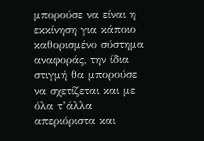μπορούσε να είναι η εκκίνηση για κάποιο καθορισμένο σύστημα αναφοράς, την ίδια στιγμή θα μπορούσε να σχετίζεται και με όλα τ’άλλα απεριόριστα και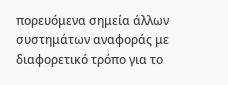πορευόμενα σημεία άλλων συστημάτων αναφοράς με διαφορετικό τρόπο για το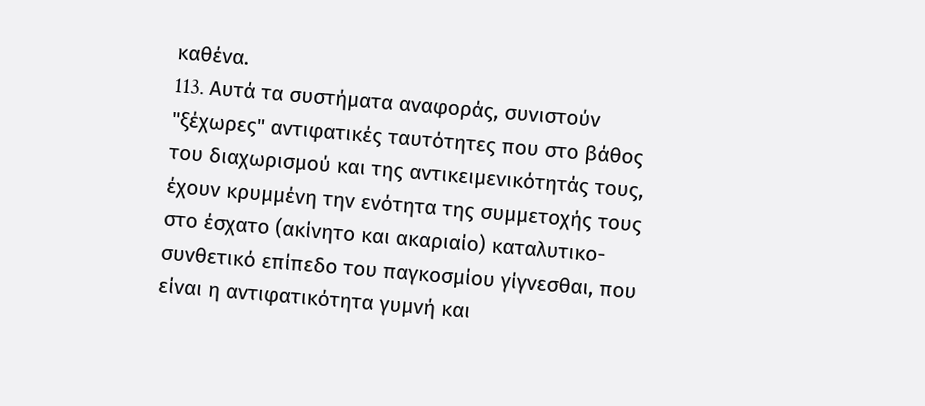καθένα.
113. Aυτά τα συστήματα αναφοράς, συνιστούν "ξέχωρες" αντιφατικές ταυτότητες που στο βάθος του διαχωρισμού και της αντικειμενικότητάς τους, έχουν κρυμμένη την ενότητα της συμμετοχής τους στο έσχατο (ακίνητο και ακαριαίο) καταλυτικο-συνθετικό επίπεδο του παγκοσμίου γίγνεσθαι, που είναι η αντιφατικότητα γυμνή και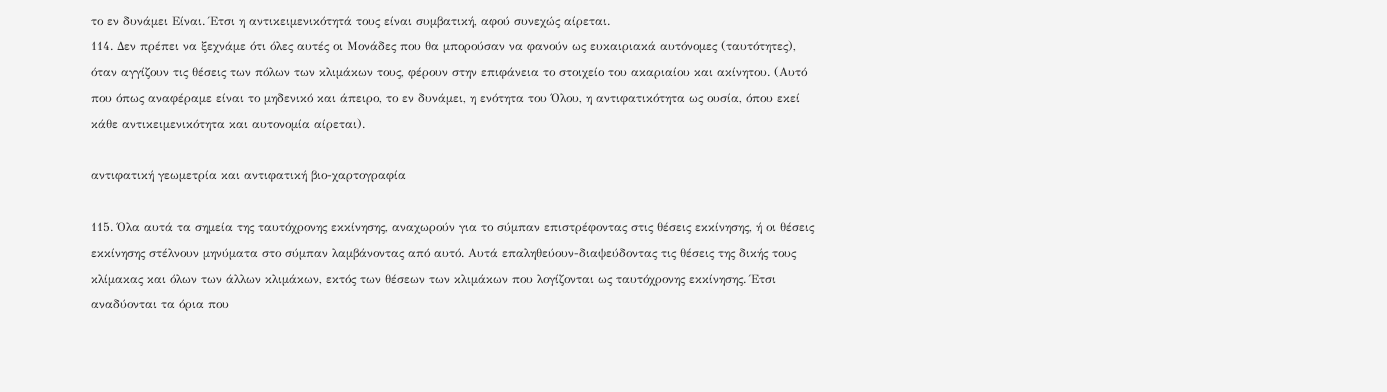το εν δυνάμει Είναι. Έτσι η αντικειμενικότητά τους είναι συμβατική, αφού συνεχώς αίρεται.
114. Δεν πρέπει να ξεχνάμε ότι όλες αυτές οι Μονάδες που θα μπορούσαν να φανούν ως ευκαιριακά αυτόνομες (ταυτότητες), όταν αγγίζουν τις θέσεις των πόλων των κλιμάκων τους, φέρουν στην επιφάνεια το στοιχείο του ακαριαίου και ακίνητου. (Αυτό που όπως αναφέραμε είναι το μηδενικό και άπειρο, το εν δυνάμει, η ενότητα του Όλου, η αντιφατικότητα ως ουσία, όπου εκεί κάθε αντικειμενικότητα και αυτονομία αίρεται).

αντιφατική γεωμετρία και αντιφατική βιο-χαρτογραφία

115. Όλα αυτά τα σημεία της ταυτόχρονης εκκίνησης, αναχωρούν για το σύμπαν επιστρέφοντας στις θέσεις εκκίνησης, ή οι θέσεις εκκίνησης στέλνουν μηνύματα στο σύμπαν λαμβάνοντας από αυτό. Αυτά επαληθεύουν-διαψεύδοντας τις θέσεις της δικής τους κλίμακας και όλων των άλλων κλιμάκων, εκτός των θέσεων των κλιμάκων που λογίζονται ως ταυτόχρονης εκκίνησης. Έτσι αναδύονται τα όρια που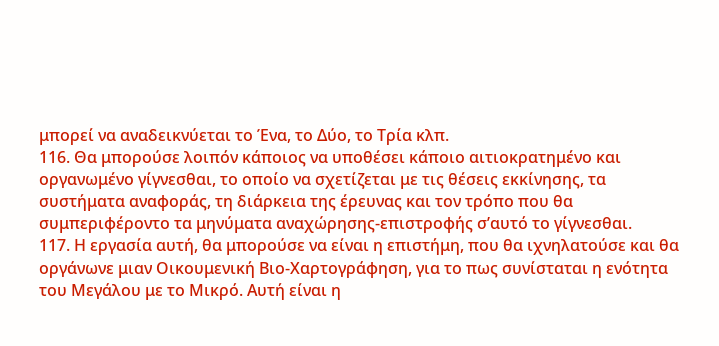μπορεί να αναδεικνύεται το Ένα, το Δύο, το Tρία κλπ.
116. Θα μπορούσε λοιπόν κάποιος να υποθέσει κάποιο αιτιοκρατημένο και οργανωμένο γίγνεσθαι, το οποίο να σχετίζεται με τις θέσεις εκκίνησης, τα συστήματα αναφοράς, τη διάρκεια της έρευνας και τον τρόπο που θα συμπεριφέροντο τα μηνύματα αναχώρησης-επιστροφής σ’αυτό το γίγνεσθαι.
117. Η εργασία αυτή, θα μπορούσε να είναι η επιστήμη, που θα ιχνηλατούσε και θα οργάνωνε μιαν Οικουμενική Βιο-Χαρτογράφηση, για το πως συνίσταται η ενότητα του Μεγάλου με το Μικρό. Αυτή είναι η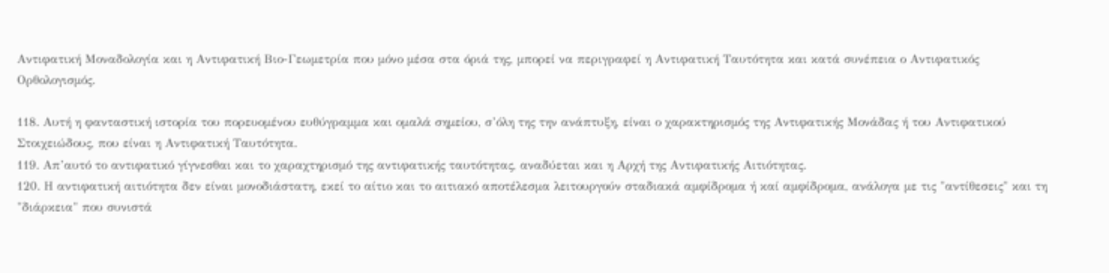Αντιφατική Μοναδολογία και η Αντιφατική Βιο-Γεωμετρία που μόνο μέσα στα όριά της, μπορεί να περιγραφεί η Αντιφατική Tαυτότητα και κατά συνέπεια ο Αντιφατικός Ορθολογισμός.

118. Αυτή η φανταστική ιστορία του πορευομένου ευθύγραμμα και ομαλά σημείου, σ’όλη της την ανάπτυξη, είναι ο χαρακτηρισμός της Αντιφατικής Μονάδας ή του Αντιφατικού Στοιχειώδους, που είναι η Αντιφατική Ταυτότητα.
119. Απ’αυτό το αντιφατικό γίγνεσθαι και το χαραχτηρισμό της αντιφατικής ταυτότητας, αναδύεται και η Αρχή της Αντιφατικής Αιτιότητας.
120. Η αντιφατική αιτιότητα δεν είναι μονοδιάστατη, εκεί το αίτιο και το αιτιακό αποτέλεσμα λειτουργούν σταδιακά αμφίδρομα ή καί αμφίδρομα, ανάλογα με τις "αντίθεσεις" και τη "διάρκεια" που συνιστά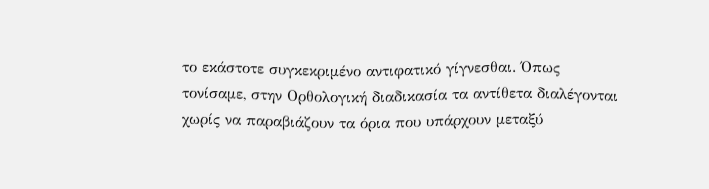το εκάστοτε συγκεκριμένο αντιφατικό γίγνεσθαι. Όπως τονίσαμε, στην Ορθολογική διαδικασία τα αντίθετα διαλέγονται χωρίς να παραβιάζουν τα όρια που υπάρχουν μεταξύ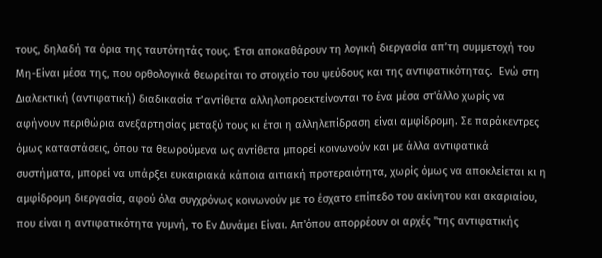τους, δηλαδή τα όρια της ταυτότητάς τους. Έτσι αποκαθάρουν τη λογική διεργασία απ’τη συμμετοχή του Μη-Είναι μέσα της, που ορθολογικά θεωρείται το στοιχείο του ψεύδους και της αντιφατικότητας.  Ενώ στη Διαλεκτική (αντιφατική) διαδικασία τ’αντίθετα αλληλοπροεκτείνονται το ένα μέσα στ'άλλο χωρίς να αφήνουν περιθώρια ανεξαρτησίας μεταξύ τους κι έτσι η αλληλεπίδραση είναι αμφίδρομη. Σε παράκεντρες όμως καταστάσεις, όπου τα θεωρούμενα ως αντίθετα μπορεί κοινωνούν και με άλλα αντιφατικά συστήματα, μπορεί να υπάρξει ευκαιριακά κάποια αιτιακή προτεραιότητα, χωρίς όμως να αποκλείεται κι η αμφίδρομη διεργασία, αφού όλα συγχρόνως κοινωνούν με το έσχατο επίπεδο του ακίνητου και ακαριαίου, που είναι η αντιφατικότητα γυμνή, το Εν Δυνάμει Είναι. Απ'όπου απορρέουν οι αρχές "της αντιφατικής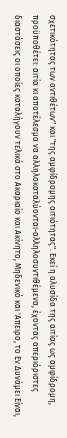σχετικότητας των αντιθέτων" και "της αμφίδρομης αιτιότητας". Εκεί η αλυσίδα της αιτίας ως αμφίδρομη, προϋποθέτει: αιτία κι αποτέλεσμα να αλληλοκαταλύονται-αλληλοσυντιθέμενα, έχοντας απεριόριστες διαστάσεις οι οποίες καταλήγουν τελικά στο Ακαριαίο και Ακίνητο, Μηδενικό και 'Απειρο, το Εν Δυνάμει Είναι,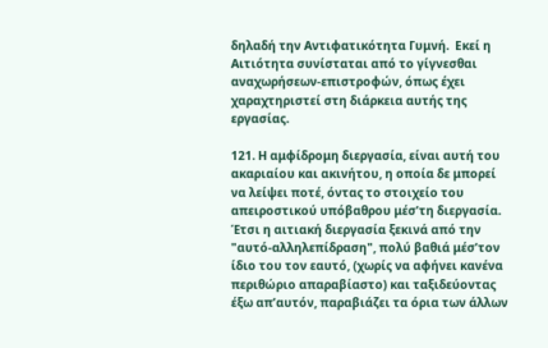δηλαδή την Αντιφατικότητα Γυμνή.  Εκεί η Αιτιότητα συνίσταται από το γίγνεσθαι αναχωρήσεων-επιστροφών, όπως έχει χαραχτηριστεί στη διάρκεια αυτής της εργασίας.

121. Η αμφίδρομη διεργασία, είναι αυτή του ακαριαίου και ακινήτου, η οποία δε μπορεί να λείψει ποτέ, όντας το στοιχείο του απειροστικού υπόβαθρου μέσ’τη διεργασία. Έτσι η αιτιακή διεργασία ξεκινά από την "αυτό-αλληλεπίδραση", πολύ βαθιά μέσ’τον ίδιο του τον εαυτό, (χωρίς να αφήνει κανένα περιθώριο απαραβίαστο) και ταξιδεύοντας έξω απ’αυτόν, παραβιάζει τα όρια των άλλων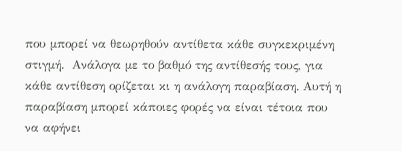που μπορεί να θεωρηθούν αντίθετα κάθε συγκεκριμένη στιγμή.  Ανάλογα με το βαθμό της αντίθεσής τους, για κάθε αντίθεση ορίζεται κι η ανάλογη παραβίαση. Αυτή η παραβίαση μπορεί κάποιες φορές να είναι τέτοια που να αφήνει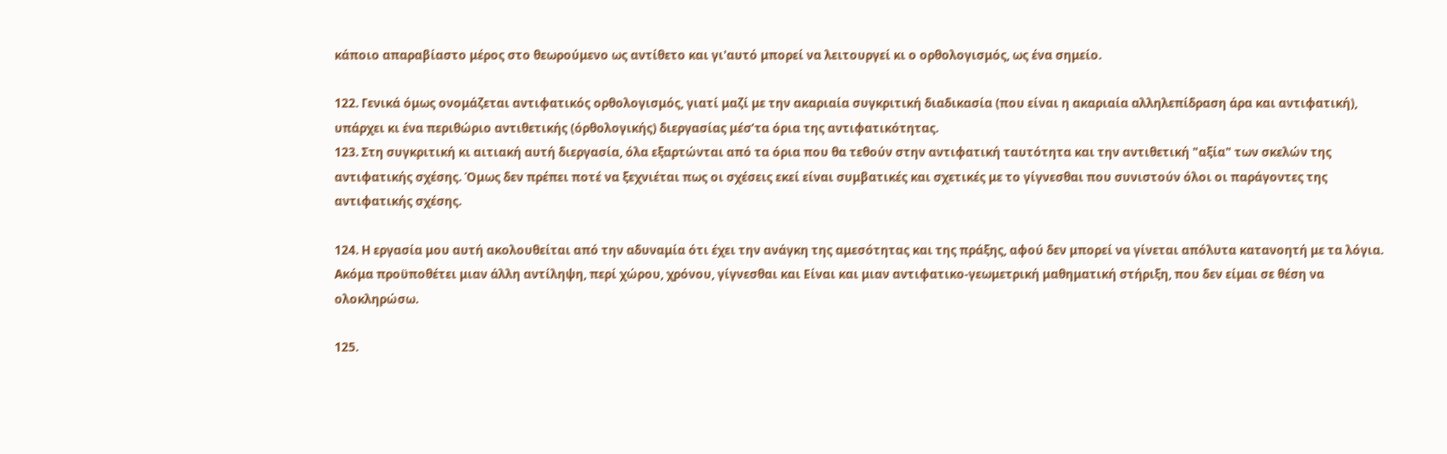κάποιο απαραβίαστο μέρος στο θεωρούμενο ως αντίθετο και γι'αυτό μπορεί να λειτουργεί κι ο ορθολογισμός, ως ένα σημείο.

122. Γενικά όμως ονομάζεται αντιφατικός ορθολογισμός, γιατί μαζί με την ακαριαία συγκριτική διαδικασία (που είναι η ακαριαία αλληλεπίδραση άρα και αντιφατική), υπάρχει κι ένα περιθώριο αντιθετικής (όρθολογικής) διεργασίας μέσ’τα όρια της αντιφατικότητας.
123. Στη συγκριτική κι αιτιακή αυτή διεργασία, όλα εξαρτώνται από τα όρια που θα τεθούν στην αντιφατική ταυτότητα και την αντιθετική "αξία" των σκελών της αντιφατικής σχέσης. Όμως δεν πρέπει ποτέ να ξεχνιέται πως οι σχέσεις εκεί είναι συμβατικές και σχετικές με το γίγνεσθαι που συνιστούν όλοι οι παράγοντες της αντιφατικής σχέσης.

124. Η εργασία μου αυτή ακολουθείται από την αδυναμία ότι έχει την ανάγκη της αμεσότητας και της πράξης, αφού δεν μπορεί να γίνεται απόλυτα κατανοητή με τα λόγια. Ακόμα προϋποθέτει μιαν άλλη αντίληψη, περί χώρου, χρόνου, γίγνεσθαι και Είναι και μιαν αντιφατικο-γεωμετρική μαθηματική στήριξη, που δεν είμαι σε θέση να ολοκληρώσω.

125.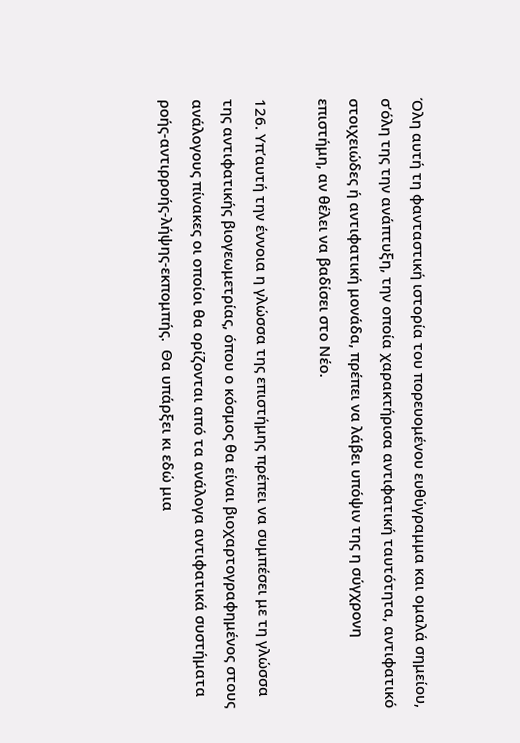Όλη αυτή τη φανταστική ιστορία του πορευομένου ευθύγραμμα και ομαλά σημείου,
σ’όλη της την ανάπτυξη, την οποία χαρακτήρισα αντιφατική ταυτότητα, αντιφατικό στοιχειώδες ή αντιφατική μονάδα, πρέπει να λάβει υπόψιν της η σύγχρονη επιστήμη, αν θέλει να βαδίσει στο Νέο.

126. Υπ’αυτή την έννοια η γλώσσα της επιστήμης πρέπει να συμπέσει με τη γλώσσα της αντιφατικής βιογεωμετρίας, όπου ο κόσμος θα είναι βιοχαρτογραφημένος στους ανάλογους πίνακες οι οποίοι θα ορίζονται από τα ανάλογα αντιφατικά συστήματα ροής-αντιρροής-λήψης-εκπομπής.  Θα υπάρξει κι εδώ μια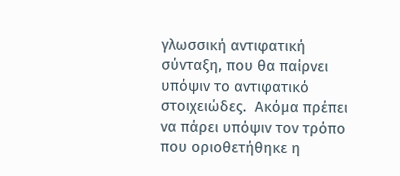γλωσσική αντιφατική σύνταξη, που θα παίρνει υπόψιν το αντιφατικό στοιχειώδες.  Ακόμα πρέπει να πάρει υπόψιν τον τρόπο που οριοθετήθηκε η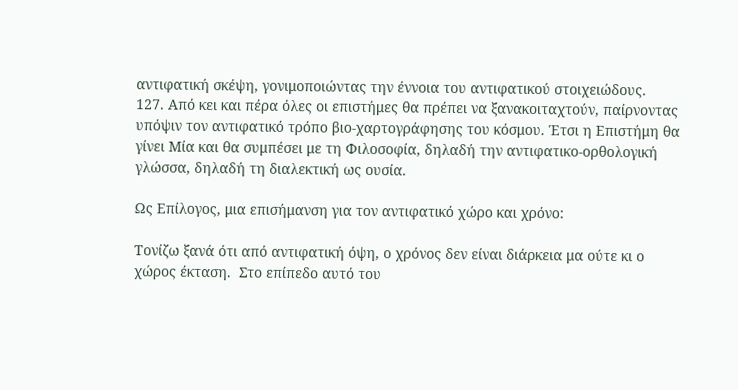αντιφατική σκέψη, γονιμοποιώντας την έννοια του αντιφατικού στοιχειώδους.
127. Από κει και πέρα όλες οι επιστήμες θα πρέπει να ξανακοιταχτούν, παίρνοντας υπόψιν τον αντιφατικό τρόπο βιο-χαρτογράφησης του κόσμου. Έτσι η Επιστήμη θα γίνει Μία και θα συμπέσει με τη Φιλοσοφία, δηλαδή την αντιφατικο-ορθολογική γλώσσα, δηλαδή τη διαλεκτική ως ουσία.

Ως Επίλογος, μια επισήμανση για τον αντιφατικό χώρο και χρόνο:

Τονίζω ξανά ότι από αντιφατική όψη, ο χρόνος δεν είναι διάρκεια μα ούτε κι ο χώρος έκταση.  Στο επίπεδο αυτό του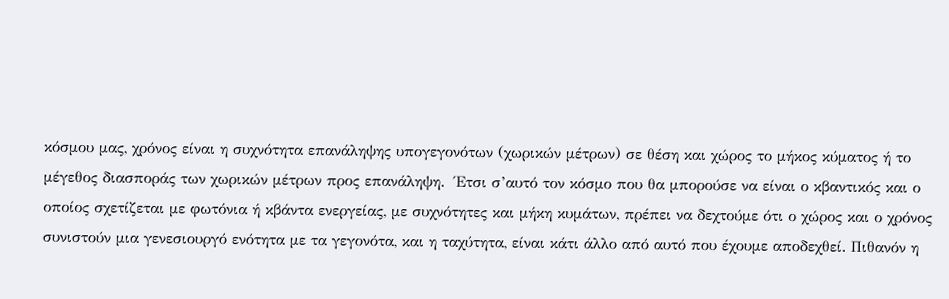κόσμου μας, χρόνος είναι η συχνότητα επανάληψης υπογεγονότων (χωρικών μέτρων) σε θέση και χώρος το μήκος κύματος ή το μέγεθος διασποράς των χωρικών μέτρων προς επανάληψη.  Έτσι σ’αυτό τον κόσμο που θα μπορούσε να είναι ο κβαντικός και ο οποίος σχετίζεται με φωτόνια ή κβάντα ενεργείας, με συχνότητες και μήκη κυμάτων, πρέπει να δεχτούμε ότι ο χώρος και ο χρόνος συνιστούν μια γενεσιουργό ενότητα με τα γεγονότα, και η ταχύτητα, είναι κάτι άλλο από αυτό που έχουμε αποδεχθεί. Πιθανόν η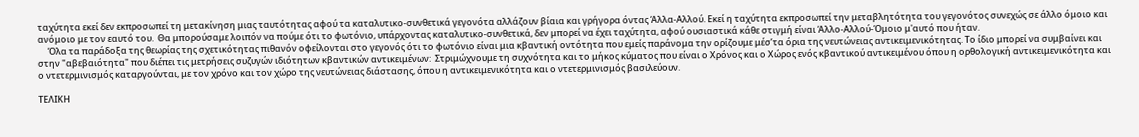ταχύτητα εκεί δεν εκπροσωπεί τη μετακίνηση μιας ταυτότητας αφού τα καταλυτικο-συνθετικά γεγονότα αλλάζουν βίαια και γρήγορα όντας Άλλα-Αλλού. Εκεί η ταχύτητα εκπροσωπεί την μεταβλητότητα του γεγονότος συνεχώς σε άλλο όμοιο και ανόμοιο με τον εαυτό του.  Θα μπορούσαμε λοιπόν να πούμε ότι το φωτόνιο, υπάρχοντας καταλυτικο-συνθετικά, δεν μπορεί να έχει ταχύτητα, αφού ουσιαστικά κάθε στιγμή είναι Άλλο-Αλλού-Όμοιο μ'αυτό που ήταν.
     Όλα τα παράδοξα της θεωρίας της σχετικότητας πιθανόν οφείλονται στο γεγονός ότι το φωτόνιο είναι μια κβαντική οντότητα που εμείς παράνομα την ορίζουμε μέσ’τα όρια της νευτώνειας αντικειμενικότητας. Το ίδιο μπορεί να συμβαίνει και στην "αβεβαιότητα" που διέπει τις μετρήσεις συζυγών ιδιότητων κβαντικών αντικειμένων:  Στριμώχνουμε τη συχνότητα και το μήκος κύματος που είναι ο Χρόνος και ο Χώρος ενός κβαντικού αντικειμένου όπου η ορθολογική αντικειμενικότητα και ο ντετερμινισμός καταργούνται, με τον χρόνο και τον χώρο της νευτώνειας διάστασης, όπου η αντικειμενικότητα και ο ντετερμινισμός βασιλεύουν.

ΤΕΛΙΚΗ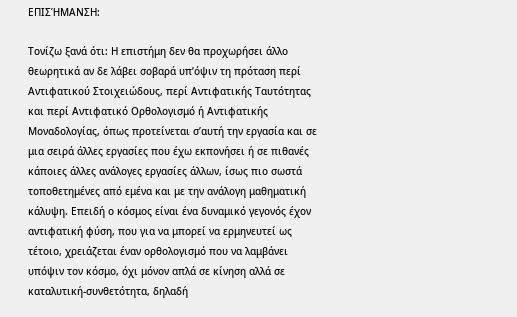ΕΠΙΣΉΜΑΝΣΗ:

Τονίζω ξανά ότι: Η επιστήμη δεν θα προχωρήσει άλλο θεωρητικά αν δε λάβει σοβαρά υπ’όψιν τη πρόταση περί Αντιφατικού Στοιχειώδους, περί Αντιφατικής Ταυτότητας και περί Αντιφατικό Ορθολογισμό ή Αντιφατικής Μοναδολογίας, όπως προτείνεται σ’αυτή την εργασία και σε μια σειρά άλλες εργασίες που έχω εκπονήσει ή σε πιθανές κάποιες άλλες ανάλογες εργασίες άλλων, ίσως πιο σωστά τοποθετημένες από εμένα και με την ανάλογη μαθηματική κάλυψη. Επειδή ο κόσμος είναι ένα δυναμικό γεγονός έχον αντιφατική φύση, που για να μπορεί να ερμηνευτεί ως τέτοιο, χρειάζεται έναν ορθολογισμό που να λαμβάνει υπόψιν τον κόσμο, όχι μόνον απλά σε κίνηση αλλά σε καταλυτική-συνθετότητα, δηλαδή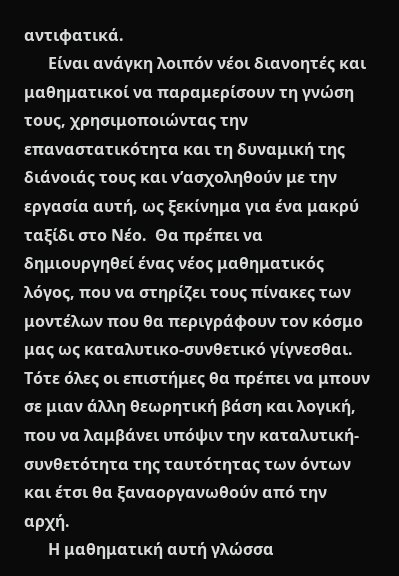αντιφατικά.
      Είναι ανάγκη λοιπόν νέοι διανοητές και μαθηματικοί να παραμερίσουν τη γνώση τους, χρησιμοποιώντας την επαναστατικότητα και τη δυναμική της διάνοιάς τους και ν’ασχοληθούν με την εργασία αυτή, ως ξεκίνημα για ένα μακρύ ταξίδι στο Νέο.  Θα πρέπει να δημιουργηθεί ένας νέος μαθηματικός λόγος, που να στηρίζει τους πίνακες των μοντέλων που θα περιγράφουν τον κόσμο μας ως καταλυτικο-συνθετικό γίγνεσθαι. Τότε όλες οι επιστήμες θα πρέπει να μπουν σε μιαν άλλη θεωρητική βάση και λογική, που να λαμβάνει υπόψιν την καταλυτική-συνθετότητα της ταυτότητας των όντων και έτσι θα ξαναοργανωθούν από την αρχή.
      Η μαθηματική αυτή γλώσσα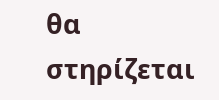θα στηρίζεται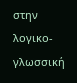στην λογικο-γλωσσική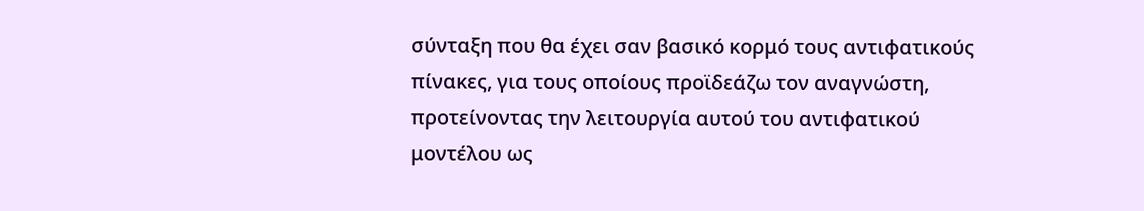σύνταξη που θα έχει σαν βασικό κορμό τους αντιφατικούς πίνακες, για τους οποίους προϊδεάζω τον αναγνώστη, προτείνοντας την λειτουργία αυτού του αντιφατικού μοντέλου ως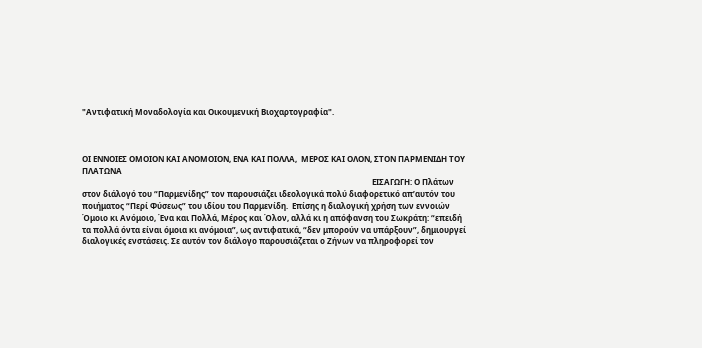"Αντιφατική Μοναδολογία και Οικουμενική Βιοχαρτογραφία".



ΟΙ ΕΝΝΟΙΕΣ ΟΜΟΙΟΝ ΚΑΙ ΑΝΟΜΟΙΟΝ, ΕΝΑ ΚΑΙ ΠΟΛΛΑ,  ΜΕΡΟΣ ΚΑΙ ΟΛΟΝ, ΣΤΟΝ ΠΑΡΜΕΝΙΔΗ ΤΟΥ ΠΛΑΤΩΝΑ
                                                                                                                                                 ΕΙΣΑΓΩΓΗ: Ο Πλάτων στον διάλογό του “Παρμενίδης” τον παρουσιάζει ιδεολογικά πολύ διαφορετικό απ’αυτόν του ποιήματος “Περί Φύσεως” του ιδίου του Παρμενίδη.  Επίσης η διαλογική χρήση των εννοιών Όμοιο κι Ανόμοιο, Ένα και Πολλά, Μέρος και Όλον, αλλά κι η απόφανση του Σωκράτη: “επειδή τα πολλά όντα είναι όμοια κι ανόμοια”, ως αντιφατικά, “δεν μπορούν να υπάρξουν”, δημιουργεί διαλογικές ενστάσεις. Σε αυτόν τον διάλογο παρουσιάζεται ο Ζήνων να πληροφορεί τον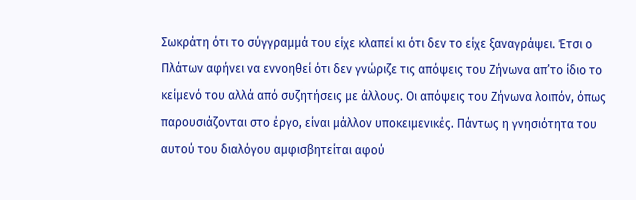Σωκράτη ότι το σύγγραμμά του είχε κλαπεί κι ότι δεν το είχε ξαναγράψει. Έτσι ο Πλάτων αφήνει να εννοηθεί ότι δεν γνώριζε τις απόψεις του Ζήνωνα απ’το ίδιο το κείμενό του αλλά από συζητήσεις με άλλους. Οι απόψεις του Ζήνωνα λοιπόν, όπως παρουσιάζονται στο έργο, είναι μάλλον υποκειμενικές. Πάντως η γνησιότητα του αυτού του διαλόγου αμφισβητείται αφού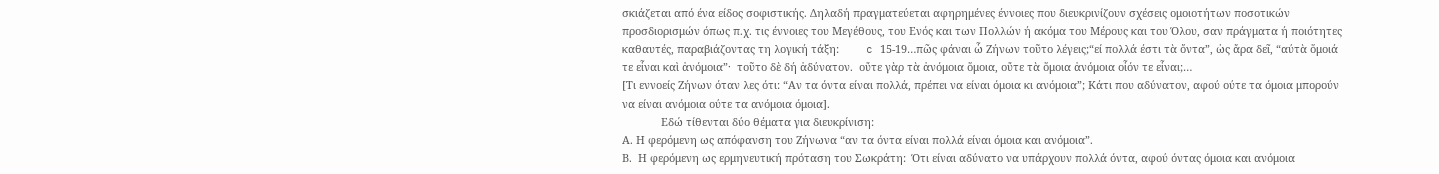σκιάζεται από ένα είδος σοφιστικής. Δηλαδή πραγματεύεται αφηρημένες έννοιες που διευκρινίζουν σχέσεις ομοιοτήτων ποσοτικών προσδιορισμών όπως π.χ. τις έννοιες του Μεγέθους, του Ενός και των Πολλών ή ακόμα του Μέρους και του Όλου, σαν πράγματα ή ποιότητες καθαυτές, παραβιάζοντας τη λογική τάξη:         c 15-19…πῶς φάναι ὧ Ζήνων τοῦτο λέγεις;“εί πολλά έστι τὰ ὄντα”, ὡς ἄρα δεῖ, “αύτὰ ὅμοιά τε εἷναι καὶ ἀνόμοια”·  τοῦτο δὲ δή ἀδύνατον.  οὔτε γὰρ τὰ ἀνόμοια ὅμοια, οὔτε τὰ ὅμοια ἀνόμοια οἷόν τε εἷναι;…
[Τι εννοείς Ζήνων όταν λες ότι: “Αν τα όντα είναι πολλά, πρέπει να είναι όμοια κι ανόμοια”; Κάτι που αδύνατον, αφού ούτε τα όμοια μπορούν να είναι ανόμοια ούτε τα ανόμοια όμοια].
             Εδώ τίθενται δύο θέματα για διευκρίνιση:
Α. Η φερόμενη ως απόφανση του Ζήνωνα “αν τα όντα είναι πολλά είναι όμοια και ανόμοια”.
Β.  Η φερόμενη ως ερμηνευτική πρόταση του Σωκράτη:  Ότι είναι αδύνατο να υπάρχουν πολλά όντα, αφού όντας όμοια και ανόμοια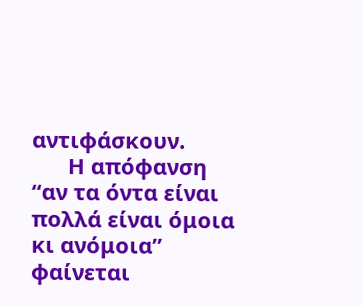αντιφάσκουν.
      Η απόφανση “αν τα όντα είναι πολλά είναι όμοια κι ανόμοια” φαίνεται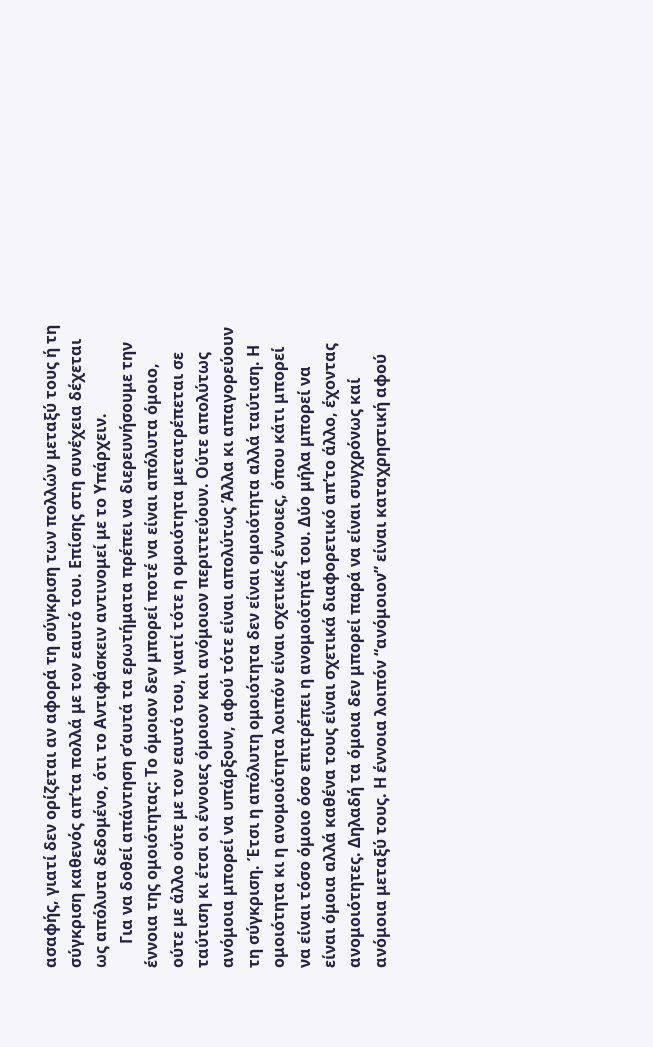ασαφής, γιατί δεν ορίζεται αν αφορά τη σύγκριση των πολλών μεταξύ τους ή τη σύγκριση καθενός απ’τα πολλά με τον εαυτό του. Επίσης στη συνέχεια δέχεται ως απόλυτα δεδομένο, ότι το Αντιφάσκειν αντινομεί με το Υπάρχειν.
      Για να δοθεί απάντηση σ’αυτά τα ερωτήματα πρέπει να διερευνήσουμε την έννοια της ομοιότητας: Το όμοιον δεν μπορεί ποτέ να είναι απόλυτα όμοιο, ούτε με άλλο ούτε με τον εαυτό του, γιατί τότε η ομοιότητα μετατρέπεται σε ταύτιση κι έτσι οι έννοιες όμοιον και ανόμοιον περιττεύουν. Ούτε απολύτως ανόμοια μπορεί να υπάρξουν, αφού τότε είναι απολύτως Άλλα κι απαγορεύουν τη σύγκριση. Έτσι η απόλυτη ομοιότητα δεν είναι ομοιότητα αλλά ταύτιση. Η ομοιότητα κι η ανομοιότητα λοιπόν είναι σχετικές έννοιες, όπου κάτι μπορεί να είναι τόσο όμοιο όσο επιτρέπει η ανομοιότητά του. Δύο μήλα μπορεί να είναι όμοια αλλά καθένα τους είναι σχετικά διαφορετικό απ’το άλλο, έχοντας ανομοιότητες. Δηλαδή τα όμοια δεν μπορεί παρά να είναι συγχρόνως καί ανόμοια μεταξύ τους. Η έννοια λοιπόν “ανόμοιον” είναι καταχρηστική αφού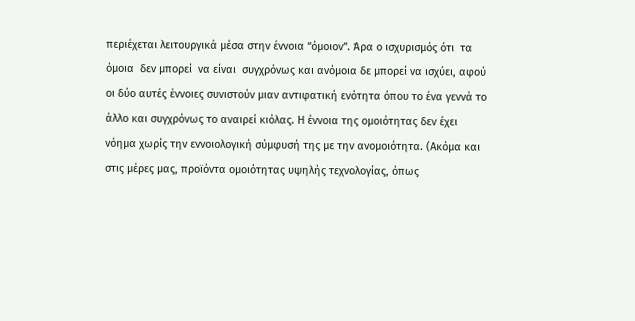περιέχεται λειτουργικά μέσα στην έννοια “όμοιον”. Άρα ο ισχυρισμός ότι  τα όμοια  δεν μπορεί  να είναι  συγχρόνως και ανόμοια δε μπορεί να ισχύει, αφού οι δύο αυτές έννοιες συνιστούν μιαν αντιφατική ενότητα όπου το ένα γεννά το άλλο και συγχρόνως το αναιρεί κιόλας. Η έννοια της ομοιότητας δεν έχει νόημα χωρίς την εννοιολογική σύμφυσή της με την ανομοιότητα. (Ακόμα και στις μέρες μας, προϊόντα ομοιότητας υψηλής τεχνολογίας, όπως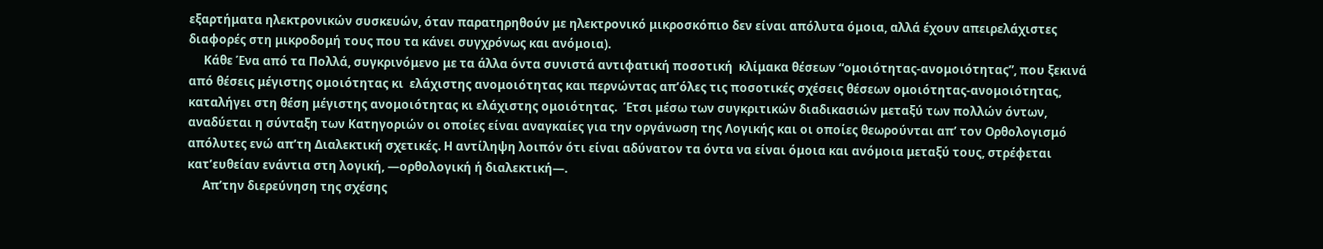εξαρτήματα ηλεκτρονικών συσκευών, όταν παρατηρηθούν με ηλεκτρονικό μικροσκόπιο δεν είναι απόλυτα όμοια, αλλά έχουν απειρελάχιστες διαφορές στη μικροδομή τους που τα κάνει συγχρόνως και ανόμοια).
     Κάθε Ένα από τα Πολλά, συγκρινόμενο με τα άλλα όντα συνιστά αντιφατική ποσοτική  κλίμακα θέσεων “ομοιότητας-ανομοιότητας”, που ξεκινά από θέσεις μέγιστης ομοιότητας κι  ελάχιστης ανομοιότητας και περνώντας απ’όλες τις ποσοτικές σχέσεις θέσεων ομοιότητας-ανομοιότητας, καταλήγει στη θέση μέγιστης ανομοιότητας κι ελάχιστης ομοιότητας.  Έτσι μέσω των συγκριτικών διαδικασιών μεταξύ των πολλών όντων, αναδύεται η σύνταξη των Κατηγοριών οι οποίες είναι αναγκαίες για την οργάνωση της Λογικής και οι οποίες θεωρούνται απ’ τον Ορθολογισμό απόλυτες ενώ απ’τη Διαλεκτική σχετικές. Η αντίληψη λοιπόν ότι είναι αδύνατον τα όντα να είναι όμοια και ανόμοια μεταξύ τους, στρέφεται κατ’ευθείαν ενάντια στη λογική, ―ορθολογική ή διαλεκτική―.
     Απ’την διερεύνηση της σχέσης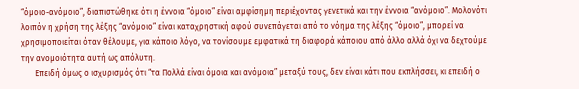“όμοιο-ανόμοιο”, διαπιστώθηκε ότι η έννοια “όμοιο” είναι αμφίσημη περιέχοντας γενετικά και την έννοια “ανόμοιο”. Μολονότι λοιπόν η χρήση της λέξης “ανόμοιο” είναι καταχρηστική αφού συνεπάγεται από το νόημα της λέξης “όμοιο”, μπορεί να χρησιμοποιείται όταν θέλουμε, για κάποιο λόγο, να τονίσουμε εμφατικά τη διαφορά κάποιου από άλλο αλλά όχι να δεχτούμε την ανομοιότητα αυτή ως απόλυτη.
       Επειδή όμως ο ισχυρισμός ότι “τα Πολλά είναι όμοια και ανόμοια” μεταξύ τους, δεν είναι κάτι που εκπλήσσει, κι επειδή ο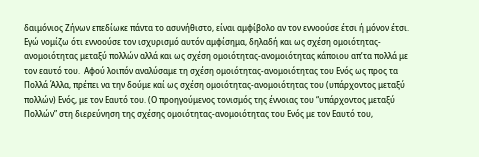δαιμόνιος Ζήνων επεδίωκε πάντα το ασυνήθιστο, είναι αμφίβολο αν τον εννοούσε έτσι ή μόνον έτσι. Εγώ νομίζω ότι εννοούσε τον ισχυρισμό αυτόν αμφίσημα, δηλαδή και ως σχέση ομοιότητας-ανομοιότητας μεταξύ πολλών αλλά και ως σχέση ομοιότητας-ανομοιότητας κάποιου απ’τα πολλά με τον εαυτό του.  Αφού λοιπόν αναλύσαμε τη σχέση ομοιότητας-ανομοιότητας του Ενός ως προς τα Πολλά Άλλα, πρέπει να την δούμε καί ως σχέση ομοιότητας-ανομοιότητας του (υπάρχοντος μεταξύ πολλών) Ενός, με τον Εαυτό του. (Ο προηγούμενος τονισμός της έννοιας του “υπάρχοντος μεταξύ Πολλών” στη διερεύνηση της σχέσης ομοιότητας-ανομοιότητας του Ενός με τον Εαυτό του,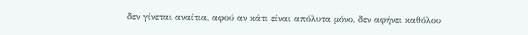δεν γίνεται αναίτια, αφού αν κάτι είναι απόλυτα μόνο, δεν αφήνει καθόλου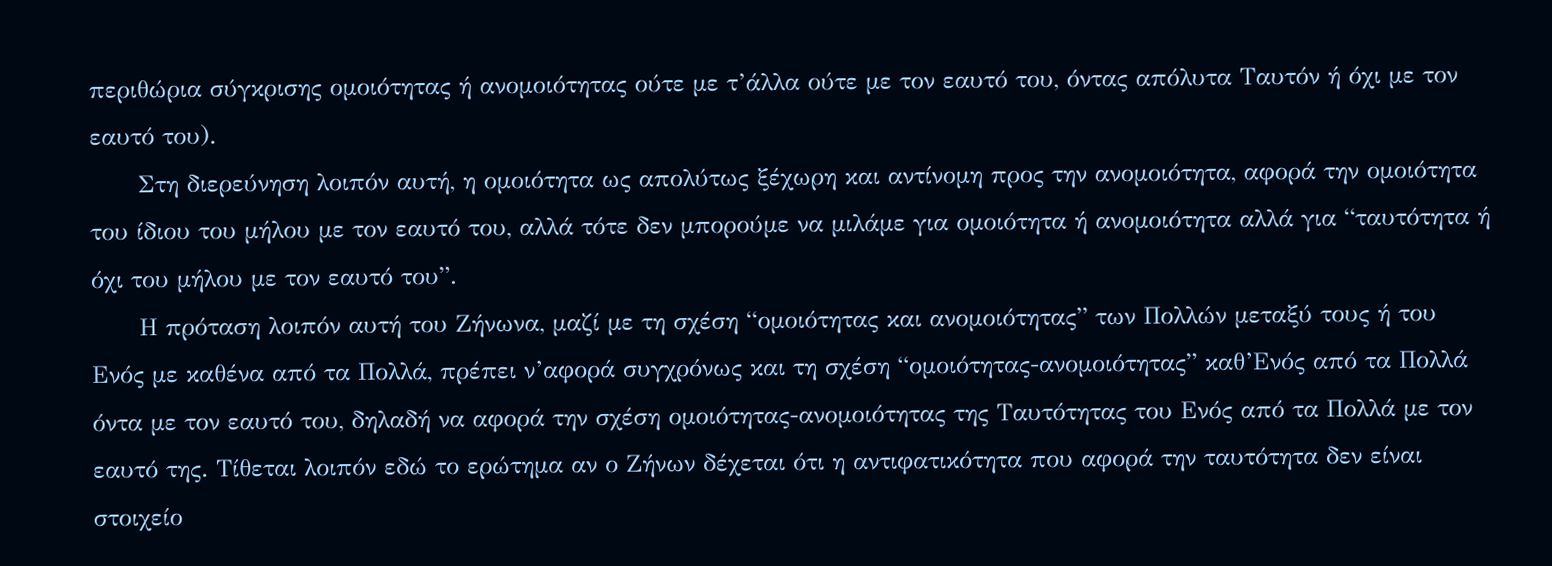περιθώρια σύγκρισης ομοιότητας ή ανομοιότητας ούτε με τ’άλλα ούτε με τον εαυτό του, όντας απόλυτα Ταυτόν ή όχι με τον εαυτό του).
      Στη διερεύνηση λοιπόν αυτή, η ομοιότητα ως απολύτως ξέχωρη και αντίνομη προς την ανομοιότητα, αφορά την ομοιότητα του ίδιου του μήλου με τον εαυτό του, αλλά τότε δεν μπορούμε να μιλάμε για ομοιότητα ή ανομοιότητα αλλά για “ταυτότητα ή όχι του μήλου με τον εαυτό του”.
      Η πρόταση λοιπόν αυτή του Ζήνωνα, μαζί με τη σχέση “ομοιότητας και ανομοιότητας” των Πολλών μεταξύ τους ή του Ενός με καθένα από τα Πολλά, πρέπει ν’αφορά συγχρόνως και τη σχέση “ομοιότητας-ανομοιότητας” καθ’Ενός από τα Πολλά όντα με τον εαυτό του, δηλαδή να αφορά την σχέση ομοιότητας-ανομοιότητας της Ταυτότητας του Ενός από τα Πολλά με τον εαυτό της. Τίθεται λοιπόν εδώ το ερώτημα αν ο Ζήνων δέχεται ότι η αντιφατικότητα που αφορά την ταυτότητα δεν είναι στοιχείο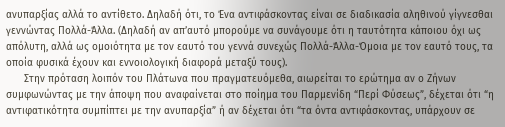ανυπαρξίας αλλά το αντίθετο. Δηλαδή ότι, το Ένα αντιφάσκοντας είναι σε διαδικασία αληθινού γίγνεσθαι γεννώντας Πολλά-Άλλα. (Δηλαδή αν απ’αυτό μπορούμε να συνάγουμε ότι η ταυτότητα κάποιου όχι ως απόλυτη, αλλά ως ομοιότητα με τον εαυτό του γεννά συνεχώς Πολλά-Άλλα-Όμοια με τον εαυτό τους, τα οποία φυσικά έχουν και εννοιολογική διαφορά μεταξύ τους).
      Στην πρόταση λοιπόν του Πλάτωνα που πραγματευόμεθα, αιωρείται το ερώτημα αν ο Ζήνων συμφωνώντας με την άποψη που αναφαίνεται στο ποίημα του Παρμενίδη “Περί Φύσεως”, δέχεται ότι “η αντιφατικότητα συμπίπτει με την ανυπαρξία” ή αν δέχεται ότι “τα όντα αντιφάσκοντας, υπάρχουν σε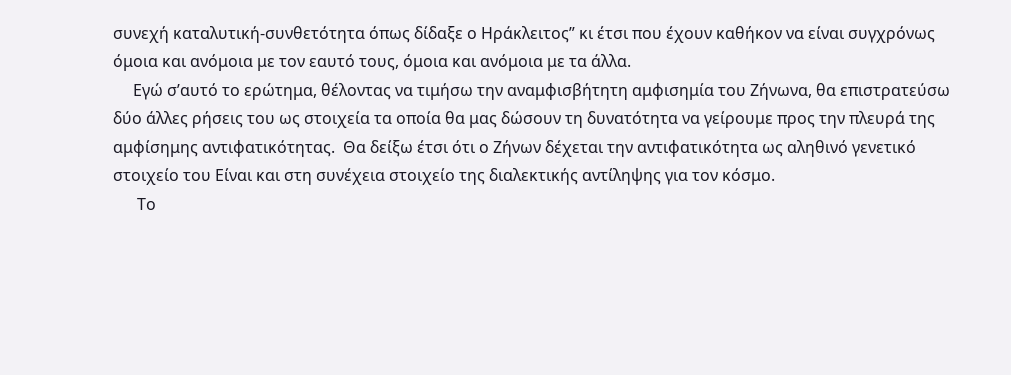συνεχή καταλυτική-συνθετότητα όπως δίδαξε ο Ηράκλειτος” κι έτσι που έχουν καθήκον να είναι συγχρόνως όμοια και ανόμοια με τον εαυτό τους, όμοια και ανόμοια με τα άλλα.
     Εγώ σ’αυτό το ερώτημα, θέλοντας να τιμήσω την αναμφισβήτητη αμφισημία του Ζήνωνα, θα επιστρατεύσω δύο άλλες ρήσεις του ως στοιχεία τα οποία θα μας δώσουν τη δυνατότητα να γείρουμε προς την πλευρά της αμφίσημης αντιφατικότητας.  Θα δείξω έτσι ότι ο Ζήνων δέχεται την αντιφατικότητα ως αληθινό γενετικό στοιχείο του Είναι και στη συνέχεια στοιχείο της διαλεκτικής αντίληψης για τον κόσμο.
      Το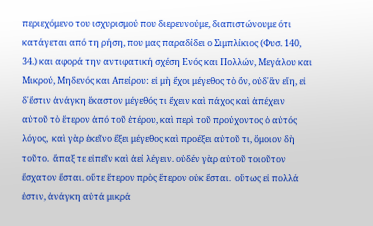περιεχόμενο του ισχυρισμού που διερευνούμε, διαπιστώνουμε ότι κατάγεται από τη ρήση, που μας παραδίδει ο Σιμπλίκιος (Φυσ. 140, 34.) και αφορά την αντιφατική σχέση Ενός και Πολλών, Μεγάλου και Μικρού, Μηδενός και Απείρου: εἰ μὴ ἔχοι μέγεθος τὸ ὄν, οὐδ᾽ἂν εἴη, εἰ δ᾽ἔστιν ἀνάγκη ἕκαστον μέγεθός τι ἔχειν καὶ πάχος καὶ ἀπέχειν αὐτοῦ τὸ ἕτερον ἀπό τοῦ ἑτέρου, καὶ περὶ τοῦ προύχοντος ὁ αὐτός λόγος,  καὶ γὰρ ἐκεῖνο ἔξει μέγεθος καὶ προέξει αὐτοῦ τι, ὅμοιον δὴ τοῦτο.  ἄπαξ τε εἰπεῖν καὶ ἀεί λέγειν. οὐδέν γὰρ αὐτοῦ τοιοῦτον ἔσχατον ἔσται. οὔτε ἕτερον πρὸς ἕτερον οὐκ ἔσται.  οὕτως εἰ πολλά ἐστιν, ἀνάγκη αὐτά μικρά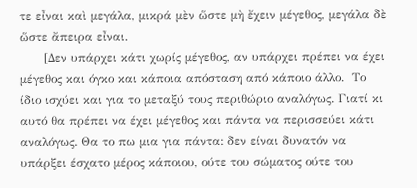τε εἶναι καὶ μεγάλα, μικρά μὲν ὥστε μὴ ἔχειν μέγεθος, μεγάλα δὲ ὥστε ἄπειρα εἶναι.
      [Δεν υπάρχει κάτι χωρίς μέγεθος, αν υπάρχει πρέπει να έχει μέγεθος και όγκο και κάποια απόσταση από κάποιο άλλο.  Το ίδιο ισχύει και για το μεταξύ τους περιθώριο αναλόγως. Γιατί κι αυτό θα πρέπει να έχει μέγεθος και πάντα να περισσεύει κάτι αναλόγως. Θα το πω μια για πάντα: δεν είναι δυνατόν να υπάρξει έσχατο μέρος κάποιου, ούτε του σώματος ούτε του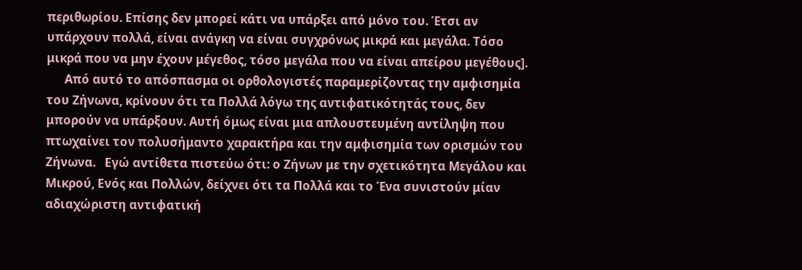περιθωρίου. Επίσης δεν μπορεί κάτι να υπάρξει από μόνο του. Έτσι αν υπάρχουν πολλά, είναι ανάγκη να είναι συγχρόνως μικρά και μεγάλα. Τόσο μικρά που να μην έχουν μέγεθος, τόσο μεγάλα που να είναι απείρου μεγέθους].
      Από αυτό το απόσπασμα οι ορθολογιστές παραμερίζοντας την αμφισημία του Ζήνωνα, κρίνουν ότι τα Πολλά λόγω της αντιφατικότητάς τους, δεν μπορούν να υπάρξουν. Αυτή όμως είναι μια απλουστευμένη αντίληψη που πτωχαίνει τον πολυσήμαντο χαρακτήρα και την αμφισημία των ορισμών του Ζήνωνα.   Εγώ αντίθετα πιστεύω ότι: ο Ζήνων με την σχετικότητα Μεγάλου και Μικρού, Ενός και Πολλών, δείχνει ότι τα Πολλά και το Ένα συνιστούν μίαν αδιαχώριστη αντιφατική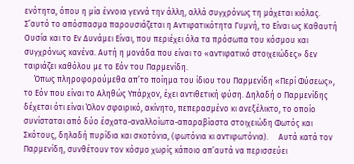ενότητα, όπου η μία έννοια γεννά την άλλη, αλλά συγχρόνως τη μάχεται κιόλας. Σ’αυτό το απόσπασμα παρουσιάζεται η Αντιφατικότητα Γυμνή, το Είναι ως Καθαυτή Ουσία και το Εν Δυνάμει Είναι, που περιέχει όλα τα πρόσωπα του κόσμου και συγχρόνως κανένα. Αυτή η μονάδα που είναι το «αντιφατικό στοιχειώδες» δεν ταιριάζει καθόλου με το Εόν του Παρμενίδη.
     Όπως πληροφορούμεθα απ’το ποίημα του ίδιου του Παρμενίδη «Περί Φύσεως», το Εόν που είναι το Αληθώς Υπάρχον, έχει αντιθετική φύση. Δηλαδή ο Παρμενίδης δέχεται ότι είναι Όλον σφαιρικό, ακίνητο, πεπερασμένο κι ανεξέλικτο, το οποίο συνίσταται από δύο έσχατα-αναλλοίωτα-απαραβίαστα στοιχειώδη Φωτός και Σκότους, δηλαδή πυρίδια και σκοτόνια, (φωτόνια κι αντιφωτόνια).     Αυτά κατά τον Παρμενίδη, συνθέτουν τον κόσμο χωρίς κάποιο απ’αυτά να περισσεύει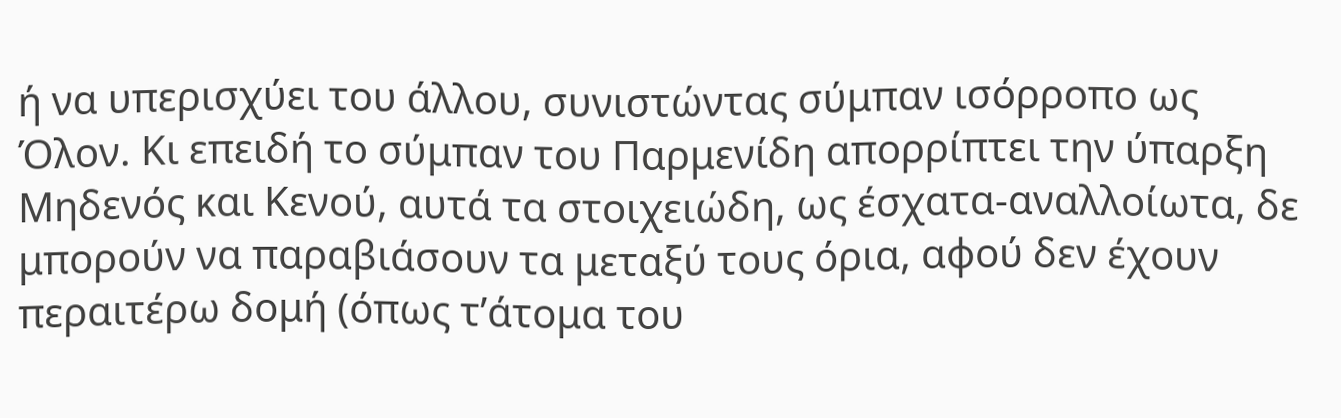ή να υπερισχύει του άλλου, συνιστώντας σύμπαν ισόρροπο ως Όλον. Κι επειδή το σύμπαν του Παρμενίδη απορρίπτει την ύπαρξη Μηδενός και Κενού, αυτά τα στοιχειώδη, ως έσχατα-αναλλοίωτα, δε μπορούν να παραβιάσουν τα μεταξύ τους όρια, αφού δεν έχουν περαιτέρω δομή (όπως τ’άτομα του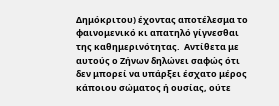Δημόκριτου) έχοντας αποτέλεσμα το φαινομενικό κι απατηλό γίγνεσθαι της καθημερινότητας.  Αντίθετα με αυτούς ο Ζήνων δηλώνει σαφώς ότι δεν μπορεί να υπάρξει έσχατο μέρος κάποιου σώματος ή ουσίας, ούτε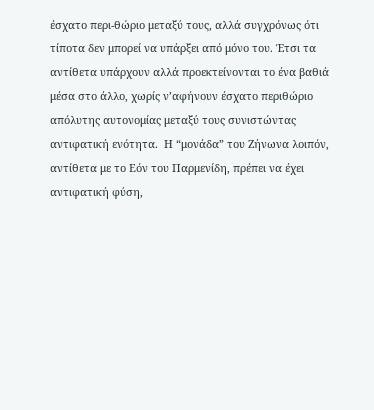έσχατο περι-θώριο μεταξύ τους, αλλά συγχρόνως ότι τίποτα δεν μπορεί να υπάρξει από μόνο του. Έτσι τα αντίθετα υπάρχουν αλλά προεκτείνονται το ένα βαθιά μέσα στο άλλο, χωρίς ν’αφήνουν έσχατο περιθώριο απόλυτης αυτονομίας μεταξύ τους συνιστώντας αντιφατική ενότητα.  Η “μονάδα” του Ζήνωνα λοιπόν, αντίθετα με το Εόν του Παρμενίδη, πρέπει να έχει αντιφατική φύση,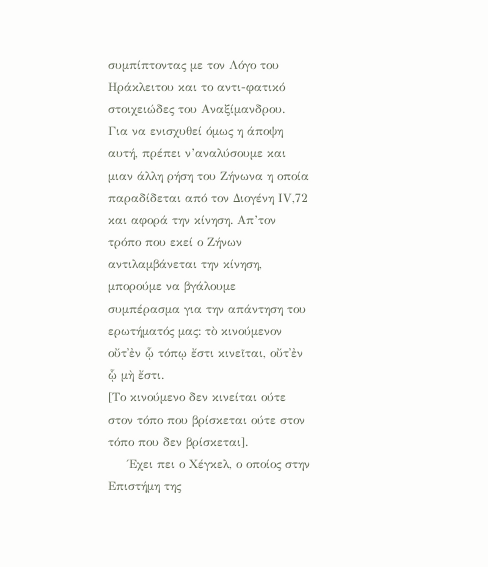συμπίπτοντας με τον Λόγο του Ηράκλειτου και το αντι-φατικό στοιχειώδες του Αναξίμανδρου.     Για να ενισχυθεί όμως η άποψη αυτή, πρέπει ν’αναλύσουμε και μιαν άλλη ρήση του Ζήνωνα η οποία παραδίδεται από τον Διογένη ΙV,72 και αφορά την κίνηση. Απ’τον τρόπο που εκεί ο Ζήνων αντιλαμβάνεται την κίνηση, μπορούμε να βγάλουμε συμπέρασμα για την απάντηση του ερωτήματός μας: τὸ κινούμενον οὔτ᾽ἐν ᾧ τόπῳ ἔστι κινεῖται, οὔτ᾽ἐν ᾧ μὴ ἔστι.
[Το κινούμενο δεν κινείται ούτε στον τόπο που βρίσκεται ούτε στον τόπο που δεν βρίσκεται].
     Έχει πει ο Χέγκελ, ο οποίος στην Επιστήμη της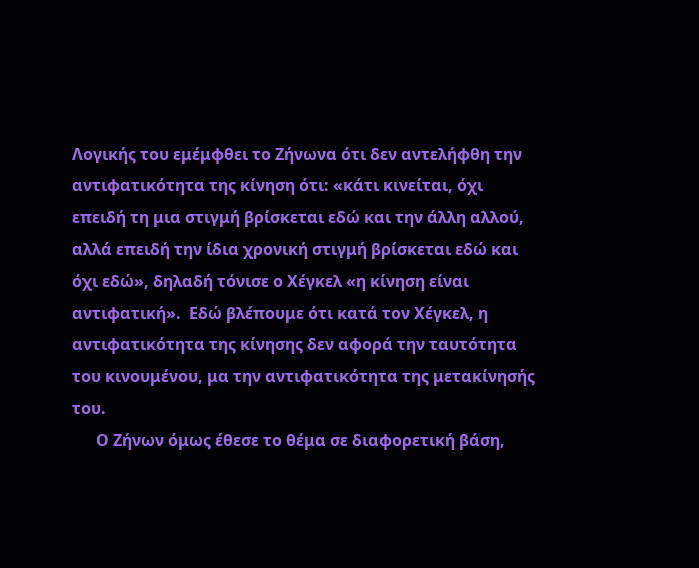Λογικής του εμέμφθει το Ζήνωνα ότι δεν αντελήφθη την αντιφατικότητα της κίνηση ότι: «κάτι κινείται, όχι επειδή τη μια στιγμή βρίσκεται εδώ και την άλλη αλλού, αλλά επειδή την ίδια χρονική στιγμή βρίσκεται εδώ και όχι εδώ», δηλαδή τόνισε ο Χέγκελ «η κίνηση είναι αντιφατική».  Εδώ βλέπουμε ότι κατά τον Χέγκελ, η αντιφατικότητα της κίνησης δεν αφορά την ταυτότητα του κινουμένου, μα την αντιφατικότητα της μετακίνησής του.
      Ο Ζήνων όμως έθεσε το θέμα σε διαφορετική βάση,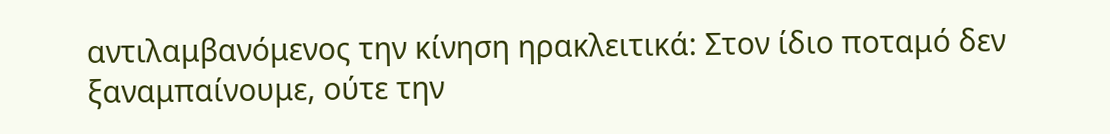αντιλαμβανόμενος την κίνηση ηρακλειτικά: Στον ίδιο ποταμό δεν ξαναμπαίνουμε, ούτε την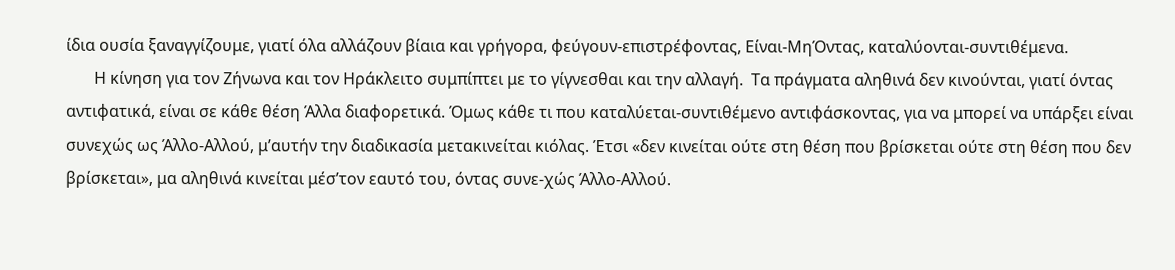ίδια ουσία ξαναγγίζουμε, γιατί όλα αλλάζουν βίαια και γρήγορα, φεύγουν-επιστρέφοντας, Είναι-ΜηΌντας, καταλύονται-συντιθέμενα.
       Η κίνηση για τον Ζήνωνα και τον Ηράκλειτο συμπίπτει με το γίγνεσθαι και την αλλαγή.  Τα πράγματα αληθινά δεν κινούνται, γιατί όντας αντιφατικά, είναι σε κάθε θέση Άλλα διαφορετικά. Όμως κάθε τι που καταλύεται-συντιθέμενο αντιφάσκοντας, για να μπορεί να υπάρξει είναι συνεχώς ως Άλλο-Αλλού, μ’αυτήν την διαδικασία μετακινείται κιόλας. Έτσι «δεν κινείται ούτε στη θέση που βρίσκεται ούτε στη θέση που δεν βρίσκεται», μα αληθινά κινείται μέσ’τον εαυτό του, όντας συνε-χώς Άλλο-Αλλού.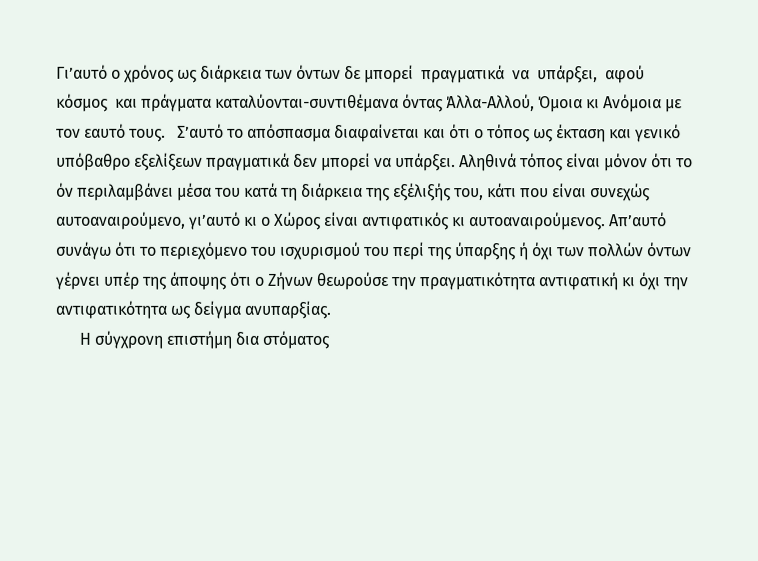Γι’αυτό ο χρόνος ως διάρκεια των όντων δε μπορεί  πραγματικά  να  υπάρξει,  αφού κόσμος  και πράγματα καταλύονται-συντιθέμανα όντας Άλλα-Αλλού, Όμοια κι Ανόμοια με τον εαυτό τους.   Σ’αυτό το απόσπασμα διαφαίνεται και ότι ο τόπος ως έκταση και γενικό υπόβαθρο εξελίξεων πραγματικά δεν μπορεί να υπάρξει. Αληθινά τόπος είναι μόνον ότι το όν περιλαμβάνει μέσα του κατά τη διάρκεια της εξέλιξής του, κάτι που είναι συνεχώς αυτοαναιρούμενο, γι’αυτό κι ο Χώρος είναι αντιφατικός κι αυτοαναιρούμενος. Απ’αυτό συνάγω ότι το περιεχόμενο του ισχυρισμού του περί της ύπαρξης ή όχι των πολλών όντων γέρνει υπέρ της άποψης ότι ο Ζήνων θεωρούσε την πραγματικότητα αντιφατική κι όχι την αντιφατικότητα ως δείγμα ανυπαρξίας.
      Η σύγχρονη επιστήμη δια στόματος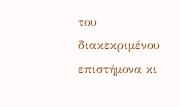του διακεκριμένου επιστήμονα κι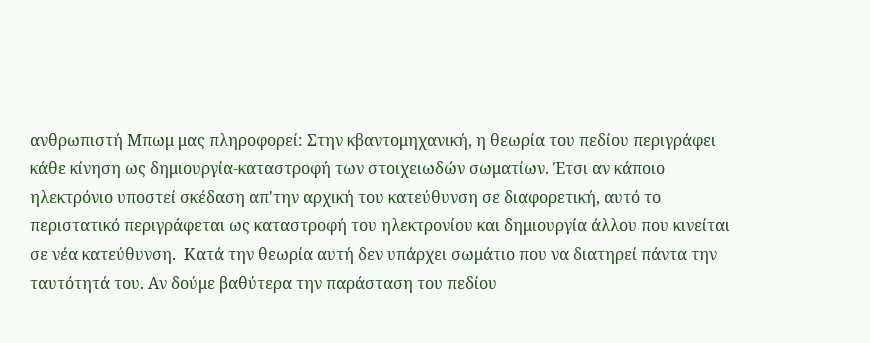ανθρωπιστή Μπωμ μας πληροφορεί: Στην κβαντομηχανική, η θεωρία του πεδίου περιγράφει κάθε κίνηση ως δημιουργία-καταστροφή των στοιχειωδών σωματίων. Έτσι αν κάποιο ηλεκτρόνιο υποστεί σκέδαση απ'την αρχική του κατεύθυνση σε διαφορετική, αυτό το περιστατικό περιγράφεται ως καταστροφή του ηλεκτρονίου και δημιουργία άλλου που κινείται σε νέα κατεύθυνση.  Κατά την θεωρία αυτή δεν υπάρχει σωμάτιο που να διατηρεί πάντα την ταυτότητά του. Αν δούμε βαθύτερα την παράσταση του πεδίου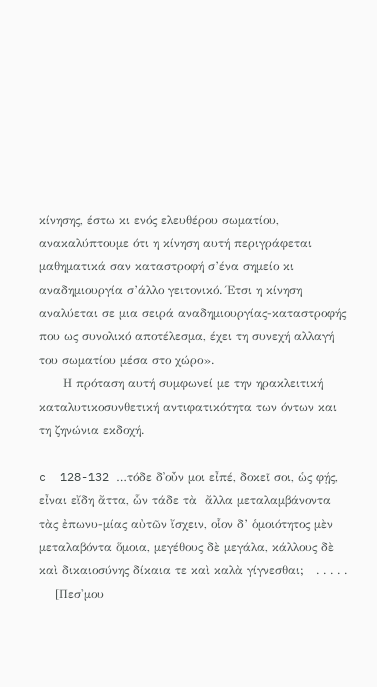κίνησης, έστω κι ενός ελευθέρου σωματίου, ανακαλύπτουμε ότι η κίνηση αυτή περιγράφεται μαθηματικά σαν καταστροφή σ’ένα σημείο κι αναδημιουργία σ’άλλο γειτονικό. Έτσι η κίνηση αναλύεται σε μια σειρά αναδημιουργίας-καταστροφής που ως συνολικό αποτέλεσμα, έχει τη συνεχή αλλαγή του σωματίου μέσα στο χώρο».
      Η πρόταση αυτή συμφωνεί με την ηρακλειτική καταλυτικοσυνθετική αντιφατικότητα των όντων και τη ζηνώνια εκδοχή.

c  128-132 …τόδε δ᾽οὖν μοι εἶπέ, δοκεῖ σοι, ὡς φῄς, εἶναι εἴδη ἄττα, ὧν τάδε τὰ  ἄλλα μεταλαμβάνοντα τὰς ἐπωνυ-μίας αὐτῶν ἴσχειν, οἷον δ’ ὁμοιότητος μὲν μεταλαβόντα ὅμοια, μεγέθους δὲ μεγάλα, κάλλους δὲ καὶ δικαιοσύνης δίκαια τε καὶ καλὰ γίγνεσθαι;   . . . . .
    [Πεσ'μου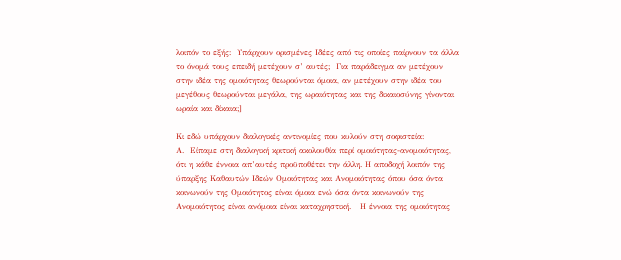λοιπόν το εξής:  Υπάρχουν ορισμένες Ιδέες από τις οποίες παίρνουν τα άλλα το όνομά τους επειδή μετέχουν σ’ αυτές;  Για παράδειγμα αν μετέχουν στην ιδέα της ομοιότητας θεωρούνται όμοια, αν μετέχουν στην ιδέα του μεγέθους θεωρούνται μεγάλα, της ωραιότητας και της δικαιοσύνης γίνονται ωραία και δίκαια;]

Κι εδώ υπάρχουν διαλογικές αντινομίες που κυλούν στη σοφιστεία:
Α.  Είπαμε στη διαλογική κριτική ακολουθία περί ομοιότητας-ανομοιότητας, ότι η κάθε έννοια απ’αυτές προϋποθέτει την άλλη. Η αποδοχή λοιπόν της ύπαρξης Καθαυτών Ιδεών Ομοιότητας και Ανομοιότητας όπου όσα όντα κοινωνούν της Ομοιότητος είναι όμοια ενώ όσα όντα κοινωνούν της Ανομοιότητος είναι ανόμοια είναι καταχρηστική.   Η έννοια της ομοιότητας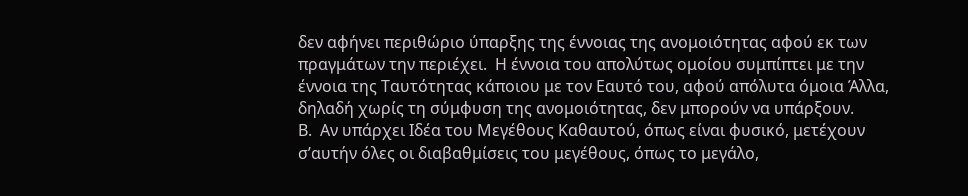δεν αφήνει περιθώριο ύπαρξης της έννοιας της ανομοιότητας αφού εκ των πραγμάτων την περιέχει.  Η έννοια του απολύτως ομοίου συμπίπτει με την έννοια της Ταυτότητας κάποιου με τον Εαυτό του, αφού απόλυτα όμοια Άλλα, δηλαδή χωρίς τη σύμφυση της ανομοιότητας, δεν μπορούν να υπάρξουν.
Β.  Αν υπάρχει Ιδέα του Μεγέθους Καθαυτού, όπως είναι φυσικό, μετέχουν σ’αυτήν όλες οι διαβαθμίσεις του μεγέθους, όπως το μεγάλο,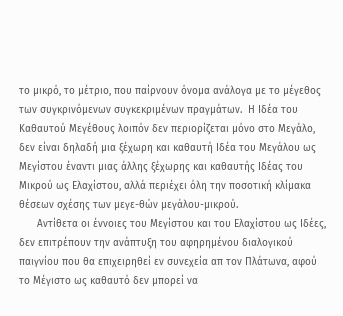το μικρό, το μέτριο, που παίρνουν όνομα ανάλογα με το μέγεθος των συγκρινόμενων συγκεκριμένων πραγμάτων.  Η Ιδέα του Καθαυτού Μεγέθους λοιπόν δεν περιορίζεται μόνο στο Μεγάλο, δεν είναι δηλαδή μια ξέχωρη και καθαυτή Ιδέα του Μεγάλου ως Μεγίστου έναντι μιας άλλης ξέχωρης και καθαυτής Ιδέας του Μικρού ως Ελαχίστου, αλλά περιέχει όλη την ποσοτική κλίμακα θέσεων σχέσης των μεγε-θών μεγάλου-μικρού.
      Αντίθετα οι έννοιες του Μεγίστου και του Ελαχίστου ως Ιδέες, δεν επιτρέπουν την ανάπτυξη του αφηρημένου διαλογικού παιγνίου που θα επιχειρηθεί εν συνεχεία απ τον Πλάτωνα, αφού το Μέγιστο ως καθαυτό δεν μπορεί να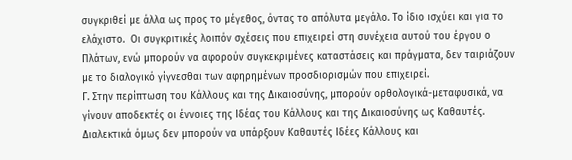συγκριθεί με άλλα ως προς το μέγεθος, όντας το απόλυτα μεγάλο. Το ίδιο ισχύει και για το ελάχιστο.  Οι συγκριτικές λοιπόν σχέσεις που επιχειρεί στη συνέχεια αυτού του έργου ο Πλάτων, ενώ μπορούν να αφορούν συγκεκριμένες καταστάσεις και πράγματα, δεν ταιριάζουν με το διαλογικό γίγνεσθαι των αφηρημένων προσδιορισμών που επιχειρεί.
Γ. Στην περίπτωση του Κάλλους και της Δικαιοσύνης, μπορούν ορθολογικά-μεταφυσικά, να γίνουν αποδεκτές οι έννοιες της Ιδέας του Κάλλους και της Δικαιοσύνης ως Καθαυτές. Διαλεκτικά όμως δεν μπορούν να υπάρξουν Καθαυτές Ιδέες Κάλλους και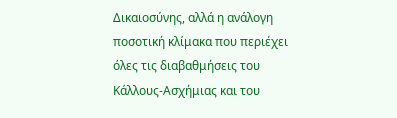Δικαιοσύνης, αλλά η ανάλογη ποσοτική κλίμακα που περιέχει όλες τις διαβαθμήσεις του Κάλλους-Ασχήμιας και του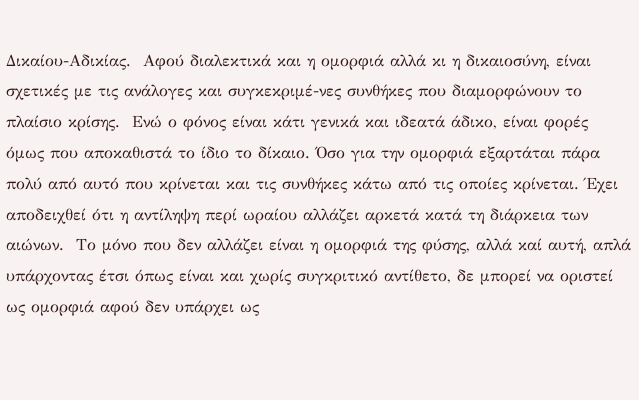Δικαίου-Αδικίας.  Αφού διαλεκτικά και η ομορφιά αλλά κι η δικαιοσύνη, είναι σχετικές με τις ανάλογες και συγκεκριμέ-νες συνθήκες που διαμορφώνουν το πλαίσιο κρίσης.  Ενώ ο φόνος είναι κάτι γενικά και ιδεατά άδικο, είναι φορές όμως που αποκαθιστά το ίδιο το δίκαιο. Όσο για την ομορφιά εξαρτάται πάρα πολύ από αυτό που κρίνεται και τις συνθήκες κάτω από τις οποίες κρίνεται. Έχει αποδειχθεί ότι η αντίληψη περί ωραίου αλλάζει αρκετά κατά τη διάρκεια των αιώνων.  Το μόνο που δεν αλλάζει είναι η ομορφιά της φύσης, αλλά καί αυτή, απλά υπάρχοντας έτσι όπως είναι και χωρίς συγκριτικό αντίθετο, δε μπορεί να οριστεί ως ομορφιά αφού δεν υπάρχει ως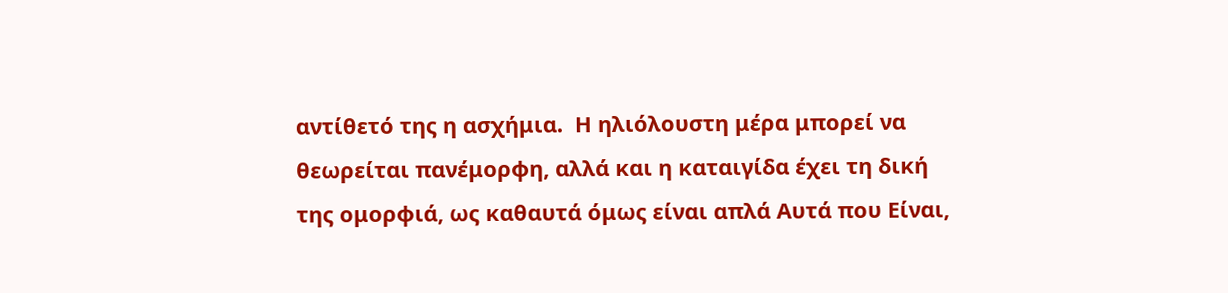αντίθετό της η ασχήμια.  Η ηλιόλουστη μέρα μπορεί να θεωρείται πανέμορφη, αλλά και η καταιγίδα έχει τη δική της ομορφιά, ως καθαυτά όμως είναι απλά Αυτά που Είναι,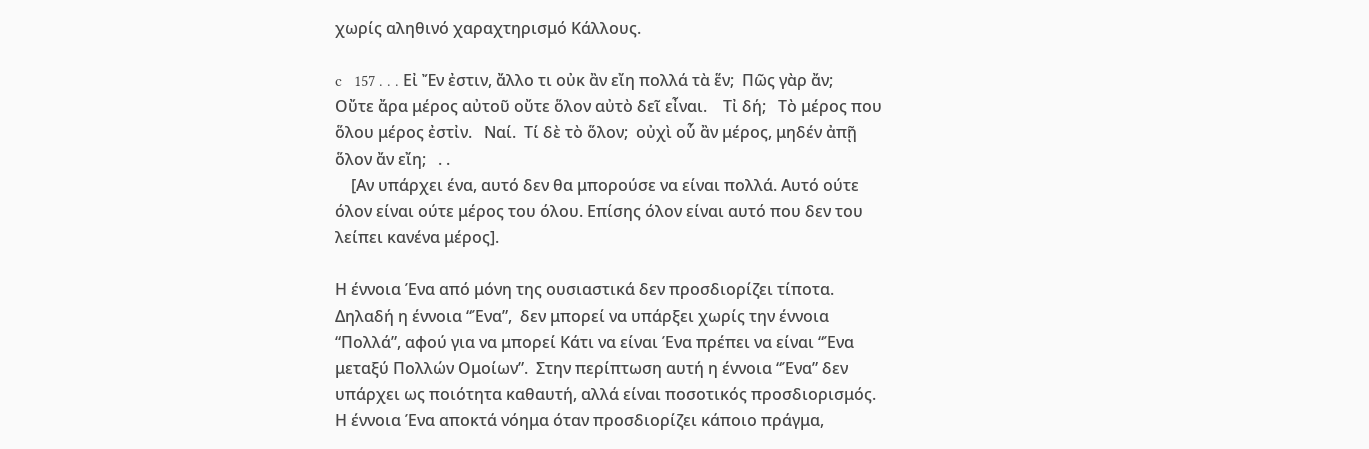χωρίς αληθινό χαραχτηρισμό Κάλλους.

c   157 . . . Εἰ Ἔν ἐστιν, ἄλλο τι οὐκ ἂν εἴη πολλά τὰ ἕν;  Πῶς γὰρ ἄν;  Οὔτε ἄρα μέρος αὐτοῦ οὔτε ὅλον αὐτὸ δεῖ εἶναι.    Τἰ δή;   Τὸ μέρος που ὅλου μέρος ἐστἰν.   Ναί.  Τί δὲ τὸ ὅλον;  οὐχὶ οὗ ἂν μέρος, μηδέν ἀπῇ ὅλον ἄν εἴη;   . .
    [Αν υπάρχει ένα, αυτό δεν θα μπορούσε να είναι πολλά. Αυτό ούτε όλον είναι ούτε μέρος του όλου. Επίσης όλον είναι αυτό που δεν του λείπει κανένα μέρος].

Η έννοια Ένα από μόνη της ουσιαστικά δεν προσδιορίζει τίποτα.  Δηλαδή η έννοια “Ένα”,  δεν μπορεί να υπάρξει χωρίς την έννοια “Πολλά”, αφού για να μπορεί Κάτι να είναι Ένα πρέπει να είναι “Ένα μεταξύ Πολλών Ομοίων”.  Στην περίπτωση αυτή η έννοια “Ένα” δεν υπάρχει ως ποιότητα καθαυτή, αλλά είναι ποσοτικός προσδιορισμός.  Η έννοια Ένα αποκτά νόημα όταν προσδιορίζει κάποιο πράγμα,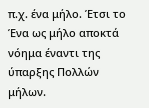π.χ. ένα μήλο. Έτσι το Ένα ως μήλο αποκτά νόημα έναντι της ύπαρξης Πολλών μήλων.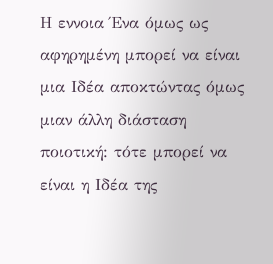Η εννοια Ένα όμως ως αφηρημένη μπορεί να είναι μια Ιδέα αποκτώντας όμως μιαν άλλη διάσταση ποιοτική: τότε μπορεί να είναι η Ιδέα της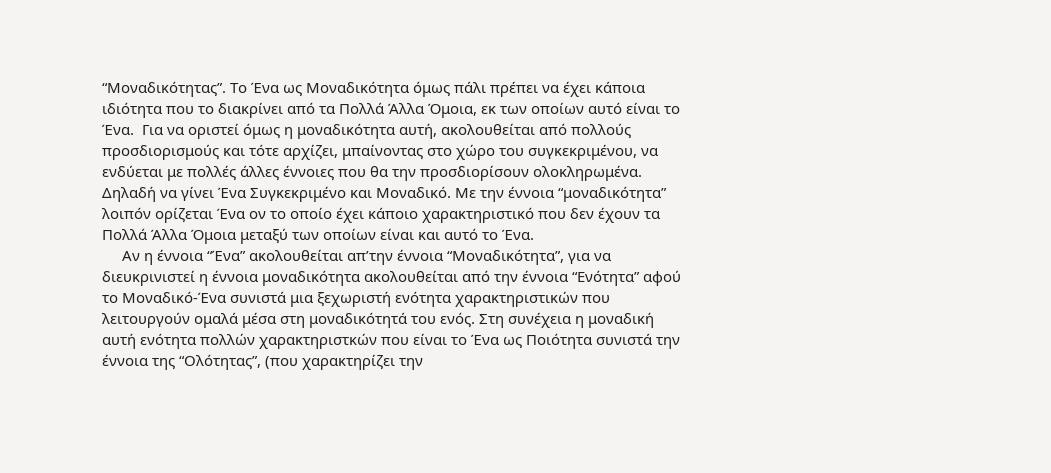“Μοναδικότητας”. Το Ένα ως Μοναδικότητα όμως πάλι πρέπει να έχει κάποια ιδιότητα που το διακρίνει από τα Πολλά Άλλα Όμοια, εκ των οποίων αυτό είναι το Ένα.  Για να οριστεί όμως η μοναδικότητα αυτή, ακολουθείται από πολλούς προσδιορισμούς και τότε αρχίζει, μπαίνοντας στο χώρο του συγκεκριμένου, να ενδύεται με πολλές άλλες έννοιες που θα την προσδιορίσουν ολοκληρωμένα. Δηλαδή να γίνει Ένα Συγκεκριμένο και Μοναδικό. Με την έννοια “μοναδικότητα” λοιπόν ορίζεται Ένα ον το οποίο έχει κάποιο χαρακτηριστικό που δεν έχουν τα Πολλά Άλλα Όμοια μεταξύ των οποίων είναι και αυτό το Ένα.
     Αν η έννοια “Ένα” ακολουθείται απ’την έννοια “Μοναδικότητα”, για να διευκρινιστεί η έννοια μοναδικότητα ακολουθείται από την έννοια “Ενότητα” αφού το Μοναδικό-Ένα συνιστά μια ξεχωριστή ενότητα χαρακτηριστικών που λειτουργούν ομαλά μέσα στη μοναδικότητά του ενός. Στη συνέχεια η μοναδική αυτή ενότητα πολλών χαρακτηριστκών που είναι το Ένα ως Ποιότητα συνιστά την έννοια της “Ολότητας”, (που χαρακτηρίζει την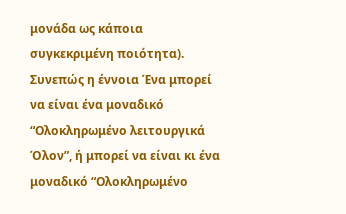μονάδα ως κάποια συγκεκριμένη ποιότητα).  Συνεπώς η έννοια Ένα μπορεί να είναι ένα μοναδικό “Ολοκληρωμένο λειτουργικά Όλον”, ή μπορεί να είναι κι ένα μοναδικό “Ολοκληρωμένο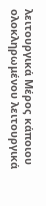λειτουργικά Μέρος κάποιου ολοκληρωμένου λειτουργικά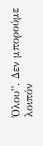Όλου”. Δεν μπορούμε λοιπόν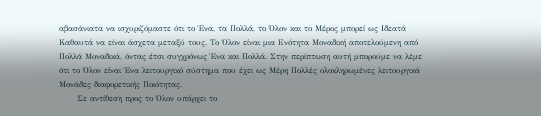αβασάνιατα να ισχυριζόμαστε ότι το Ένα, τα Πολλά, το Όλον και το Μέρος μπορεί ως Ιδεατά Καθαυτά να είναι άσχετα μεταξύ τους. Το Όλον είναι μια Ενότητα Μοναδική αποτελούμενη από Πολλά Μοναδικά, όντας έτσι συγχρόνως Ένα και Πολλά. Στην περίπτωση αυτή μπορούμε να λέμε ότι το Όλον είναι Ένα λειτουργικό σύστημα που έχει ως Μέρη Πολλές ολοκληρωμένες λειτουργικά Μονάδες διαφορετικής Ποιότητας.
      Σε αντίθεση προς το Όλον υπάρχει το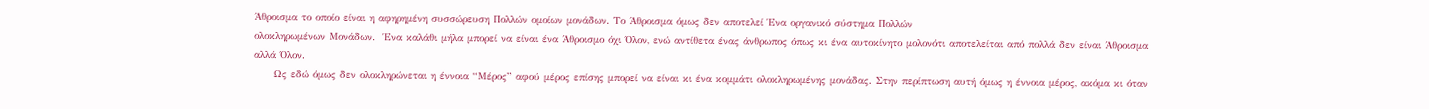Άθροισμα το οποίο είναι η αφηρημένη συσσώρευση Πολλών ομοίων μονάδων. Το Άθροισμα όμως δεν αποτελεί Ένα οργανικό σύστημα Πολλών
ολοκληρωμένων Μονάδων.  Ένα καλάθι μήλα μπορεί να είναι ένα Άθροισμο όχι Όλον, ενώ αντίθετα ένας άνθρωπος όπως κι ένα αυτοκίνητο μολονότι αποτελείται από πολλά δεν είναι Άθροισμα αλλά Όλον.
     Ως εδώ όμως δεν ολοκληρώνεται η έννοια “Μέρος” αφού μέρος επίσης μπορεί να είναι κι ένα κομμάτι ολοκληρωμένης μονάδας. Στην περίπτωση αυτή όμως η έννοια μέρος, ακόμα κι όταν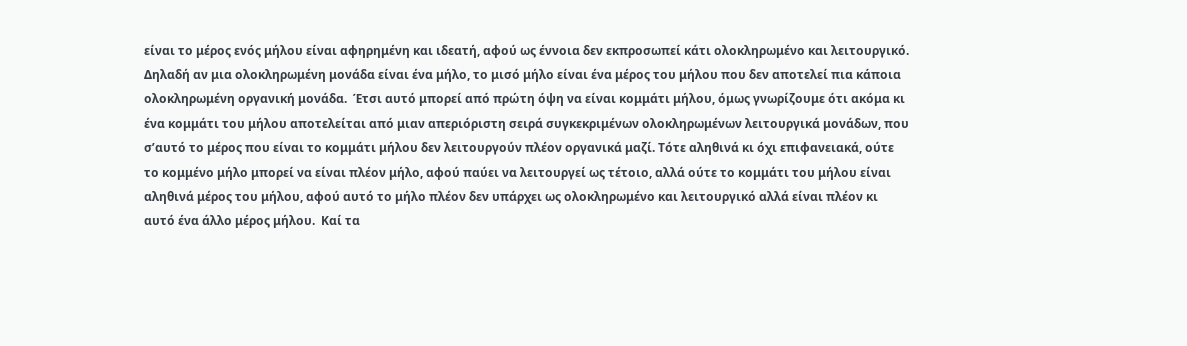είναι το μέρος ενός μήλου είναι αφηρημένη και ιδεατή, αφού ως έννοια δεν εκπροσωπεί κάτι ολοκληρωμένο και λειτουργικό.  Δηλαδή αν μια ολοκληρωμένη μονάδα είναι ένα μήλο, το μισό μήλο είναι ένα μέρος του μήλου που δεν αποτελεί πια κάποια ολοκληρωμένη οργανική μονάδα.  Έτσι αυτό μπορεί από πρώτη όψη να είναι κομμάτι μήλου, όμως γνωρίζουμε ότι ακόμα κι ένα κομμάτι του μήλου αποτελείται από μιαν απεριόριστη σειρά συγκεκριμένων ολοκληρωμένων λειτουργικά μονάδων, που σ’αυτό το μέρος που είναι το κομμάτι μήλου δεν λειτουργούν πλέον οργανικά μαζί. Τότε αληθινά κι όχι επιφανειακά, ούτε το κομμένο μήλο μπορεί να είναι πλέον μήλο, αφού παύει να λειτουργεί ως τέτοιο, αλλά ούτε το κομμάτι του μήλου είναι αληθινά μέρος του μήλου, αφού αυτό το μήλο πλέον δεν υπάρχει ως ολοκληρωμένο και λειτουργικό αλλά είναι πλέον κι αυτό ένα άλλο μέρος μήλου.  Καί τα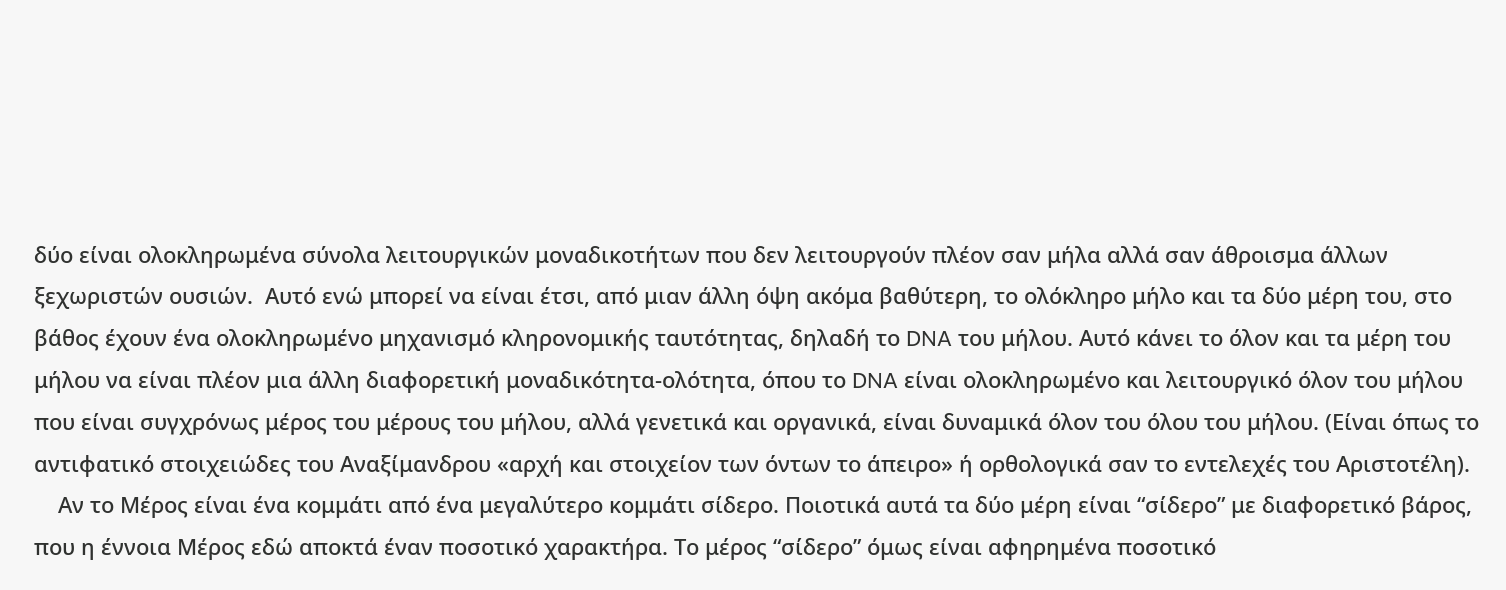δύο είναι ολοκληρωμένα σύνολα λειτουργικών μοναδικοτήτων που δεν λειτουργούν πλέον σαν μήλα αλλά σαν άθροισμα άλλων ξεχωριστών ουσιών.  Αυτό ενώ μπορεί να είναι έτσι, από μιαν άλλη όψη ακόμα βαθύτερη, το ολόκληρο μήλο και τα δύο μέρη του, στο βάθος έχουν ένα ολοκληρωμένο μηχανισμό κληρονομικής ταυτότητας, δηλαδή το DNA του μήλου. Αυτό κάνει το όλον και τα μέρη του μήλου να είναι πλέον μια άλλη διαφορετική μοναδικότητα-ολότητα, όπου το DNA είναι ολοκληρωμένο και λειτουργικό όλον του μήλου που είναι συγχρόνως μέρος του μέρους του μήλου, αλλά γενετικά και οργανικά, είναι δυναμικά όλον του όλου του μήλου. (Είναι όπως το αντιφατικό στοιχειώδες του Αναξίμανδρου «αρχή και στοιχείον των όντων το άπειρο» ή ορθολογικά σαν το εντελεχές του Αριστοτέλη).
    Αν το Μέρος είναι ένα κομμάτι από ένα μεγαλύτερο κομμάτι σίδερο. Ποιοτικά αυτά τα δύο μέρη είναι “σίδερο” με διαφορετικό βάρος, που η έννοια Μέρος εδώ αποκτά έναν ποσοτικό χαρακτήρα. Το μέρος “σίδερο” όμως είναι αφηρημένα ποσοτικό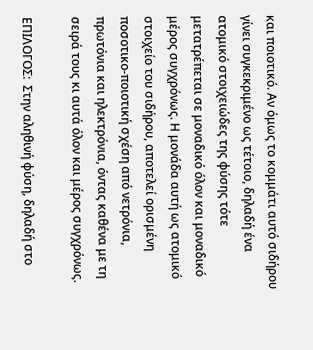και ποιοτικό. Αν όμως το κομμάτι αυτό σιδήρου γίνει συγκεκριμένο ως τέτοιο, δηλαδή ένα ατομικό στοιχειώδες της φύσης τότε μετατρέπεται σε μοναδικό όλον και μοναδικό μέρος συγχρόνως. Η μονάδα αυτή ως ατομικό στοιχείο του σιδήρου, αποτελεί ορισμένη ποσοτικο-ποιοτική σχέση από νετρόνια, πρωτόνια και ηλεκτρόνια, όντας καθένα με τη σειρά τους κι αυτά όλον και μέρος συγχρόνως.

ΕΠΙΛΟΓΟΣ:  Στην αληθινή φύση, δηλαδή στο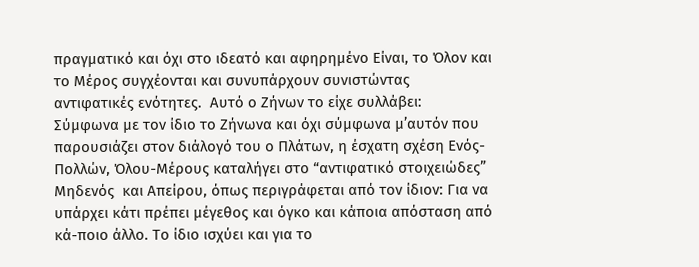πραγματικό και όχι στο ιδεατό και αφηρημένο Είναι, το Όλον και το Μέρος συγχέονται και συνυπάρχουν συνιστώντας αντιφατικές ενότητες.  Αυτό ο Ζήνων το είχε συλλάβει:  Σύμφωνα με τον ίδιο το Ζήνωνα και όχι σύμφωνα μ’αυτόν που παρουσιάζει στον διάλογό του ο Πλάτων, η έσχατη σχέση Ενός-Πολλών, Όλου-Μέρους καταλήγει στο “αντιφατικό στοιχειώδες” Μηδενός  και Απείρου, όπως περιγράφεται από τον ίδιον: Για να υπάρχει κάτι πρέπει μέγεθος και όγκο και κάποια απόσταση από κά-ποιο άλλο. Το ίδιο ισχύει και για το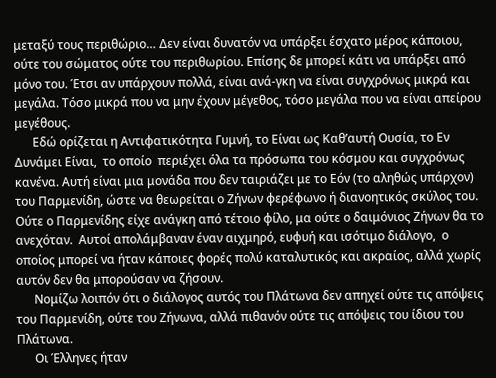μεταξύ τους περιθώριο… Δεν είναι δυνατόν να υπάρξει έσχατο μέρος κάποιου, ούτε του σώματος ούτε του περιθωρίου. Επίσης δε μπορεί κάτι να υπάρξει από μόνο του. Έτσι αν υπάρχουν πολλά, είναι ανά-γκη να είναι συγχρόνως μικρά και μεγάλα. Τόσο μικρά που να μην έχουν μέγεθος, τόσο μεγάλα που να είναι απείρου μεγέθους.
      Εδώ ορίζεται η Αντιφατικότητα Γυμνή, το Είναι ως Καθ’αυτή Ουσία, το Εν Δυνάμει Είναι,  το οποίο  περιέχει όλα τα πρόσωπα του κόσμου και συγχρόνως κανένα. Αυτή είναι μια μονάδα που δεν ταιριάζει με το Εόν (το αληθώς υπάρχον) του Παρμενίδη, ώστε να θεωρείται ο Ζήνων φερέφωνο ή διανοητικός σκύλος του.  Ούτε ο Παρμενίδης είχε ανάγκη από τέτοιο φίλο, μα ούτε ο δαιμόνιος Ζήνων θα το ανεχόταν.  Αυτοί απολάμβαναν έναν αιχμηρό, ευφυή και ισότιμο διάλογο,  ο οποίος μπορεί να ήταν κάποιες φορές πολύ καταλυτικός και ακραίος, αλλά χωρίς αυτόν δεν θα μπορούσαν να ζήσουν.
      Νομίζω λοιπόν ότι ο διάλογος αυτός του Πλάτωνα δεν απηχεί ούτε τις απόψεις του Παρμενίδη, ούτε του Ζήνωνα, αλλά πιθανόν ούτε τις απόψεις του ίδιου του Πλάτωνα.
      Οι Έλληνες ήταν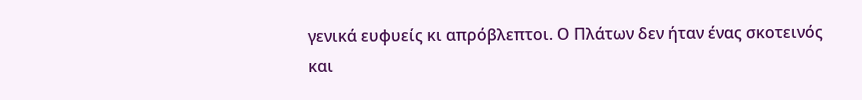γενικά ευφυείς κι απρόβλεπτοι. Ο Πλάτων δεν ήταν ένας σκοτεινός και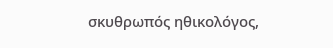σκυθρωπός ηθικολόγος,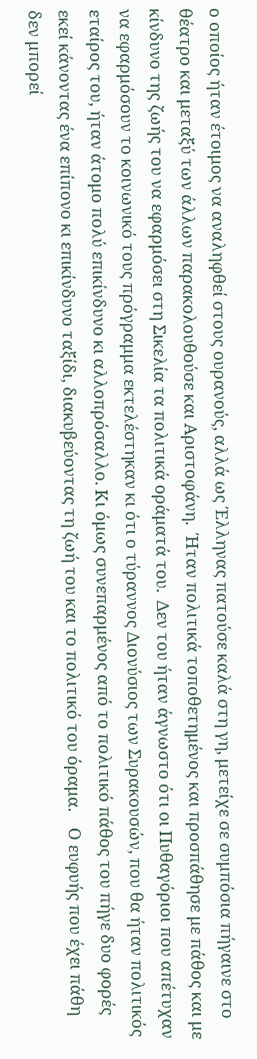ο οποίος ήταν έτοιμος να αναληφθεί στους ουρανούς, αλλά ως Έλληνας πατούσε καλά στη γη, μετείχε σε συμπόσια πήγαινε στο θέατρο και μεταξύ των άλλων παρακολουθούσε και Αριστοφάνη.  Ήταν πολιτικά τοποθετημένος και προσπάθησε με πάθος και με κίνδυνο της ζωής του να εφαρμόσει στη Σικελία τα πολιτικά οράματά του.  Δεν του ήταν άγνωστο ότι οι Πυθαγόριοι που απέτυχαν να εφαρμόσουν το κοινωνικό τους πρόγραμμα εκτελέστηκαν κι ότι ο τύραννος Διονύσιος των Συρακουσών, που θα ήταν πολιτικός εταίρος του, ήταν άτομο πολύ επικίνδυνο κι αλλοπρόσαλλο. Κι όμως συνεπαρμένος από το πολιτικό πάθος του πήγε δυο φορές εκεί κάνοντας ένα επίπονο κι επικίνδυνο ταξίδι, διακυβεύοντας τη ζωή του και το πολιτικό του όραμα.    Ο ευφυής που έχει πάθη δεν μπορεί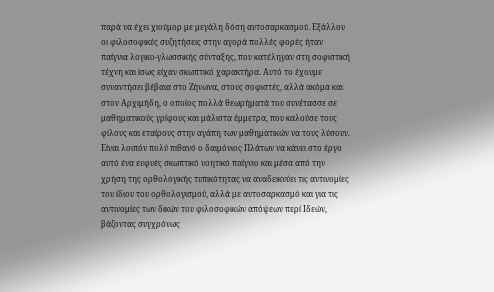παρά να έχει χιούμορ με μεγάλη δόση αυτοσαρκασμού. Εξάλλου οι φιλοσοφικές συζητήσεις στην αγορά πολλές φορές ήταν παίγνια λογικο-γλωσσικής σύνταξης, που κατέληγαν στη σοφιστική τέχνη και ίσως είχαν σκωπτικό χαρακτήρα. Αυτό το έχουμε συναντήσει βέβαια στο Ζήνωνα, στους σοφιστές, αλλά ακόμα και στον Αρχιμήδη, ο οποίος πολλά θεωρήματά του συνέτασσε σε μαθηματικούς γρίφους και μάλιστα έμμετρα, που καλούσε τους φίλους και εταίρους στην αγάπη των μαθηματικών να τους λύσουν. Είναι λοιπόν πολύ πιθανό ο δαιμόνιος Πλάτων να κάνει στο έργο αυτό ένα ευφυές σκωπτικό νοητικό παίγνιο και μέσα από την χρήση της ορθολογικής τυπικότητας να αναδεικνύει τις αντινομίες του ίδιου του ορθολογισμού, αλλά με αυτοσαρκασμό και για τις αντινομίες των δικών του φιλοσοφικών απόψεων περί Ιδεών, βάζοντας συγχρόνως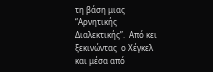τη βάση μιας “Αρνητικής  Διαλεκτικής”.  Από κει  ξεκινώντας  ο Χέγκελ και μέσα από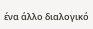ένα άλλο διαλογικό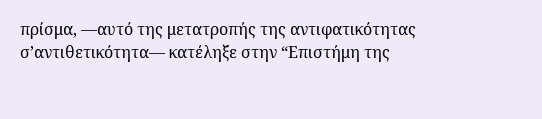πρίσμα, ―αυτό της μετατροπής της αντιφατικότητας σ’αντιθετικότητα― κατέληξε στην “Επιστήμη της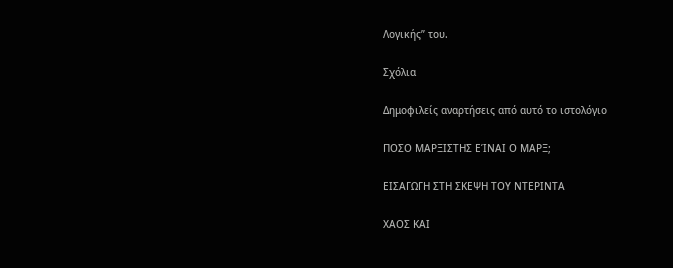Λογικής” του.

Σχόλια

Δημοφιλείς αναρτήσεις από αυτό το ιστολόγιο

ΠΟΣΟ ΜΑΡΞΙΣΤΗΣ ΕΊΝΑΙ Ο ΜΑΡΞ;

ΕΙΣΑΓΩΓΗ ΣΤΗ ΣΚΕΨΗ ΤΟΥ ΝΤΕΡΙΝΤΑ

ΧΑΟΣ ΚΑΙ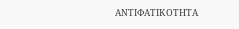ΑΝΤΙΦΑΤΙΚΟΤΗΤΑ